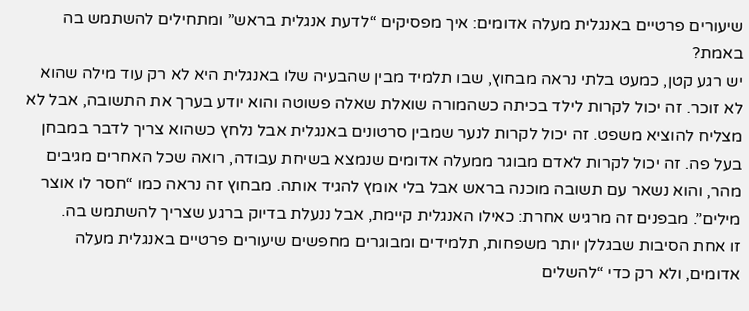שיעורים פרטיים באנגלית מעלה אדומים: איך מפסיקים “לדעת אנגלית בראש” ומתחילים להשתמש בה באמת?
יש רגע קטן, כמעט בלתי נראה מבחוץ, שבו תלמיד מבין שהבעיה שלו באנגלית היא לא רק עוד מילה שהוא לא זוכר. זה יכול לקרות לילד בכיתה כשהמורה שואלת שאלה פשוטה והוא יודע בערך את התשובה, אבל לא מצליח להוציא משפט. זה יכול לקרות לנער שמבין סרטונים באנגלית אבל נלחץ כשהוא צריך לדבר במבחן בעל פה. זה יכול לקרות לאדם מבוגר ממעלה אדומים שנמצא בשיחת עבודה, רואה שכל האחרים מגיבים מהר, והוא נשאר עם תשובה מוכנה בראש אבל בלי אומץ להגיד אותה. מבחוץ זה נראה כמו “חסר לו אוצר מילים”. מבפנים זה מרגיש אחרת: כאילו האנגלית קיימת, אבל ננעלת בדיוק ברגע שצריך להשתמש בה.
זו אחת הסיבות שבגללן יותר משפחות, תלמידים ומבוגרים מחפשים שיעורים פרטיים באנגלית מעלה אדומים, ולא רק כדי “להשלים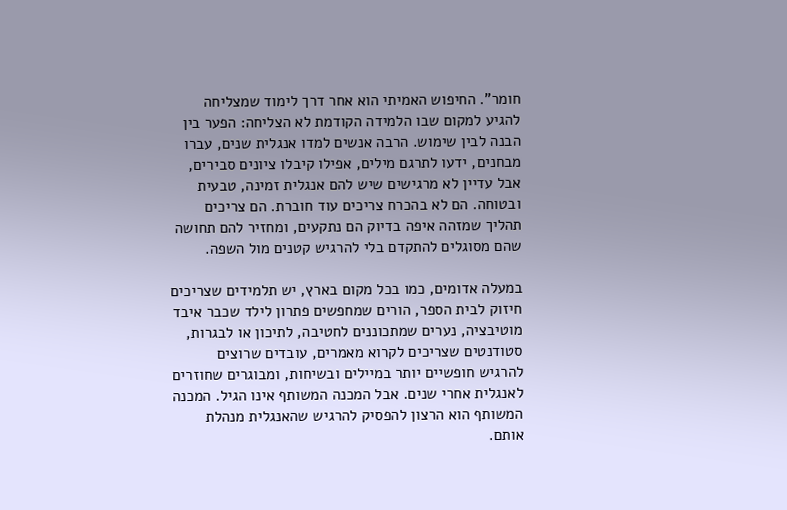חומר”. החיפוש האמיתי הוא אחר דרך לימוד שמצליחה להגיע למקום שבו הלמידה הקודמת לא הצליחה: הפער בין הבנה לבין שימוש. הרבה אנשים למדו אנגלית שנים, עברו מבחנים, ידעו לתרגם מילים, אפילו קיבלו ציונים סבירים, אבל עדיין לא מרגישים שיש להם אנגלית זמינה, טבעית ובטוחה. הם לא בהכרח צריכים עוד חוברת. הם צריכים תהליך שמזהה איפה בדיוק הם נתקעים, ומחזיר להם תחושה שהם מסוגלים להתקדם בלי להרגיש קטנים מול השפה.

במעלה אדומים, כמו בכל מקום בארץ, יש תלמידים שצריכים חיזוק לבית הספר, הורים שמחפשים פתרון לילד שכבר איבד מוטיבציה, נערים שמתכוננים לחטיבה, לתיכון או לבגרות, סטודנטים שצריכים לקרוא מאמרים, עובדים שרוצים להרגיש חופשיים יותר במיילים ובשיחות, ומבוגרים שחוזרים לאנגלית אחרי שנים. אבל המכנה המשותף אינו הגיל. המכנה המשותף הוא הרצון להפסיק להרגיש שהאנגלית מנהלת אותם.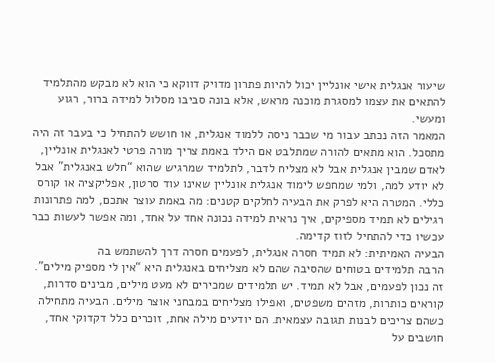שיעור אנגלית אישי אונליין יכול להיות פתרון מדויק דווקא כי הוא לא מבקש מהתלמיד להתאים את עצמו למסגרת מוכנה מראש, אלא בונה סביבו מסלול למידה ברור, רגוע ומעשי.
המאמר הזה נכתב עבור מי שכבר ניסה ללמוד אנגלית, או חושש להתחיל כי בעבר זה היה מתסכל. הוא מתאים להורה שמתלבט אם הילד באמת צריך מורה פרטי לאנגלית אונליין, לאדם שמבין אנגלית אבל לא מצליח לדבר, לתלמיד שמרגיש שהוא “חלש באנגלית” אבל לא יודע למה, ולמי שמחפש לימוד אנגלית אונליין שאינו עוד סרטון, אפליקציה או קורס כללי. המטרה היא לפרק את הבעיה לחלקים קטנים: מה באמת עוצר אתכם, למה פתרונות רגילים לא תמיד מספיקים, איך נראית למידה נכונה אחד על אחד, ומה אפשר לעשות כבר עכשיו כדי להתחיל לזוז קדימה.
הבעיה האמיתית: לא תמיד חסרה אנגלית, לפעמים חסרה דרך להשתמש בה
הרבה תלמידים בטוחים שהסיבה שהם לא מצליחים באנגלית היא “אין לי מספיק מילים”. זה נכון לפעמים, אבל לא תמיד. יש תלמידים שמכירים לא מעט מילים, מבינים סדרות, קוראים כותרות, מזהים משפטים, ואפילו מצליחים במבחני אוצר מילים. הבעיה מתחילה כשהם צריכים לבנות תגובה עצמאית. הם יודעים מילה אחת, זוכרים כלל דקדוקי אחד, חושבים על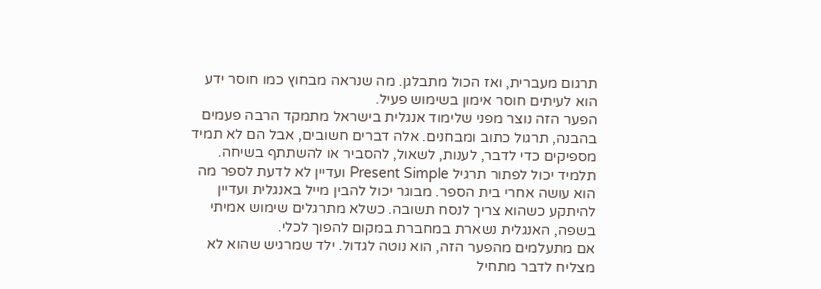תרגום מעברית, ואז הכול מתבלגן. מה שנראה מבחוץ כמו חוסר ידע הוא לעיתים חוסר אימון בשימוש פעיל.
הפער הזה נוצר מפני שלימוד אנגלית בישראל מתמקד הרבה פעמים בהבנה, תרגול כתוב ומבחנים. אלה דברים חשובים, אבל הם לא תמיד מספיקים כדי לדבר, לענות, לשאול, להסביר או להשתתף בשיחה. תלמיד יכול לפתור תרגיל Present Simple ועדיין לא לדעת לספר מה הוא עושה אחרי בית הספר. מבוגר יכול להבין מייל באנגלית ועדיין להיתקע כשהוא צריך לנסח תשובה. כשלא מתרגלים שימוש אמיתי בשפה, האנגלית נשארת במחברת במקום להפוך לכלי.
אם מתעלמים מהפער הזה, הוא נוטה לגדול. ילד שמרגיש שהוא לא מצליח לדבר מתחיל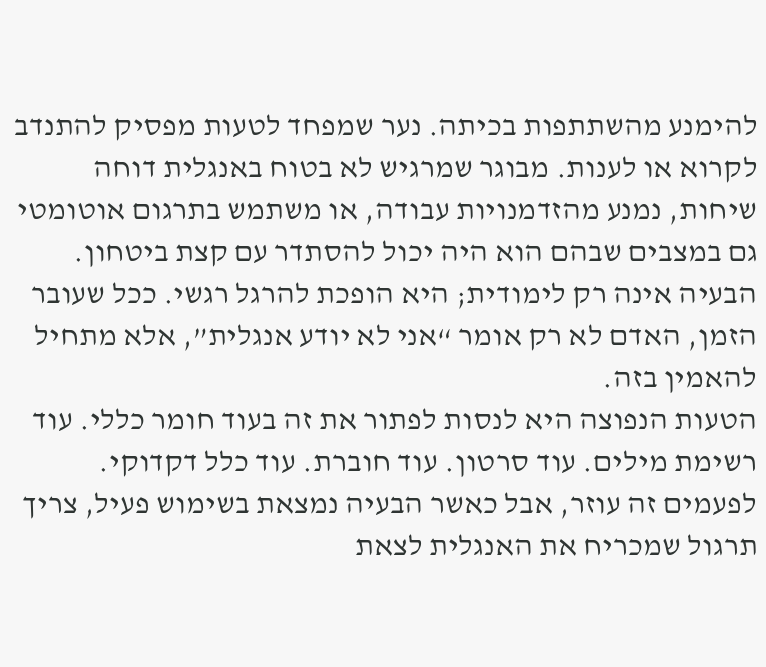להימנע מהשתתפות בכיתה. נער שמפחד לטעות מפסיק להתנדב לקרוא או לענות. מבוגר שמרגיש לא בטוח באנגלית דוחה שיחות, נמנע מהזדמנויות עבודה, או משתמש בתרגום אוטומטי גם במצבים שבהם הוא היה יכול להסתדר עם קצת ביטחון. הבעיה אינה רק לימודית; היא הופכת להרגל רגשי. ככל שעובר הזמן, האדם לא רק אומר “אני לא יודע אנגלית”, אלא מתחיל להאמין בזה.
הטעות הנפוצה היא לנסות לפתור את זה בעוד חומר כללי. עוד רשימת מילים. עוד סרטון. עוד חוברת. עוד כלל דקדוקי. לפעמים זה עוזר, אבל כאשר הבעיה נמצאת בשימוש פעיל, צריך תרגול שמכריח את האנגלית לצאת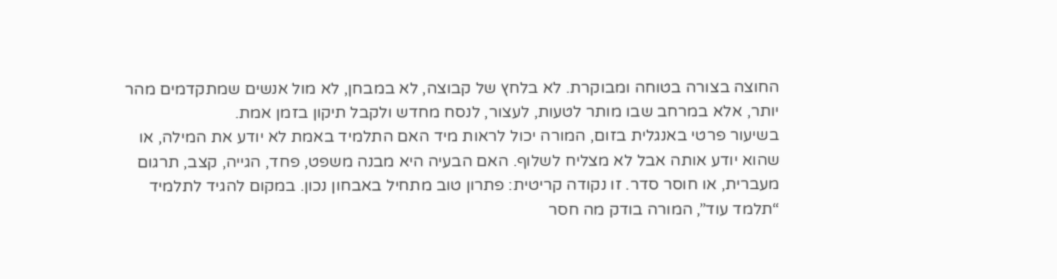החוצה בצורה בטוחה ומבוקרת. לא בלחץ של קבוצה, לא במבחן, לא מול אנשים שמתקדמים מהר יותר, אלא במרחב שבו מותר לטעות, לעצור, לנסח מחדש ולקבל תיקון בזמן אמת.
בשיעור פרטי באנגלית בזום, המורה יכול לראות מיד האם התלמיד באמת לא יודע את המילה, או שהוא יודע אותה אבל לא מצליח לשלוף. האם הבעיה היא מבנה משפט, פחד, הגייה, קצב, תרגום מעברית, או חוסר סדר. זו נקודה קריטית: פתרון טוב מתחיל באבחון נכון. במקום להגיד לתלמיד “תלמד עוד”, המורה בודק מה חסר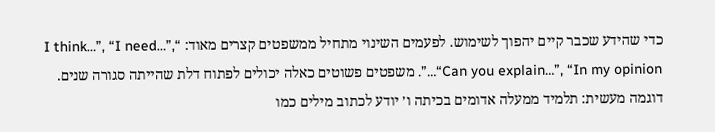כדי שהידע שכבר קיים יהפוך לשימוש. לפעמים השינוי מתחיל ממשפטים קצרים מאוד: “I think…”, “I need…”, “Can you explain…”, “In my opinion…”. משפטים פשוטים כאלה יכולים לפתוח דלת שהייתה סגורה שנים.
דוגמה מעשית: תלמיד ממעלה אדומים בכיתה ו׳ יודע לכתוב מילים כמו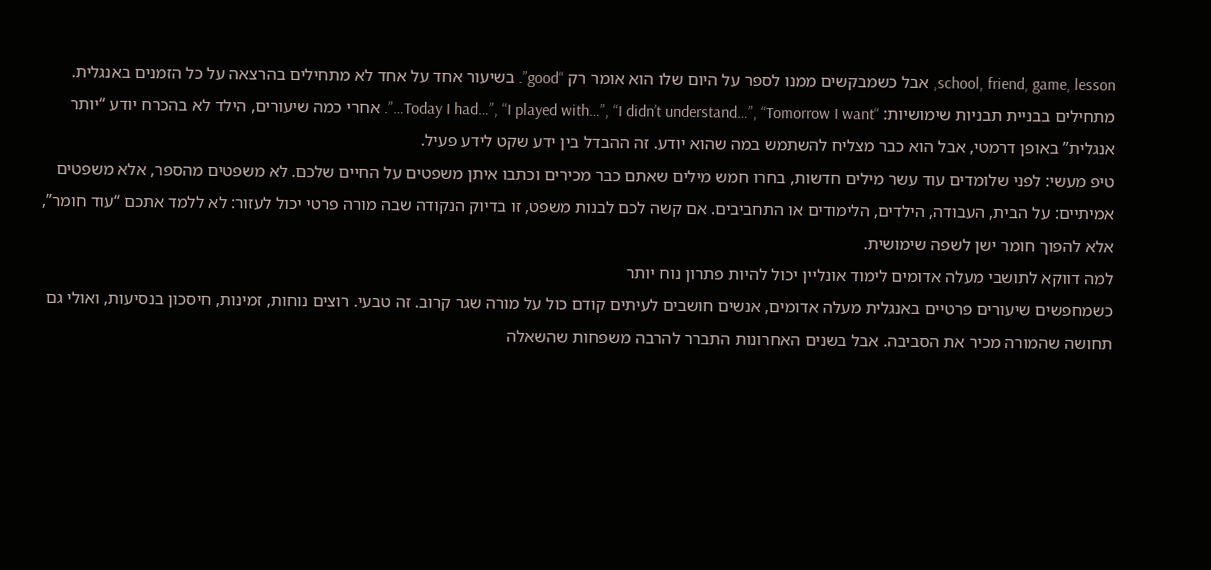school, friend, game, lesson, אבל כשמבקשים ממנו לספר על היום שלו הוא אומר רק “good”. בשיעור אחד על אחד לא מתחילים בהרצאה על כל הזמנים באנגלית. מתחילים בבניית תבניות שימושיות: “Today I had…”, “I played with…”, “I didn’t understand…”, “Tomorrow I want…”. אחרי כמה שיעורים, הילד לא בהכרח יודע “יותר אנגלית” באופן דרמטי, אבל הוא כבר מצליח להשתמש במה שהוא יודע. זה ההבדל בין ידע שקט לידע פעיל.
טיפ מעשי: לפני שלומדים עוד עשר מילים חדשות, בחרו חמש מילים שאתם כבר מכירים וכתבו איתן משפטים על החיים שלכם. לא משפטים מהספר, אלא משפטים אמיתיים: על הבית, העבודה, הילדים, הלימודים או התחביבים. אם קשה לכם לבנות משפט, זו בדיוק הנקודה שבה מורה פרטי יכול לעזור: לא ללמד אתכם “עוד חומר”, אלא להפוך חומר ישן לשפה שימושית.
למה דווקא לתושבי מעלה אדומים לימוד אונליין יכול להיות פתרון נוח יותר
כשמחפשים שיעורים פרטיים באנגלית מעלה אדומים, אנשים חושבים לעיתים קודם כול על מורה שגר קרוב. זה טבעי. רוצים נוחות, זמינות, חיסכון בנסיעות, ואולי גם תחושה שהמורה מכיר את הסביבה. אבל בשנים האחרונות התברר להרבה משפחות שהשאלה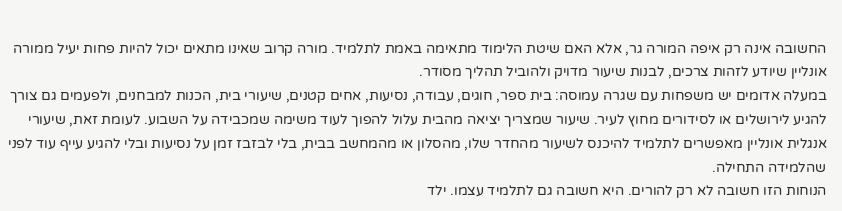החשובה אינה רק איפה המורה גר, אלא האם שיטת הלימוד מתאימה באמת לתלמיד. מורה קרוב שאינו מתאים יכול להיות פחות יעיל ממורה אונליין שיודע לזהות צרכים, לבנות שיעור מדויק ולהוביל תהליך מסודר.
במעלה אדומים יש משפחות עם שגרה עמוסה: בית ספר, חוגים, עבודה, נסיעות, אחים קטנים, שיעורי בית, הכנות למבחנים, ולפעמים גם צורך להגיע לירושלים או לסידורים מחוץ לעיר. שיעור שמצריך יציאה מהבית עלול להפוך לעוד משימה שמכבידה על השבוע. לעומת זאת, שיעורי אנגלית אונליין מאפשרים לתלמיד להיכנס לשיעור מהחדר שלו, מהסלון או מהמחשב בבית, בלי לבזבז זמן על נסיעות ובלי להגיע עייף עוד לפני שהלמידה התחילה.
הנוחות הזו חשובה לא רק להורים. היא חשובה גם לתלמיד עצמו. ילד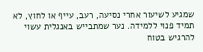שמגיע לשיעור אחרי נסיעה, רעב, עייף או לחוץ, לא תמיד פנוי ללמידה. נער שמתבייש באנגלית עשוי להרגיש בטוח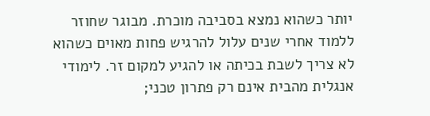יותר כשהוא נמצא בסביבה מוכרת. מבוגר שחוזר ללמוד אחרי שנים עלול להרגיש פחות מאוים כשהוא לא צריך לשבת בכיתה או להגיע למקום זר. לימודי אנגלית מהבית אינם רק פתרון טכני;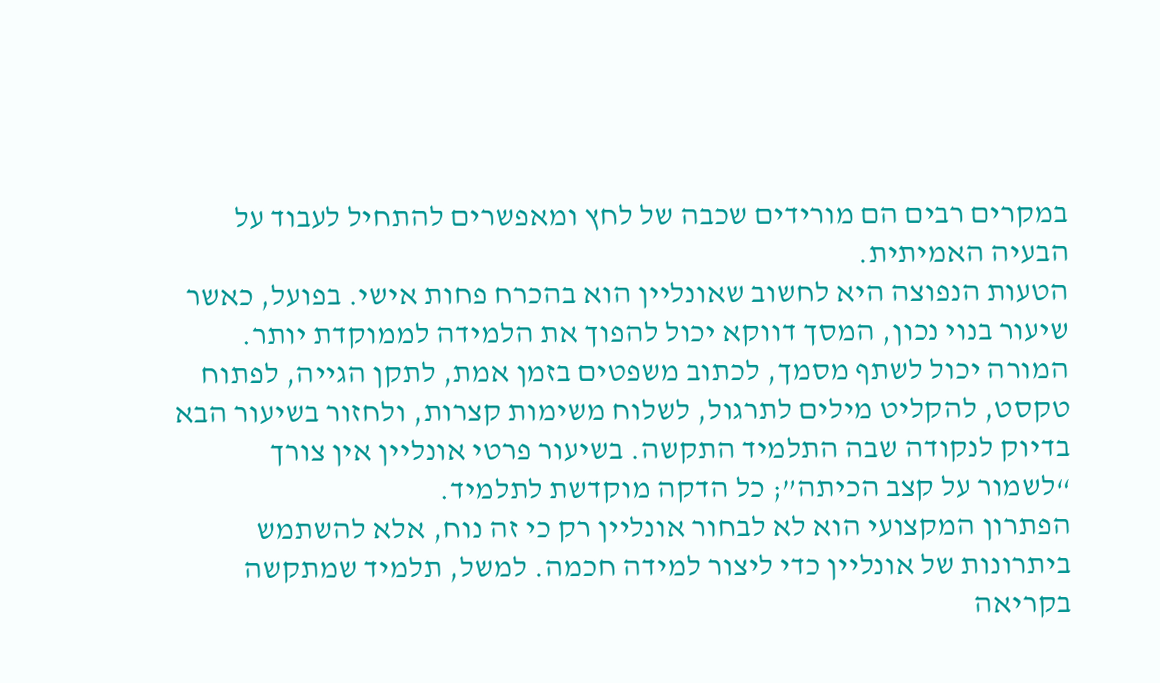במקרים רבים הם מורידים שכבה של לחץ ומאפשרים להתחיל לעבוד על הבעיה האמיתית.
הטעות הנפוצה היא לחשוב שאונליין הוא בהכרח פחות אישי. בפועל, כאשר שיעור בנוי נכון, המסך דווקא יכול להפוך את הלמידה לממוקדת יותר. המורה יכול לשתף מסמך, לכתוב משפטים בזמן אמת, לתקן הגייה, לפתוח טקסט, להקליט מילים לתרגול, לשלוח משימות קצרות, ולחזור בשיעור הבא בדיוק לנקודה שבה התלמיד התקשה. בשיעור פרטי אונליין אין צורך “לשמור על קצב הכיתה”; כל הדקה מוקדשת לתלמיד.
הפתרון המקצועי הוא לא לבחור אונליין רק כי זה נוח, אלא להשתמש ביתרונות של אונליין כדי ליצור למידה חכמה. למשל, תלמיד שמתקשה בקריאה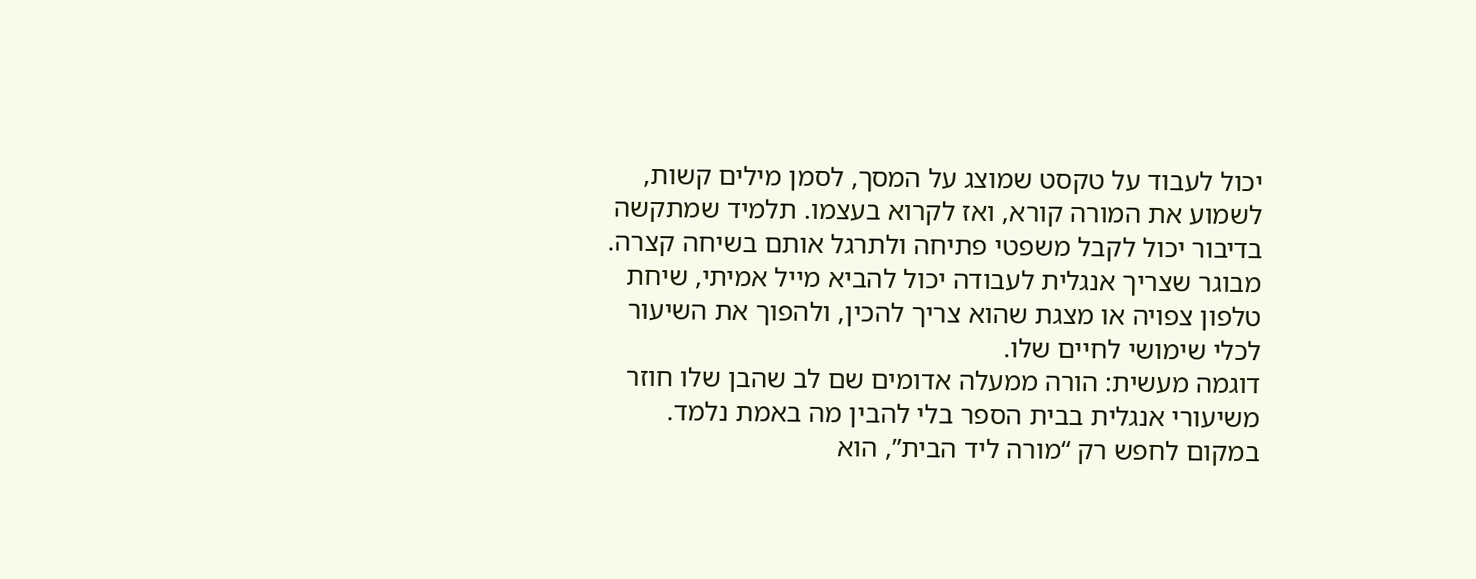יכול לעבוד על טקסט שמוצג על המסך, לסמן מילים קשות, לשמוע את המורה קורא, ואז לקרוא בעצמו. תלמיד שמתקשה בדיבור יכול לקבל משפטי פתיחה ולתרגל אותם בשיחה קצרה. מבוגר שצריך אנגלית לעבודה יכול להביא מייל אמיתי, שיחת טלפון צפויה או מצגת שהוא צריך להכין, ולהפוך את השיעור לכלי שימושי לחיים שלו.
דוגמה מעשית: הורה ממעלה אדומים שם לב שהבן שלו חוזר משיעורי אנגלית בבית הספר בלי להבין מה באמת נלמד. במקום לחפש רק “מורה ליד הבית”, הוא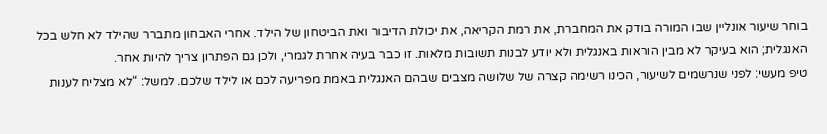בוחר שיעור אונליין שבו המורה בודק את המחברת, את רמת הקריאה, את יכולת הדיבור ואת הביטחון של הילד. אחרי האבחון מתברר שהילד לא חלש בכל האנגלית; הוא בעיקר לא מבין הוראות באנגלית ולא יודע לבנות תשובות מלאות. זו כבר בעיה אחרת לגמרי, ולכן גם הפתרון צריך להיות אחר.
טיפ מעשי: לפני שנרשמים לשיעור, הכינו רשימה קצרה של שלושה מצבים שבהם האנגלית באמת מפריעה לכם או לילד שלכם. למשל: “לא מצליח לענות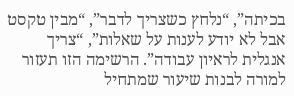בכיתה”, “נלחץ כשצריך לדבר”, “מבין טקסט אבל לא יודע לענות על שאלות”, “צריך אנגלית לראיון עבודה”. הרשימה הזו תעזור למורה לבנות שיעור שמתחיל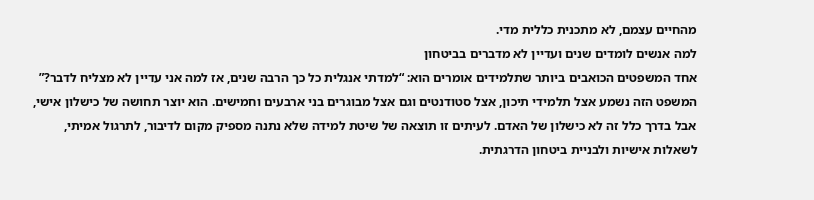מהחיים עצמם, לא מתכנית כללית מדי.
למה אנשים לומדים שנים ועדיין לא מדברים בביטחון
אחד המשפטים הכואבים ביותר שתלמידים אומרים הוא: “למדתי אנגלית כל כך הרבה שנים, אז למה אני עדיין לא מצליח לדבר?” המשפט הזה נשמע אצל תלמידי תיכון, אצל סטודנטים וגם אצל מבוגרים בני ארבעים וחמישים. הוא יוצר תחושה של כישלון אישי, אבל בדרך כלל זה לא כישלון של האדם. לעיתים זו תוצאה של שיטת למידה שלא נתנה מספיק מקום לדיבור, לתרגול אמיתי, לשאלות אישיות ולבניית ביטחון הדרגתית.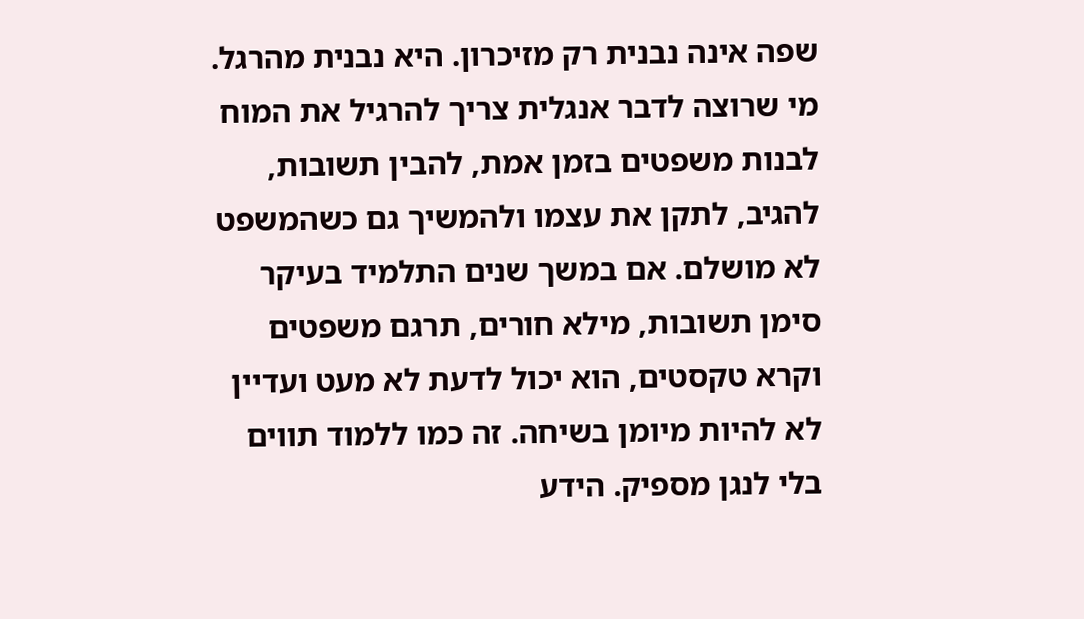שפה אינה נבנית רק מזיכרון. היא נבנית מהרגל. מי שרוצה לדבר אנגלית צריך להרגיל את המוח לבנות משפטים בזמן אמת, להבין תשובות, להגיב, לתקן את עצמו ולהמשיך גם כשהמשפט לא מושלם. אם במשך שנים התלמיד בעיקר סימן תשובות, מילא חורים, תרגם משפטים וקרא טקסטים, הוא יכול לדעת לא מעט ועדיין לא להיות מיומן בשיחה. זה כמו ללמוד תווים בלי לנגן מספיק. הידע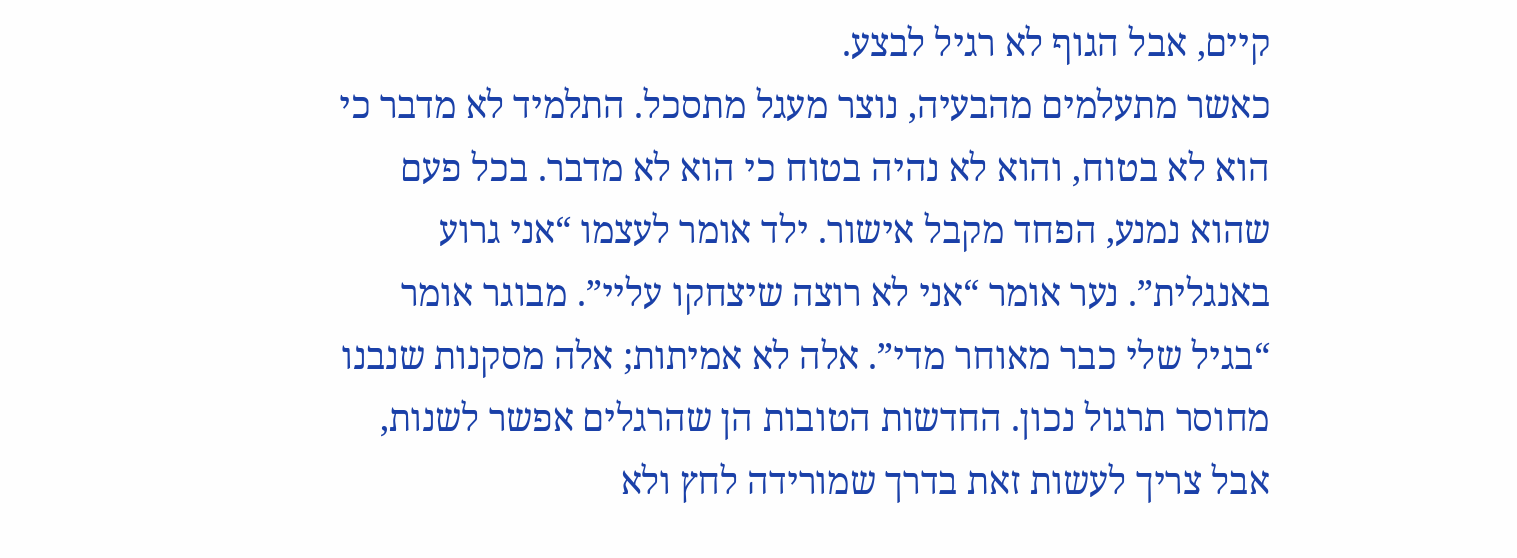קיים, אבל הגוף לא רגיל לבצע.
כאשר מתעלמים מהבעיה, נוצר מעגל מתסכל. התלמיד לא מדבר כי הוא לא בטוח, והוא לא נהיה בטוח כי הוא לא מדבר. בכל פעם שהוא נמנע, הפחד מקבל אישור. ילד אומר לעצמו “אני גרוע באנגלית”. נער אומר “אני לא רוצה שיצחקו עליי”. מבוגר אומר “בגיל שלי כבר מאוחר מדי”. אלה לא אמיתות; אלה מסקנות שנבנו מחוסר תרגול נכון. החדשות הטובות הן שהרגלים אפשר לשנות, אבל צריך לעשות זאת בדרך שמורידה לחץ ולא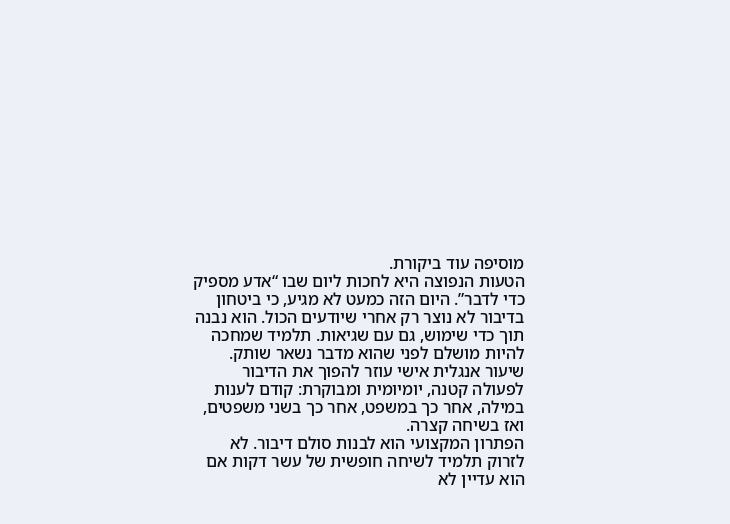מוסיפה עוד ביקורת.
הטעות הנפוצה היא לחכות ליום שבו “אדע מספיק כדי לדבר”. היום הזה כמעט לא מגיע, כי ביטחון בדיבור לא נוצר רק אחרי שיודעים הכול. הוא נבנה תוך כדי שימוש, גם עם שגיאות. תלמיד שמחכה להיות מושלם לפני שהוא מדבר נשאר שותק. שיעור אנגלית אישי עוזר להפוך את הדיבור לפעולה קטנה, יומיומית ומבוקרת: קודם לענות במילה, אחר כך במשפט, אחר כך בשני משפטים, ואז בשיחה קצרה.
הפתרון המקצועי הוא לבנות סולם דיבור. לא לזרוק תלמיד לשיחה חופשית של עשר דקות אם הוא עדיין לא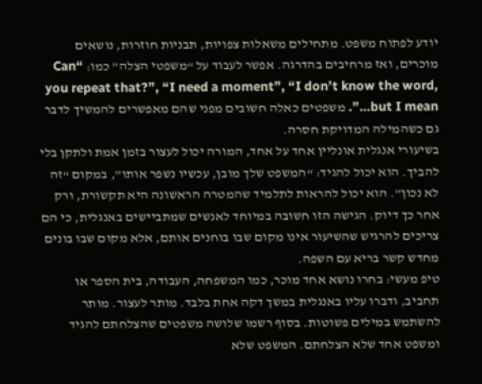יודע לפתוח משפט. מתחילים משאלות צפויות, תבניות חוזרות, נושאים מוכרים, ואז מרחיבים בהדרגה. אפשר לעבוד על “משפטי הצלה” כמו: “Can you repeat that?”, “I need a moment”, “I don’t know the word, but I mean…”. משפטים כאלה חשובים מפני שהם מאפשרים להמשיך לדבר גם כשהמילה המדויקת חסרה.
בשיעורי אנגלית אונליין אחד על אחד, המורה יכול לעצור בזמן אמת ולתקן בלי להביך. הוא יכול להגיד: “המשפט שלך מובן, עכשיו נשפר אותו”, במקום “זה לא נכון”. הוא יכול להראות לתלמיד שהמטרה הראשונה היא תקשורת, ורק אחר כך דיוק. הגישה הזו חשובה במיוחד לאנשים שמתביישים באנגלית, כי הם צריכים להרגיש שהשיעור אינו מקום שבו בוחנים אותם, אלא מקום שבו בונים מחדש קשר בריא עם השפה.
טיפ מעשי: בחרו נושא אחד מוכר, כמו המשפחה, העבודה, בית הספר או תחביב, ודברו עליו באנגלית במשך דקה אחת בלבד. מותר לעצור. מותר להשתמש במילים פשוטות. בסוף רשמו שלושה משפטים שהצלחתם להגיד ומשפט אחד שלא הצלחתם. המשפט שלא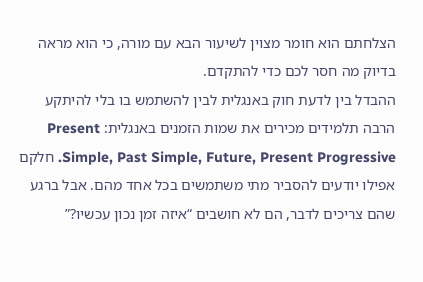הצלחתם הוא חומר מצוין לשיעור הבא עם מורה, כי הוא מראה בדיוק מה חסר לכם כדי להתקדם.
ההבדל בין לדעת חוק באנגלית לבין להשתמש בו בלי להיתקע
הרבה תלמידים מכירים את שמות הזמנים באנגלית: Present Simple, Past Simple, Future, Present Progressive. חלקם אפילו יודעים להסביר מתי משתמשים בכל אחד מהם. אבל ברגע שהם צריכים לדבר, הם לא חושבים “איזה זמן נכון עכשיו?”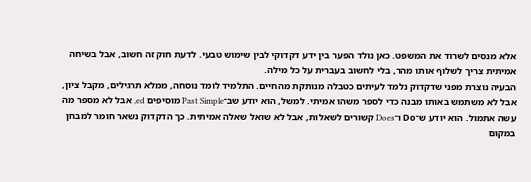אלא מנסים לשרוד את המשפט. כאן נולד הפער בין ידע דקדוקי לבין שימוש טבעי. לדעת חוק זה חשוב, אבל בשיחה אמיתית צריך לשלוף אותו מהר, בלי לחשוב בעברית על כל מילה.
הבעיה נוצרת מפני שדקדוק נלמד לעיתים כטבלה מנותקת מהחיים. התלמיד לומד נוסחה, ממלא תרגילים, מקבל ציון, אבל לא משתמש באותו מבנה כדי לספר משהו אמיתי. למשל, הוא יודע שב־Past Simple מוסיפים ed, אבל לא מספר מה עשה אתמול. הוא יודע ש־Do ו־Does קשורים לשאלות, אבל לא שואל שאלה אמיתית. כך הדקדוק נשאר חומר למבחן במקום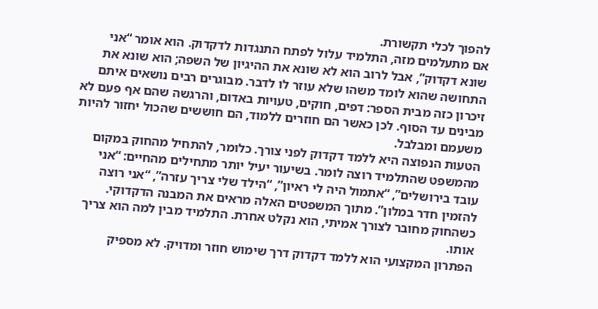להפוך לכלי תקשורת.
אם מתעלמים מזה, התלמיד עלול לפתח התנגדות לדקדוק. הוא אומר “אני שונא דקדוק”, אבל לרוב הוא לא שונא את ההיגיון של השפה; הוא שונא את התחושה שהוא לומד משהו שלא עוזר לו לדבר. מבוגרים רבים נושאים איתם זיכרון כזה מבית הספר: דפים, חוקים, טעויות באדום, והרגשה שהם אף פעם לא מבינים עד הסוף. לכן כאשר הם חוזרים ללמוד, הם חוששים שהכול יחזור להיות משעמם ומבלבל.
הטעות הנפוצה היא ללמד דקדוק לפני צורך. כלומר, להתחיל מהחוק במקום מהמשפט שהתלמיד רוצה לומר. בשיעור יעיל יותר מתחילים מהחיים: “אני עובד בירושלים”, “אתמול היה לי ראיון”, “הילד שלי צריך עזרה”, “אני רוצה להזמין חדר במלון”. מתוך המשפטים האלה מראים את המבנה הדקדוקי. כשהחוק מחובר לצורך אמיתי, הוא נקלט אחרת. התלמיד מבין למה הוא צריך אותו.
הפתרון המקצועי הוא ללמד דקדוק דרך שימוש חוזר ומדויק. לא מספיק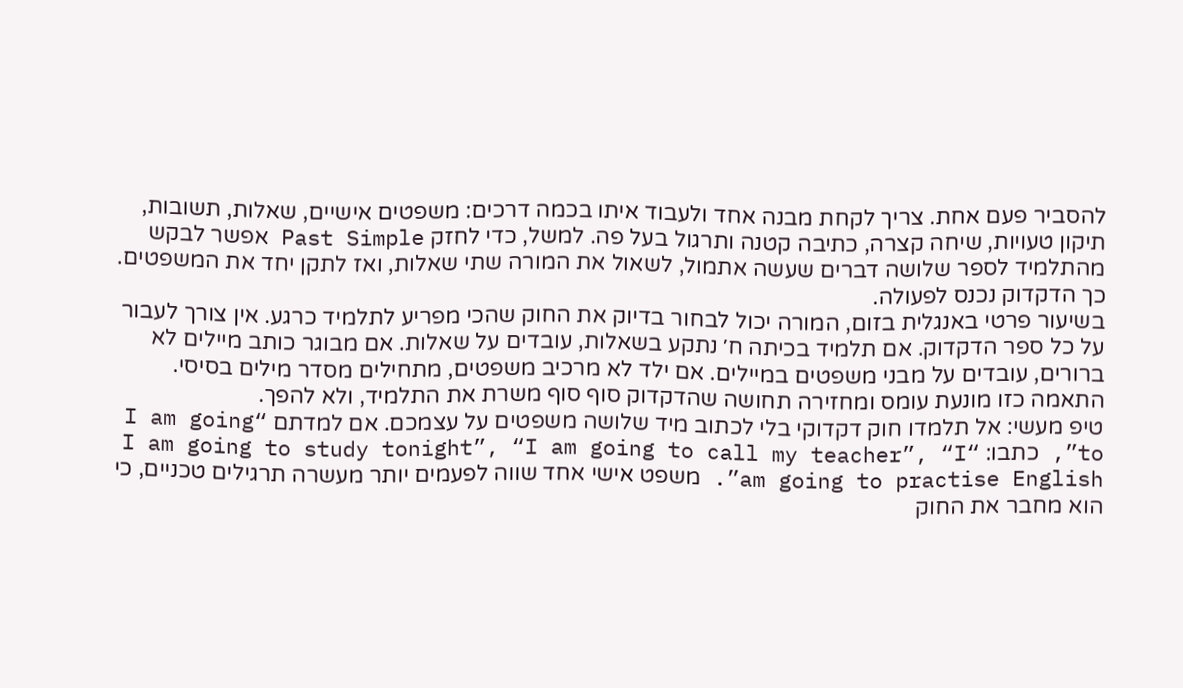להסביר פעם אחת. צריך לקחת מבנה אחד ולעבוד איתו בכמה דרכים: משפטים אישיים, שאלות, תשובות, תיקון טעויות, שיחה קצרה, כתיבה קטנה ותרגול בעל פה. למשל, כדי לחזק Past Simple אפשר לבקש מהתלמיד לספר שלושה דברים שעשה אתמול, לשאול את המורה שתי שאלות, ואז לתקן יחד את המשפטים. כך הדקדוק נכנס לפעולה.
בשיעור פרטי באנגלית בזום, המורה יכול לבחור בדיוק את החוק שהכי מפריע לתלמיד כרגע. אין צורך לעבור על כל ספר הדקדוק. אם תלמיד בכיתה ח׳ נתקע בשאלות, עובדים על שאלות. אם מבוגר כותב מיילים לא ברורים, עובדים על מבני משפטים במיילים. אם ילד לא מרכיב משפטים, מתחילים מסדר מילים בסיסי. התאמה כזו מונעת עומס ומחזירה תחושה שהדקדוק סוף סוף משרת את התלמיד, ולא להפך.
טיפ מעשי: אל תלמדו חוק דקדוקי בלי לכתוב מיד שלושה משפטים על עצמכם. אם למדתם “I am going to”, כתבו: “I am going to study tonight”, “I am going to call my teacher”, “I am going to practise English”. משפט אישי אחד שווה לפעמים יותר מעשרה תרגילים טכניים, כי הוא מחבר את החוק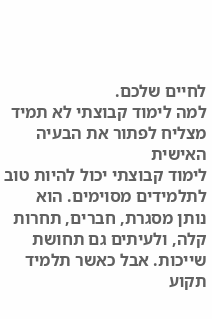לחיים שלכם.
למה לימוד קבוצתי לא תמיד מצליח לפתור את הבעיה האישית
לימוד קבוצתי יכול להיות טוב לתלמידים מסוימים. הוא נותן מסגרת, חברים, תחרות קלה, ולעיתים גם תחושת שייכות. אבל כאשר תלמיד תקוע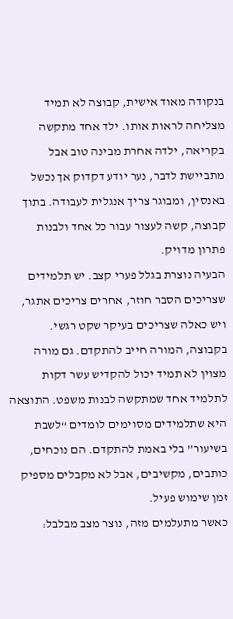בנקודה מאוד אישית, קבוצה לא תמיד מצליחה לראות אותו. ילד אחד מתקשה בקריאה, ילדה אחרת מבינה טוב אבל מתביישת לדבר, נער יודע דקדוק אך נכשל באנסין, ומבוגר צריך אנגלית לעבודה. בתוך קבוצה, קשה לעצור עבור כל אחד ולבנות פתרון מדויק.
הבעיה נוצרת בגלל פערי קצב. יש תלמידים שצריכים הסבר חוזר, אחרים צריכים אתגר, ויש כאלה שצריכים בעיקר שקט רגשי. בקבוצה, המורה חייב להתקדם. גם מורה מצוין לא תמיד יכול להקדיש עשר דקות לתלמיד אחד שמתקשה לבנות משפט. התוצאה היא שתלמידים מסוימים לומדים “לשבת בשיעור” בלי באמת להתקדם. הם נוכחים, כותבים, מקשיבים, אבל לא מקבלים מספיק זמן שימוש פעיל.
כאשר מתעלמים מזה, נוצר מצב מבלבל: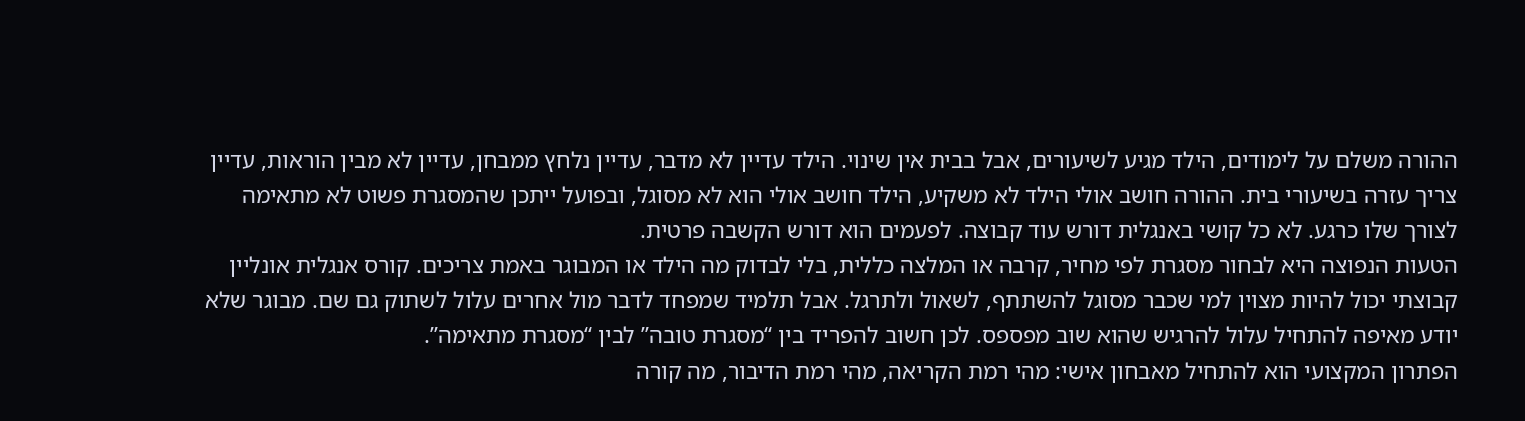ההורה משלם על לימודים, הילד מגיע לשיעורים, אבל בבית אין שינוי. הילד עדיין לא מדבר, עדיין נלחץ ממבחן, עדיין לא מבין הוראות, עדיין צריך עזרה בשיעורי בית. ההורה חושב אולי הילד לא משקיע, הילד חושב אולי הוא לא מסוגל, ובפועל ייתכן שהמסגרת פשוט לא מתאימה לצורך שלו כרגע. לא כל קושי באנגלית דורש עוד קבוצה. לפעמים הוא דורש הקשבה פרטית.
הטעות הנפוצה היא לבחור מסגרת לפי מחיר, קרבה או המלצה כללית, בלי לבדוק מה הילד או המבוגר באמת צריכים. קורס אנגלית אונליין קבוצתי יכול להיות מצוין למי שכבר מסוגל להשתתף, לשאול ולתרגל. אבל תלמיד שמפחד לדבר מול אחרים עלול לשתוק גם שם. מבוגר שלא יודע מאיפה להתחיל עלול להרגיש שהוא שוב מפספס. לכן חשוב להפריד בין “מסגרת טובה” לבין “מסגרת מתאימה”.
הפתרון המקצועי הוא להתחיל מאבחון אישי: מהי רמת הקריאה, מהי רמת הדיבור, מה קורה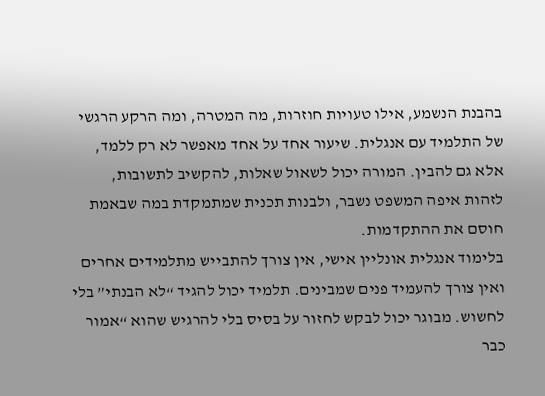בהבנת הנשמע, אילו טעויות חוזרות, מה המטרה, ומה הרקע הרגשי של התלמיד עם אנגלית. שיעור אחד על אחד מאפשר לא רק ללמד, אלא גם להבין. המורה יכול לשאול שאלות, להקשיב לתשובות, לזהות איפה המשפט נשבר, ולבנות תכנית שמתמקדת במה שבאמת חוסם את ההתקדמות.
בלימוד אנגלית אונליין אישי, אין צורך להתבייש מתלמידים אחרים ואין צורך להעמיד פנים שמבינים. תלמיד יכול להגיד “לא הבנתי” בלי לחשוש. מבוגר יכול לבקש לחזור על בסיס בלי להרגיש שהוא “אמור כבר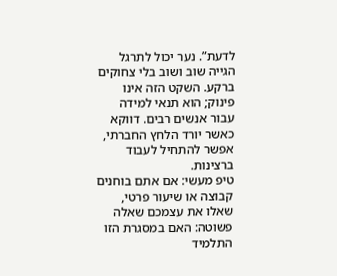לדעת”. נער יכול לתרגל הגייה שוב ושוב בלי צחוקים ברקע. השקט הזה אינו פינוק; הוא תנאי למידה עבור אנשים רבים. דווקא כאשר יורד הלחץ החברתי, אפשר להתחיל לעבוד ברצינות.
טיפ מעשי: אם אתם בוחנים קבוצה או שיעור פרטי, שאלו את עצמכם שאלה פשוטה: האם במסגרת הזו התלמיד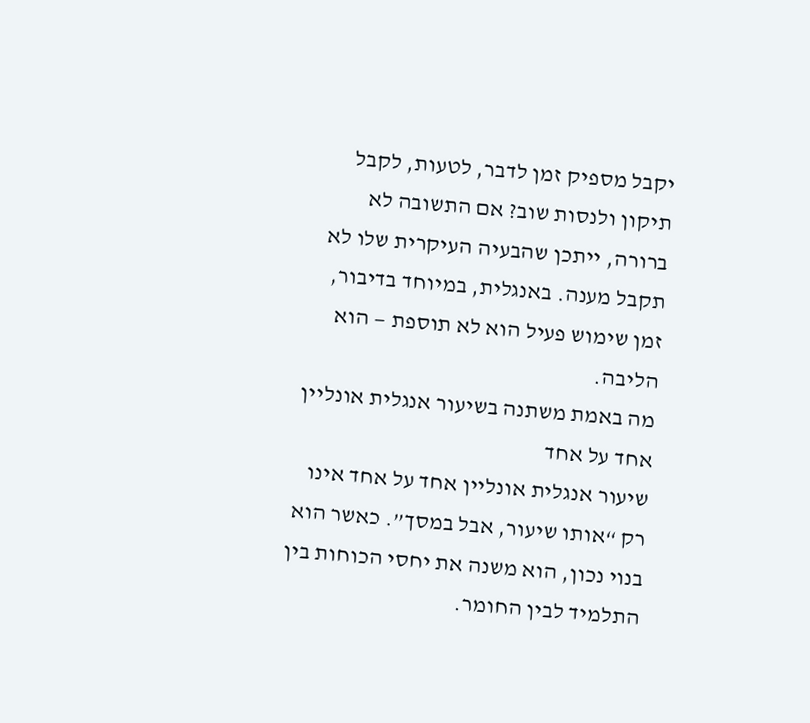יקבל מספיק זמן לדבר, לטעות, לקבל תיקון ולנסות שוב? אם התשובה לא ברורה, ייתכן שהבעיה העיקרית שלו לא תקבל מענה. באנגלית, במיוחד בדיבור, זמן שימוש פעיל הוא לא תוספת — הוא הליבה.
מה באמת משתנה בשיעור אנגלית אונליין אחד על אחד
שיעור אנגלית אונליין אחד על אחד אינו רק “אותו שיעור, אבל במסך”. כאשר הוא בנוי נכון, הוא משנה את יחסי הכוחות בין התלמיד לבין החומר.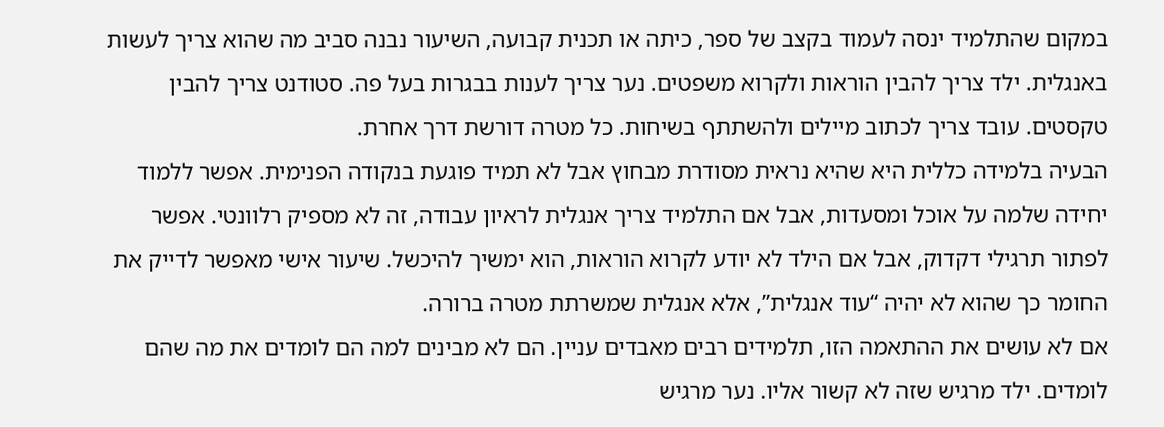במקום שהתלמיד ינסה לעמוד בקצב של ספר, כיתה או תכנית קבועה, השיעור נבנה סביב מה שהוא צריך לעשות באנגלית. ילד צריך להבין הוראות ולקרוא משפטים. נער צריך לענות בבגרות בעל פה. סטודנט צריך להבין טקסטים. עובד צריך לכתוב מיילים ולהשתתף בשיחות. כל מטרה דורשת דרך אחרת.
הבעיה בלמידה כללית היא שהיא נראית מסודרת מבחוץ אבל לא תמיד פוגעת בנקודה הפנימית. אפשר ללמוד יחידה שלמה על אוכל ומסעדות, אבל אם התלמיד צריך אנגלית לראיון עבודה, זה לא מספיק רלוונטי. אפשר לפתור תרגילי דקדוק, אבל אם הילד לא יודע לקרוא הוראות, הוא ימשיך להיכשל. שיעור אישי מאפשר לדייק את החומר כך שהוא לא יהיה “עוד אנגלית”, אלא אנגלית שמשרתת מטרה ברורה.
אם לא עושים את ההתאמה הזו, תלמידים רבים מאבדים עניין. הם לא מבינים למה הם לומדים את מה שהם לומדים. ילד מרגיש שזה לא קשור אליו. נער מרגיש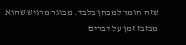שזה חומר למבחן בלבד. מבוגר מרגיש שהוא מבזבז זמן על דברים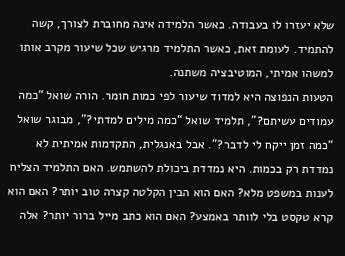שלא יעזרו לו בעבודה. כאשר הלמידה אינה מחוברת לצורך, קשה להתמיד. לעומת זאת, כאשר התלמיד מרגיש שכל שיעור מקרב אותו למשהו אמיתי, המוטיבציה משתנה.
הטעות הנפוצה היא למדוד שיעור לפי כמות חומר. הורה שואל “כמה עמודים עשיתם?”, תלמיד שואל “כמה מילים למדתי?”, מבוגר שואל “כמה זמן ייקח לי לדבר?”. אבל באנגלית, התקדמות אמיתית לא נמדדת רק בכמות. היא נמדדת ביכולת להשתמש. האם התלמיד הצליח לענות במשפט מלא? האם הוא הבין הקלטה קצרה טוב יותר? האם הוא קרא טקסט בלי לוותר באמצע? האם הוא כתב מייל ברור יותר? אלה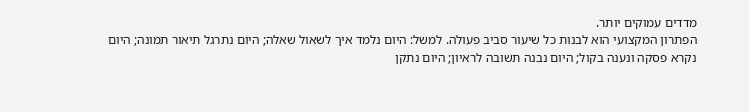מדדים עמוקים יותר.
הפתרון המקצועי הוא לבנות כל שיעור סביב פעולה. למשל: היום נלמד איך לשאול שאלה; היום נתרגל תיאור תמונה; היום נקרא פסקה ונענה בקול; היום נבנה תשובה לראיון; היום נתקן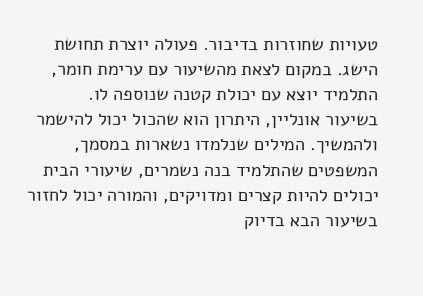טעויות שחוזרות בדיבור. פעולה יוצרת תחושת הישג. במקום לצאת מהשיעור עם ערימת חומר, התלמיד יוצא עם יכולת קטנה שנוספה לו.
בשיעור אונליין, היתרון הוא שהכול יכול להישמר ולהמשיך. המילים שנלמדו נשארות במסמך, המשפטים שהתלמיד בנה נשמרים, שיעורי הבית יכולים להיות קצרים ומדויקים, והמורה יכול לחזור בשיעור הבא בדיוק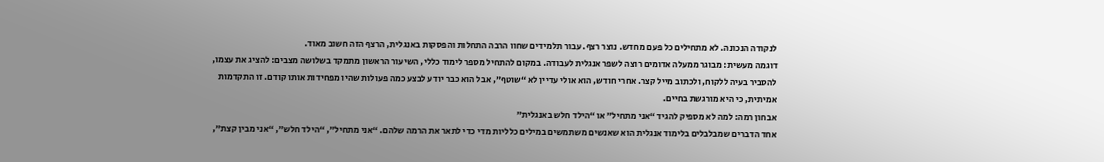לנקודה הנכונה. לא מתחילים כל פעם מחדש. נוצר רצף. עבור תלמידים שחוו הרבה התחלות והפסקות באנגלית, הרצף הזה חשוב מאוד.
דוגמה מעשית: מבוגר ממעלה אדומים רוצה לשפר אנגלית לעבודה. במקום להתחיל מספר לימוד כללי, השיעור הראשון מתמקד בשלושה מצבים: להציג את עצמו, להסביר בעיה ללקוח, ולכתוב מייל קצר. אחרי חודש, הוא אולי עדיין לא “שוטף”, אבל הוא כבר יודע לבצע כמה פעולות שהיו מפחידות אותו קודם. זו התקדמות אמיתית, כי היא מורגשת בחיים.
אבחון רמה: למה לא מספיק להגיד “אני מתחיל” או “הילד חלש באנגלית”
אחד הדברים שמבלבלים בלימוד אנגלית הוא שאנשים משתמשים במילים כלליות מדי כדי לתאר את הרמה שלהם. “אני מתחיל”, “הילד חלש”, “אני מבין קצת”,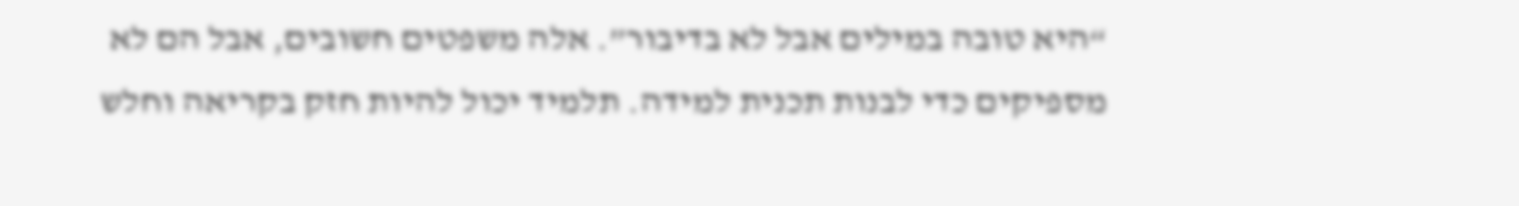“היא טובה במילים אבל לא בדיבור”. אלה משפטים חשובים, אבל הם לא מספיקים כדי לבנות תכנית למידה. תלמיד יכול להיות חזק בקריאה וחלש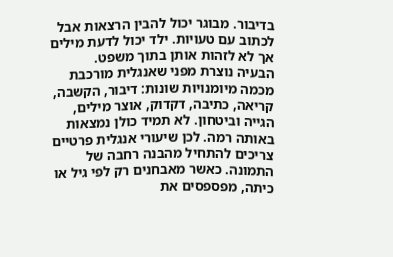בדיבור. מבוגר יכול להבין הרצאות אבל לכתוב עם טעויות. ילד יכול לדעת מילים אך לא לזהות אותן בתוך משפט.
הבעיה נוצרת מפני שאנגלית מורכבת מכמה מיומנויות שונות: דיבור, הקשבה, קריאה, כתיבה, דקדוק, אוצר מילים, הגייה וביטחון. לא תמיד כולן נמצאות באותה רמה. לכן שיעורי אנגלית פרטיים צריכים להתחיל מהבנה רחבה של התמונה. כאשר מאבחנים רק לפי גיל או כיתה, מפספסים את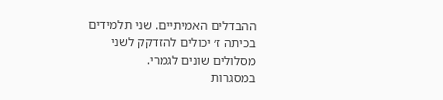ההבדלים האמיתיים. שני תלמידים בכיתה ז׳ יכולים להזדקק לשני מסלולים שונים לגמרי.
במסגרות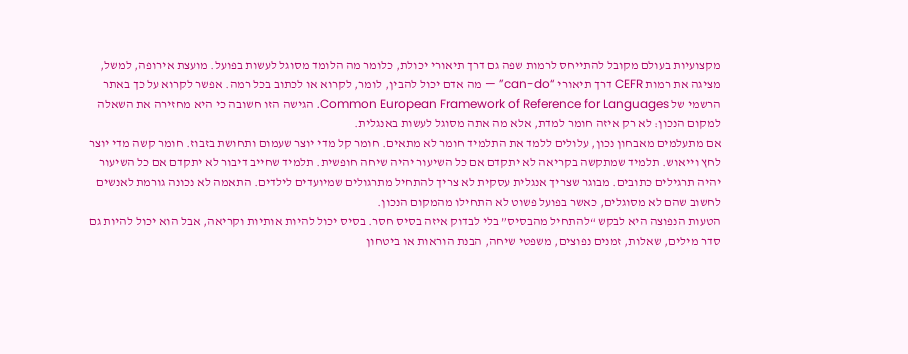מקצועיות בעולם מקובל להתייחס לרמות שפה גם דרך תיאורי יכולת, כלומר מה הלומד מסוגל לעשות בפועל. מועצת אירופה, למשל, מציגה את רמות CEFR דרך תיאורי “can-do” — מה אדם יכול להבין, לומר, לקרוא או לכתוב בכל רמה. אפשר לקרוא על כך באתר הרשמי של Common European Framework of Reference for Languages. הגישה הזו חשובה כי היא מחזירה את השאלה למקום הנכון: לא רק איזה חומר למדת, אלא מה אתה מסוגל לעשות באנגלית.
אם מתעלמים מאבחון נכון, עלולים ללמד את התלמיד חומר לא מתאים. חומר קל מדי יוצר שעמום ותחושת בזבוז. חומר קשה מדי יוצר לחץ וייאוש. תלמיד שמתקשה בקריאה לא יתקדם אם כל השיעור יהיה שיחה חופשית. תלמיד שחייב דיבור לא יתקדם אם כל השיעור יהיה תרגילים כתובים. מבוגר שצריך אנגלית עסקית לא צריך להתחיל מתרגולים שמיועדים לילדים. התאמה לא נכונה גורמת לאנשים לחשוב שהם לא מסוגלים, כאשר בפועל פשוט לא התחילו מהמקום הנכון.
הטעות הנפוצה היא לבקש “להתחיל מהבסיס” בלי לבדוק איזה בסיס חסר. בסיס יכול להיות אותיות וקריאה, אבל הוא יכול להיות גם סדר מילים, שאלות, זמנים נפוצים, משפטי שיחה, הבנת הוראות או ביטחון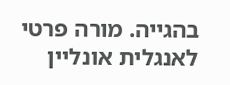בהגייה. מורה פרטי לאנגלית אונליין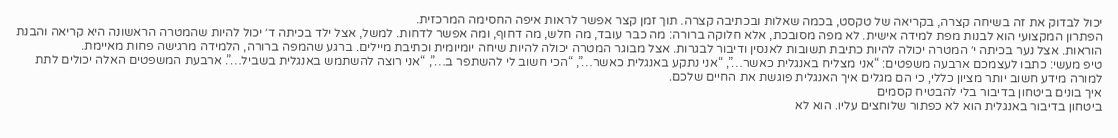יכול לבדוק את זה בשיחה קצרה, בקריאה של טקסט, בכמה שאלות ובכתיבה קצרה. תוך זמן קצר אפשר לראות איפה החסימה המרכזית.
הפתרון המקצועי הוא לבנות מפת למידה אישית. לא מפה מסובכת, אלא חלוקה ברורה: מה כבר עובד, מה חלש, מה דחוף, ומה אפשר לדחות. למשל, אצל ילד בכיתה ד׳ יכול להיות שהמטרה הראשונה היא קריאה והבנת הוראות. אצל נער בכיתה י׳ המטרה יכולה להיות כתיבת תשובות לאנסין ודיבור לבגרות. אצל מבוגר המטרה יכולה להיות שיחה יומיומית וכתיבת מיילים. ברגע שהמפה ברורה, הלמידה מרגישה פחות מאיימת.
טיפ מעשי: כתבו לעצמכם ארבעה משפטים: “אני מצליח באנגלית כאשר…”, “אני נתקע באנגלית כאשר…”, “הכי חשוב לי להשתפר ב…”, “אני רוצה להשתמש באנגלית בשביל…”. ארבעת המשפטים האלה יכולים לתת למורה מידע חשוב יותר מציון כללי, כי הם מגלים איך האנגלית פוגשת את החיים שלכם.
איך בונים ביטחון בדיבור בלי להבטיח קסמים
ביטחון בדיבור באנגלית הוא לא כפתור שלוחצים עליו. הוא לא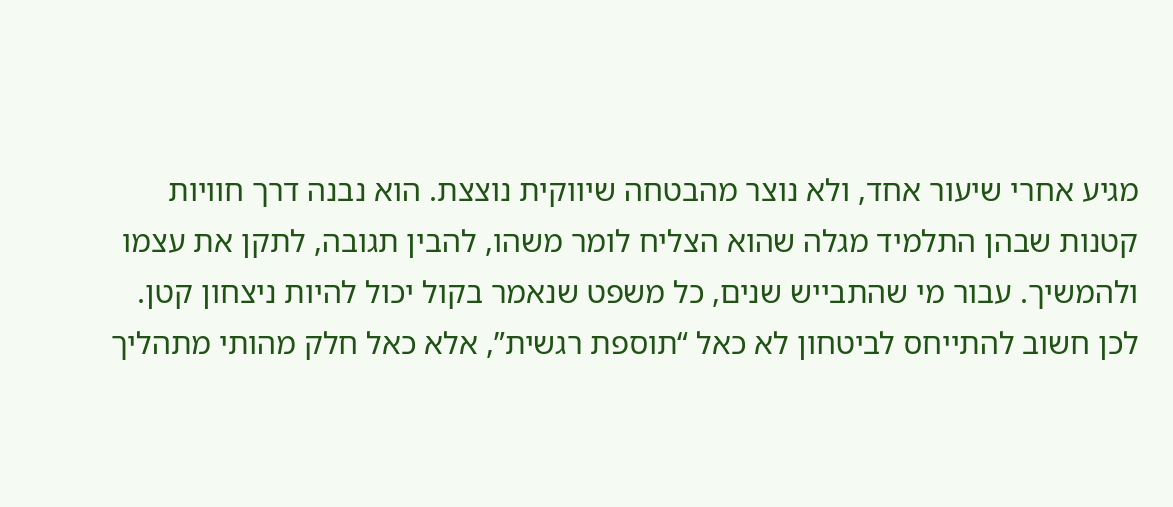מגיע אחרי שיעור אחד, ולא נוצר מהבטחה שיווקית נוצצת. הוא נבנה דרך חוויות קטנות שבהן התלמיד מגלה שהוא הצליח לומר משהו, להבין תגובה, לתקן את עצמו ולהמשיך. עבור מי שהתבייש שנים, כל משפט שנאמר בקול יכול להיות ניצחון קטן. לכן חשוב להתייחס לביטחון לא כאל “תוספת רגשית”, אלא כאל חלק מהותי מתהליך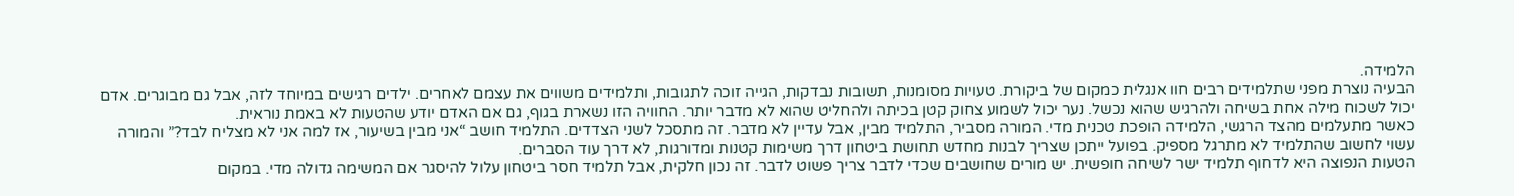הלמידה.
הבעיה נוצרת מפני שתלמידים רבים חוו אנגלית כמקום של ביקורת. טעויות מסומנות, תשובות נבדקות, הגייה זוכה לתגובות, ותלמידים משווים את עצמם לאחרים. ילדים רגישים במיוחד לזה, אבל גם מבוגרים. אדם יכול לשכוח מילה אחת בשיחה ולהרגיש שהוא נכשל. נער יכול לשמוע צחוק קטן בכיתה ולהחליט שהוא לא מדבר יותר. החוויה הזו נשארת בגוף, גם אם האדם יודע שהטעות לא באמת נוראית.
כאשר מתעלמים מהצד הרגשי, הלמידה הופכת טכנית מדי. המורה מסביר, התלמיד מבין, אבל עדיין לא מדבר. זה מתסכל לשני הצדדים. התלמיד חושב “אני מבין בשיעור, אז למה אני לא מצליח לבד?” והמורה עשוי לחשוב שהתלמיד לא מתרגל מספיק. בפועל ייתכן שצריך לבנות מחדש תחושת ביטחון דרך משימות קטנות ומדורגות, לא דרך עוד הסברים.
הטעות הנפוצה היא לדחוף תלמיד ישר לשיחה חופשית. יש מורים שחושבים שכדי לדבר צריך פשוט לדבר. זה נכון חלקית, אבל תלמיד חסר ביטחון עלול להיסגר אם המשימה גדולה מדי. במקום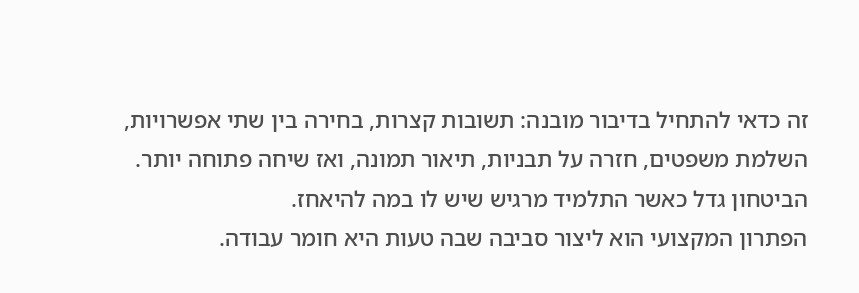זה כדאי להתחיל בדיבור מובנה: תשובות קצרות, בחירה בין שתי אפשרויות, השלמת משפטים, חזרה על תבניות, תיאור תמונה, ואז שיחה פתוחה יותר. הביטחון גדל כאשר התלמיד מרגיש שיש לו במה להיאחז.
הפתרון המקצועי הוא ליצור סביבה שבה טעות היא חומר עבודה.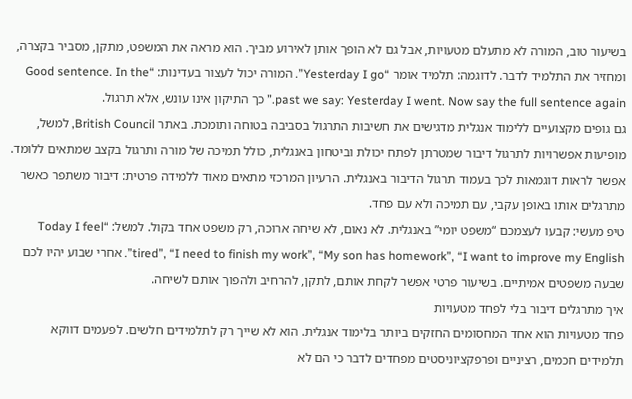בשיעור טוב, המורה לא מתעלם מטעויות, אבל גם לא הופך אותן לאירוע מביך. הוא מראה את המשפט, מתקן, מסביר בקצרה, ומחזיר את התלמיד לדבר. לדוגמה: תלמיד אומר “Yesterday I go”. המורה יכול לעצור בעדינות: “Good sentence. In the past we say: Yesterday I went. Now say the full sentence again.” כך התיקון אינו עונש, אלא תרגול.
גם גופים מקצועיים ללימוד אנגלית מדגישים את חשיבות התרגול בסביבה בטוחה ותומכת. באתר British Council, למשל, מופיעות אפשרויות לתרגול דיבור שמטרתן לפתח יכולת וביטחון באנגלית, כולל תמיכה של מורה ותרגול בקצב שמתאים ללומד. אפשר לראות דוגמאות לכך בעמוד תרגול הדיבור באנגלית. הרעיון המרכזי מתאים מאוד ללמידה פרטית: דיבור משתפר כאשר מתרגלים אותו באופן עקבי, עם תמיכה ולא עם פחד.
טיפ מעשי: קבעו לעצמכם “משפט יומי” באנגלית. לא נאום, לא שיחה ארוכה, רק משפט אחד בקול. למשל: “Today I feel tired”, “I need to finish my work”, “My son has homework”, “I want to improve my English”. אחרי שבוע יהיו לכם שבעה משפטים אמיתיים. בשיעור פרטי אפשר לקחת אותם, לתקן, להרחיב ולהפוך אותם לשיחה.
איך מתרגלים דיבור בלי לפחד מטעויות
פחד מטעויות הוא אחד המחסומים החזקים ביותר בלימוד אנגלית. הוא לא שייך רק לתלמידים חלשים. לפעמים דווקא תלמידים חכמים, רציניים ופרפקציוניסטים מפחדים לדבר כי הם לא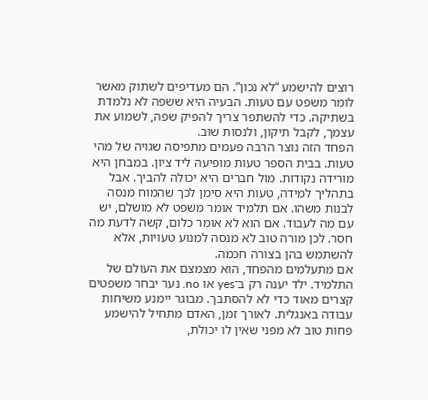רוצים להישמע “לא נכון”. הם מעדיפים לשתוק מאשר לומר משפט עם טעות. הבעיה היא ששפה לא נלמדת בשתיקה. כדי להשתפר צריך להפיק שפה, לשמוע את עצמך, לקבל תיקון, ולנסות שוב.
הפחד הזה נוצר הרבה פעמים מתפיסה שגויה של מהי טעות. בבית הספר טעות מופיעה ליד ציון. במבחן היא מורידה נקודות. מול חברים היא יכולה להביך. אבל בתהליך למידה, טעות היא סימן לכך שהמוח מנסה לבנות משהו. אם תלמיד אומר משפט לא מושלם, יש עם מה לעבוד. אם הוא לא אומר כלום, קשה לדעת מה חסר. לכן מורה טוב לא מנסה למנוע טעויות, אלא להשתמש בהן בצורה חכמה.
אם מתעלמים מהפחד, הוא מצמצם את העולם של התלמיד. ילד יענה רק ב־yes או no. נער יבחר משפטים קצרים מאוד כדי לא להסתבך. מבוגר יימנע משיחות עבודה באנגלית. לאורך זמן, האדם מתחיל להישמע פחות טוב לא מפני שאין לו יכולת,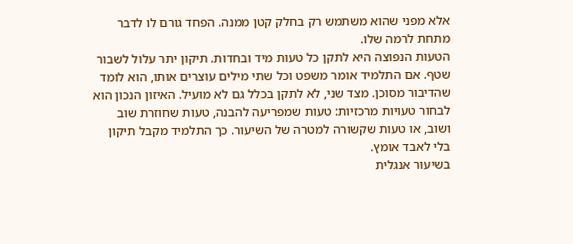אלא מפני שהוא משתמש רק בחלק קטן ממנה. הפחד גורם לו לדבר מתחת לרמה שלו.
הטעות הנפוצה היא לתקן כל טעות מיד ובחדות. תיקון יתר עלול לשבור שטף. אם התלמיד אומר משפט וכל שתי מילים עוצרים אותו, הוא לומד שהדיבור מסוכן. מצד שני, לא לתקן בכלל גם לא מועיל. האיזון הנכון הוא לבחור טעויות מרכזיות: טעות שמפריעה להבנה, טעות שחוזרת שוב ושוב, או טעות שקשורה למטרה של השיעור. כך התלמיד מקבל תיקון בלי לאבד אומץ.
בשיעור אנגלית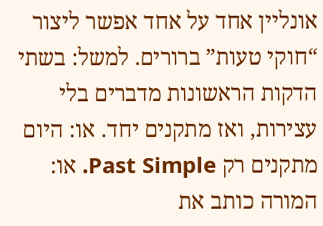אונליין אחד על אחד אפשר ליצור “חוקי טעות” ברורים. למשל: בשתי הדקות הראשונות מדברים בלי עצירות, ואז מתקנים יחד. או: היום מתקנים רק Past Simple. או: המורה כותב את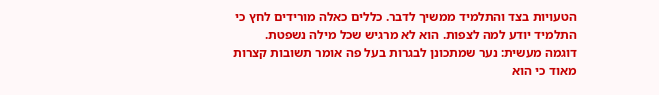הטעויות בצד והתלמיד ממשיך לדבר. כללים כאלה מורידים לחץ כי התלמיד יודע למה לצפות. הוא לא מרגיש שכל מילה נשפטת.
דוגמה מעשית: נער שמתכונן לבגרות בעל פה אומר תשובות קצרות מאוד כי הוא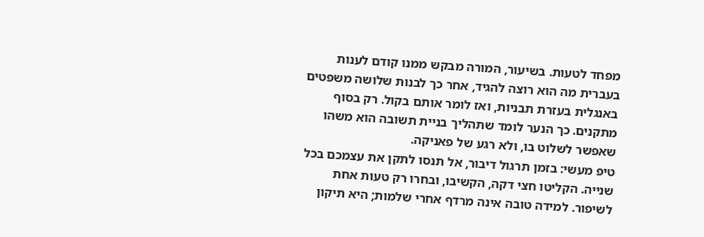מפחד לטעות. בשיעור, המורה מבקש ממנו קודם לענות בעברית מה הוא רוצה להגיד, אחר כך לבנות שלושה משפטים באנגלית בעזרת תבניות, ואז לומר אותם בקול. רק בסוף מתקנים. כך הנער לומד שתהליך בניית תשובה הוא משהו שאפשר לשלוט בו, ולא רגע של פאניקה.
טיפ מעשי: בזמן תרגול דיבור, אל תנסו לתקן את עצמכם בכל שנייה. הקליטו חצי דקה, הקשיבו, ובחרו רק טעות אחת לשיפור. למידה טובה אינה מרדף אחרי שלמות; היא תיקון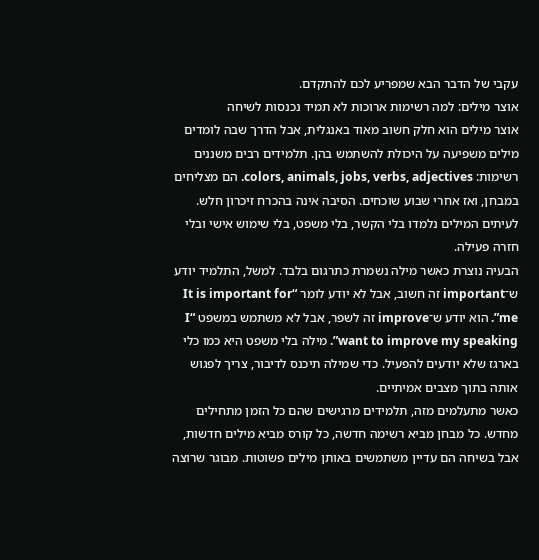עקבי של הדבר הבא שמפריע לכם להתקדם.
אוצר מילים: למה רשימות ארוכות לא תמיד נכנסות לשיחה
אוצר מילים הוא חלק חשוב מאוד באנגלית, אבל הדרך שבה לומדים מילים משפיעה על היכולת להשתמש בהן. תלמידים רבים משננים רשימות: colors, animals, jobs, verbs, adjectives. הם מצליחים במבחן, ואז אחרי שבוע שוכחים. הסיבה אינה בהכרח זיכרון חלש. לעיתים המילים נלמדו בלי הקשר, בלי משפט, בלי שימוש אישי ובלי חזרה פעילה.
הבעיה נוצרת כאשר מילה נשמרת כתרגום בלבד. למשל, התלמיד יודע ש־important זה חשוב, אבל לא יודע לומר “It is important for me”. הוא יודע ש־improve זה לשפר, אבל לא משתמש במשפט “I want to improve my speaking”. מילה בלי משפט היא כמו כלי בארגז שלא יודעים להפעיל. כדי שמילה תיכנס לדיבור, צריך לפגוש אותה בתוך מצבים אמיתיים.
כאשר מתעלמים מזה, תלמידים מרגישים שהם כל הזמן מתחילים מחדש. כל מבחן מביא רשימה חדשה, כל קורס מביא מילים חדשות, אבל בשיחה הם עדיין משתמשים באותן מילים פשוטות. מבוגר שרוצה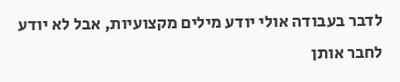לדבר בעבודה אולי יודע מילים מקצועיות, אבל לא יודע לחבר אותן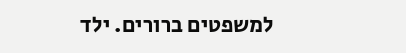למשפטים ברורים. ילד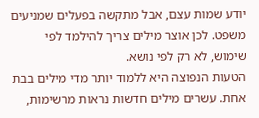יודע שמות עצם, אבל מתקשה בפעלים שמניעים משפט. לכן אוצר מילים צריך להילמד לפי שימוש, לא רק לפי נושא.
הטעות הנפוצה היא ללמוד יותר מדי מילים בבת אחת. עשרים מילים חדשות נראות מרשימות,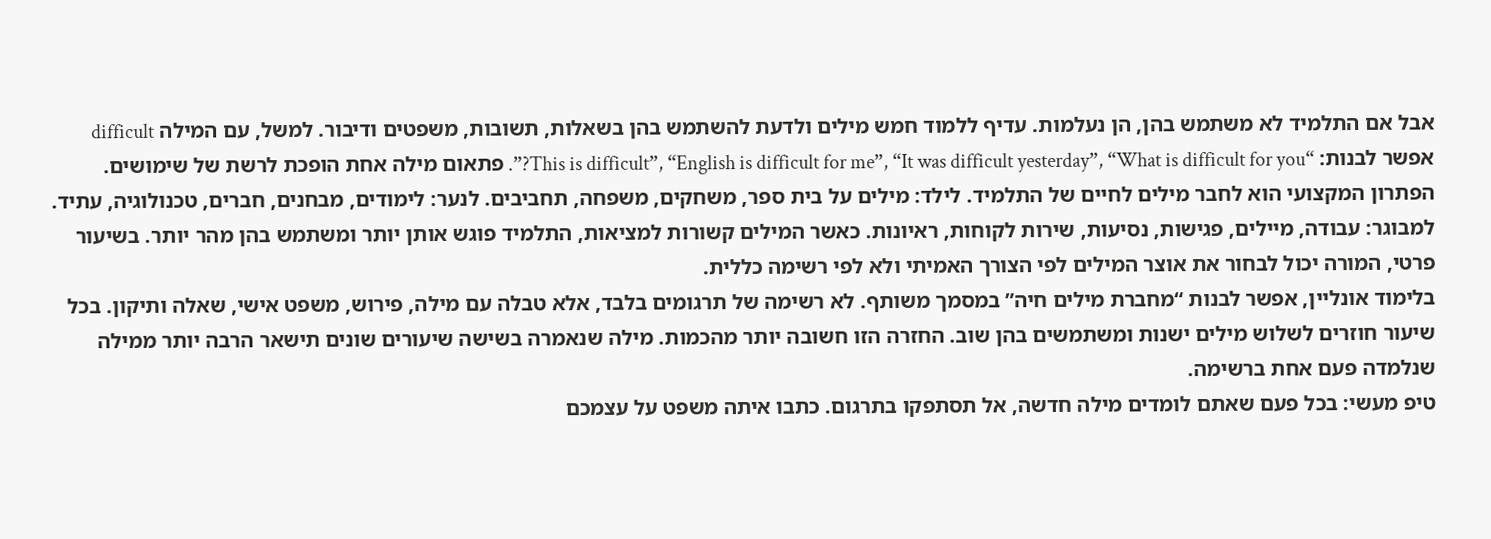אבל אם התלמיד לא משתמש בהן, הן נעלמות. עדיף ללמוד חמש מילים ולדעת להשתמש בהן בשאלות, תשובות, משפטים ודיבור. למשל, עם המילה difficult אפשר לבנות: “This is difficult”, “English is difficult for me”, “It was difficult yesterday”, “What is difficult for you?”. פתאום מילה אחת הופכת לרשת של שימושים.
הפתרון המקצועי הוא לחבר מילים לחיים של התלמיד. לילד: מילים על בית ספר, משחקים, משפחה, תחביבים. לנער: לימודים, מבחנים, חברים, טכנולוגיה, עתיד. למבוגר: עבודה, מיילים, פגישות, נסיעות, שירות לקוחות, ראיונות. כאשר המילים קשורות למציאות, התלמיד פוגש אותן יותר ומשתמש בהן מהר יותר. בשיעור פרטי, המורה יכול לבחור את אוצר המילים לפי הצורך האמיתי ולא לפי רשימה כללית.
בלימוד אונליין, אפשר לבנות “מחברת מילים חיה” במסמך משותף. לא רשימה של תרגומים בלבד, אלא טבלה עם מילה, פירוש, משפט אישי, שאלה ותיקון. בכל שיעור חוזרים לשלוש מילים ישנות ומשתמשים בהן שוב. החזרה הזו חשובה יותר מהכמות. מילה שנאמרה בשישה שיעורים שונים תישאר הרבה יותר ממילה שנלמדה פעם אחת ברשימה.
טיפ מעשי: בכל פעם שאתם לומדים מילה חדשה, אל תסתפקו בתרגום. כתבו איתה משפט על עצמכם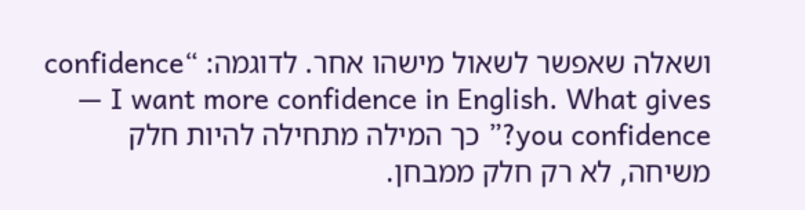ושאלה שאפשר לשאול מישהו אחר. לדוגמה: “confidence — I want more confidence in English. What gives you confidence?” כך המילה מתחילה להיות חלק משיחה, לא רק חלק ממבחן.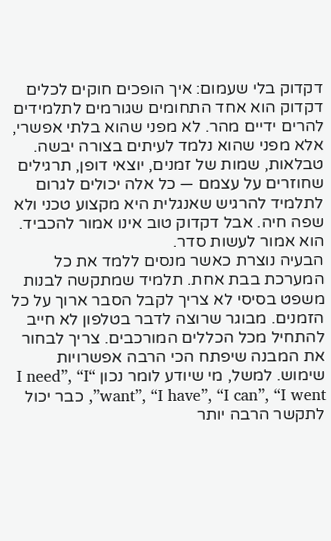דקדוק בלי שעמום: איך הופכים חוקים לכלים
דקדוק הוא אחד התחומים שגורמים לתלמידים להרים ידיים מהר. לא מפני שהוא בלתי אפשרי, אלא מפני שהוא נלמד לעיתים בצורה יבשה. טבלאות, שמות של זמנים, יוצאי דופן, תרגילים שחוזרים על עצמם — כל אלה יכולים לגרום לתלמיד להרגיש שאנגלית היא מקצוע טכני ולא שפה חיה. אבל דקדוק טוב אינו אמור להכביד. הוא אמור לעשות סדר.
הבעיה נוצרת כאשר מנסים ללמד את כל המערכת בבת אחת. תלמיד שמתקשה לבנות משפט בסיסי לא צריך לקבל הסבר ארוך על כל הזמנים. מבוגר שרוצה לדבר בטלפון לא חייב להתחיל מכל הכללים המורכבים. צריך לבחור את המבנה שיפתח הכי הרבה אפשרויות שימוש. למשל, מי שיודע לומר נכון “I need”, “I want”, “I have”, “I can”, “I went”, כבר יכול לתקשר הרבה יותר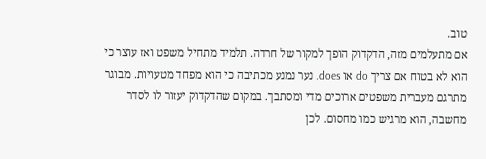טוב.
אם מתעלמים מזה, הדקדוק הופך למקור של חרדה. תלמיד מתחיל משפט ואז עוצר כי הוא לא בטוח אם צריך do או does. נער נמנע מכתיבה כי הוא מפחד מטעויות. מבוגר מתרגם מעברית משפטים ארוכים מדי ומסתבך. במקום שהדקדוק יעזור לו לסדר מחשבה, הוא מרגיש כמו מחסום. לכן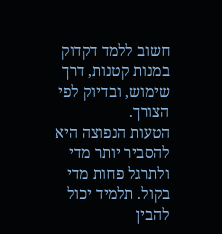חשוב ללמד דקדוק במנות קטנות, דרך שימוש, ובדיוק לפי הצורך.
הטעות הנפוצה היא להסביר יותר מדי ולתרגל פחות מדי בקול. תלמיד יכול להבין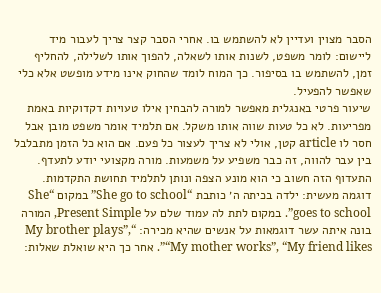הסבר מצוין ועדיין לא להשתמש בו. אחרי הסבר קצר צריך לעבור מיד ליישום: לומר משפט, לשנות אותו לשאלה, להפוך אותו לשלילה, להחליף זמן, להשתמש בו בסיפור. כך המוח לומד שהחוק אינו מידע מופשט אלא כלי שאפשר להפעיל.
שיעור פרטי באנגלית מאפשר למורה להבחין אילו טעויות דקדוקיות באמת מפריעות. לא כל טעות שווה אותו משקל. אם תלמיד אומר משפט מובן אבל חסר לו article קטן, אולי לא צריך לעצור כל פעם. אם הוא כל הזמן מתבלבל בין עבר להווה, זה כבר משפיע על משמעות. מורה מקצועי יודע לתעדף. התעדוף הזה חשוב כי הוא מונע הצפה ונותן לתלמיד תחושת התקדמות.
דוגמה מעשית: ילדה בכיתה ה׳ כותבת “She go to school” במקום “She goes to school”. במקום לתת לה עמוד שלם על Present Simple, המורה בונה איתה עשר דוגמאות על אנשים שהיא מכירה: “My brother plays”, “My mother works”, “My friend likes”. אחר כך היא שואלת שאלות: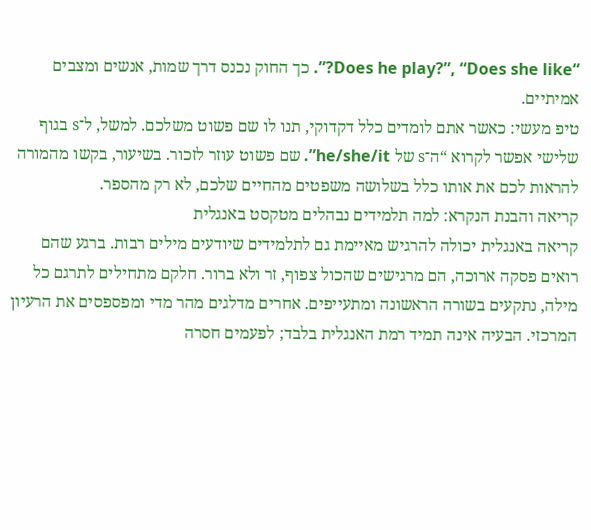“Does he play?”, “Does she like?”. כך החוק נכנס דרך שמות, אנשים ומצבים אמיתיים.
טיפ מעשי: כאשר אתם לומדים כלל דקדוקי, תנו לו שם פשוט משלכם. למשל, ל־s בגוף שלישי אפשר לקרוא “ה־s של he/she/it”. שם פשוט עוזר לזכור. בשיעור, בקשו מהמורה להראות לכם את אותו כלל בשלושה משפטים מהחיים שלכם, לא רק מהספר.
קריאה והבנת הנקרא: למה תלמידים נבהלים מטקסט באנגלית
קריאה באנגלית יכולה להרגיש מאיימת גם לתלמידים שיודעים מילים רבות. ברגע שהם רואים פסקה ארוכה, הם מרגישים שהכול צפוף, זר ולא ברור. חלקם מתחילים לתרגם כל מילה, נתקעים בשורה הראשונה ומתעייפים. אחרים מדלגים מהר מדי ומפספסים את הרעיון המרכזי. הבעיה אינה תמיד רמת האנגלית בלבד; לפעמים חסרה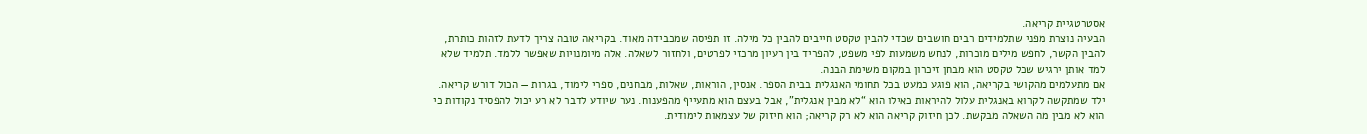אסטרטגיית קריאה.
הבעיה נוצרת מפני שתלמידים רבים חושבים שכדי להבין טקסט חייבים להבין כל מילה. זו תפיסה שמכבידה מאוד. בקריאה טובה צריך לדעת לזהות כותרת, להבין הקשר, לחפש מילים מוכרות, לנחש משמעות לפי משפט, להפריד בין רעיון מרכזי לפרטים, ולחזור לשאלה. אלה מיומנויות שאפשר ללמד. תלמיד שלא למד אותן ירגיש שכל טקסט הוא מבחן זיכרון במקום משימת הבנה.
אם מתעלמים מהקושי בקריאה, הוא פוגע כמעט בכל תחומי האנגלית בבית הספר. אנסין, הוראות, שאלות, מבחנים, ספרי לימוד, בגרות — הכול דורש קריאה. ילד שמתקשה לקרוא באנגלית עלול להיראות כאילו הוא “לא מבין אנגלית”, אבל בעצם הוא מתעייף מהפענוח. נער שיודע לדבר לא רע יכול להפסיד נקודות כי הוא לא מבין מה השאלה מבקשת. לכן חיזוק קריאה הוא לא רק קריאה; הוא חיזוק של עצמאות לימודית.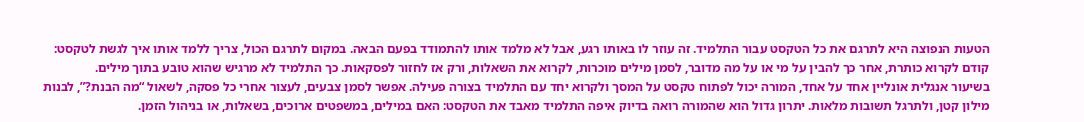הטעות הנפוצה היא לתרגם את כל הטקסט עבור התלמיד. זה עוזר לו באותו רגע, אבל לא מלמד אותו להתמודד בפעם הבאה. במקום לתרגם הכול, צריך ללמד אותו איך לגשת לטקסט: קודם לקרוא כותרת, אחר כך להבין על מי או על מה מדובר, לסמן מילים מוכרות, לקרוא את השאלות, ורק אז לחזור לפסקאות. כך התלמיד לא מרגיש שהוא טובע בתוך מילים.
בשיעור אנגלית אונליין אחד על אחד, המורה יכול לפתוח טקסט על המסך ולקרוא יחד עם התלמיד בצורה פעילה. אפשר לסמן צבעים, לעצור אחרי כל פסקה, לשאול “מה הבנת?”, לבנות מילון קטן, ולתרגל תשובות מלאות. יתרון גדול הוא שהמורה רואה בדיוק איפה התלמיד מאבד את הטקסט: האם במילים, במשפטים ארוכים, בשאלות, או בניהול הזמן.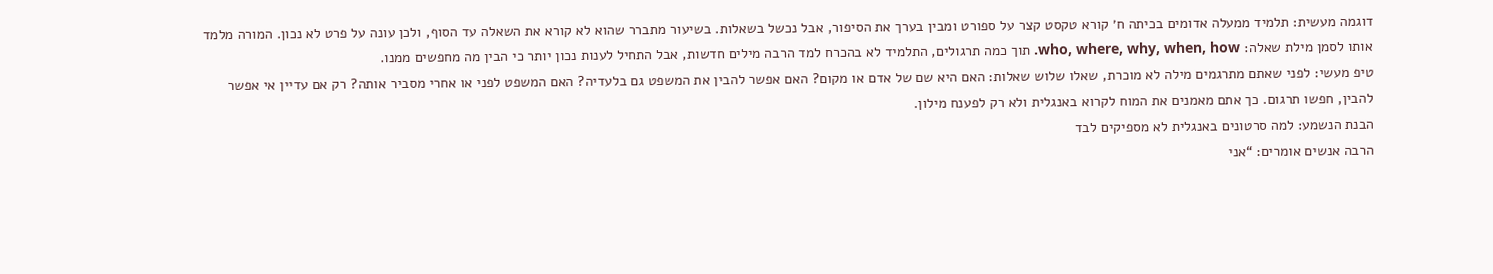דוגמה מעשית: תלמיד ממעלה אדומים בכיתה ח׳ קורא טקסט קצר על ספורט ומבין בערך את הסיפור, אבל נכשל בשאלות. בשיעור מתברר שהוא לא קורא את השאלה עד הסוף, ולכן עונה על פרט לא נכון. המורה מלמד אותו לסמן מילת שאלה: who, where, why, when, how. תוך כמה תרגולים, התלמיד לא בהכרח למד הרבה מילים חדשות, אבל התחיל לענות נכון יותר כי הבין מה מחפשים ממנו.
טיפ מעשי: לפני שאתם מתרגמים מילה לא מוכרת, שאלו שלוש שאלות: האם היא שם של אדם או מקום? האם אפשר להבין את המשפט גם בלעדיה? האם המשפט לפני או אחרי מסביר אותה? רק אם עדיין אי אפשר להבין, חפשו תרגום. כך אתם מאמנים את המוח לקרוא באנגלית ולא רק לפענח מילון.
הבנת הנשמע: למה סרטונים באנגלית לא מספיקים לבד
הרבה אנשים אומרים: “אני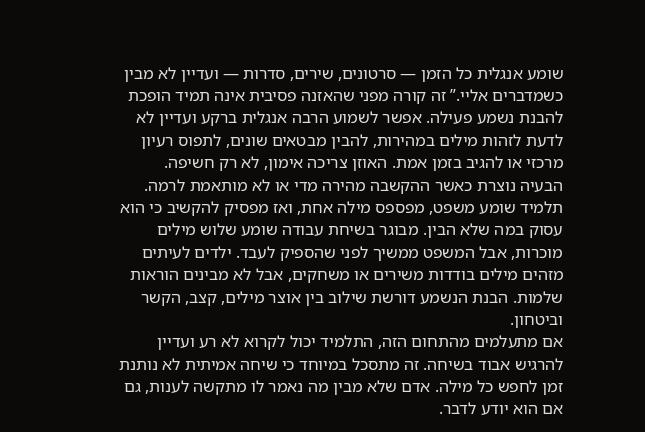שומע אנגלית כל הזמן — סרטונים, שירים, סדרות — ועדיין לא מבין כשמדברים אליי.” זה קורה מפני שהאזנה פסיבית אינה תמיד הופכת להבנת נשמע פעילה. אפשר לשמוע הרבה אנגלית ברקע ועדיין לא לדעת לזהות מילים במהירות, להבין מבטאים שונים, לתפוס רעיון מרכזי או להגיב בזמן אמת. האוזן צריכה אימון, לא רק חשיפה.
הבעיה נוצרת כאשר ההקשבה מהירה מדי או לא מותאמת לרמה. תלמיד שומע משפט, מפספס מילה אחת, ואז מפסיק להקשיב כי הוא עסוק במה שלא הבין. מבוגר בשיחת עבודה שומע שלוש מילים מוכרות, אבל המשפט ממשיך לפני שהספיק לעבד. ילדים לעיתים מזהים מילים בודדות משירים או משחקים, אבל לא מבינים הוראות שלמות. הבנת הנשמע דורשת שילוב בין אוצר מילים, קצב, הקשר וביטחון.
אם מתעלמים מהתחום הזה, התלמיד יכול לקרוא לא רע ועדיין להרגיש אבוד בשיחה. זה מתסכל במיוחד כי שיחה אמיתית לא נותנת זמן לחפש כל מילה. אדם שלא מבין מה נאמר לו מתקשה לענות, גם אם הוא יודע לדבר.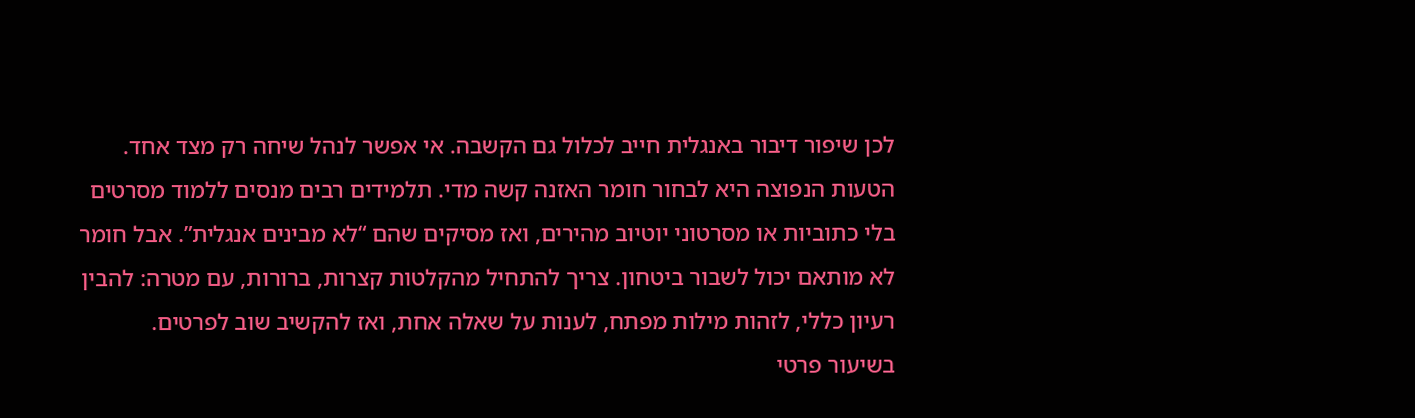לכן שיפור דיבור באנגלית חייב לכלול גם הקשבה. אי אפשר לנהל שיחה רק מצד אחד.
הטעות הנפוצה היא לבחור חומר האזנה קשה מדי. תלמידים רבים מנסים ללמוד מסרטים בלי כתוביות או מסרטוני יוטיוב מהירים, ואז מסיקים שהם “לא מבינים אנגלית”. אבל חומר לא מותאם יכול לשבור ביטחון. צריך להתחיל מהקלטות קצרות, ברורות, עם מטרה: להבין רעיון כללי, לזהות מילות מפתח, לענות על שאלה אחת, ואז להקשיב שוב לפרטים.
בשיעור פרטי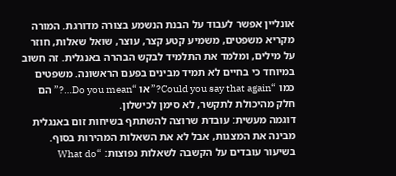אונליין אפשר לעבוד על הבנת הנשמע בצורה מדורגת. המורה מקריא משפטים, משמיע קטע קצר, עוצר, שואל שאלות, חוזר על מילים, ומלמד את התלמיד לבקש הבהרה באנגלית. זה חשוב במיוחד כי בחיים לא תמיד מבינים בפעם הראשונה. משפטים כמו “Could you say that again?” או “Do you mean…?” הם חלק מהיכולת לתקשר, לא סימן לכישלון.
דוגמה מעשית: עובדת שרוצה להשתתף בשיחות זום באנגלית מבינה את המצגות, אבל לא את השאלות המהירות בסוף. בשיעור עובדים על הקשבה לשאלות נפוצות: “What do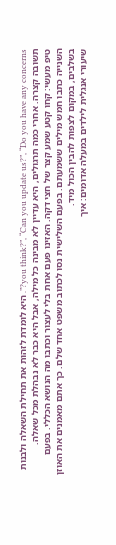you think?”, “Can you update us?”, “Do you have any concerns?”. היא לומדת לזהות את תחילת השאלה ולבנות תשובה קצרה. אחרי כמה תרגולים, היא עדיין לא מבינה כל מילה, אבל היא כבר לא נבהלת מכל שאלה.
טיפ מעשי: קחו קטע שמע קצר של חצי דקה. האזינו פעם אחת בלי לעצור וכתבו מה הנושא הכללי. בפעם השנייה כתבו חמש מילים ששמעתם. בפעם השלישית נסו לכתוב משפט אחד שלם. כך אתם מאמנים את האוזן בשלבים, במקום לצפות להבין הכול מיד.
שיעורי אנגלית לילדים במעלה אדומים: איך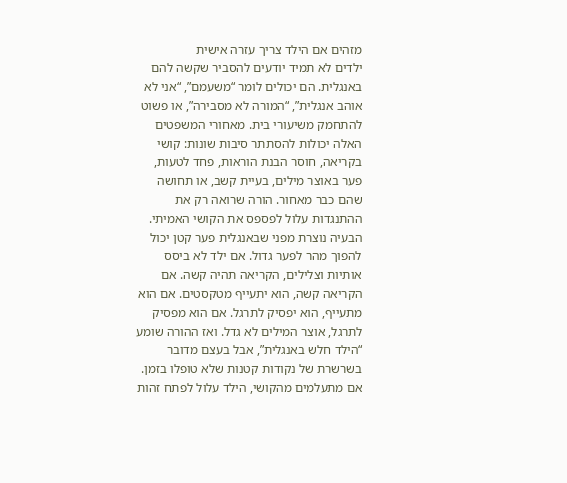מזהים אם הילד צריך עזרה אישית
ילדים לא תמיד יודעים להסביר שקשה להם באנגלית. הם יכולים לומר “משעמם”, “אני לא אוהב אנגלית”, “המורה לא מסבירה”, או פשוט להתחמק משיעורי בית. מאחורי המשפטים האלה יכולות להסתתר סיבות שונות: קושי בקריאה, חוסר הבנת הוראות, פחד לטעות, פער באוצר מילים, בעיית קשב, או תחושה שהם כבר מאחור. הורה שרואה רק את ההתנגדות עלול לפספס את הקושי האמיתי.
הבעיה נוצרת מפני שבאנגלית פער קטן יכול להפוך מהר לפער גדול. אם ילד לא ביסס אותיות וצלילים, הקריאה תהיה קשה. אם הקריאה קשה, הוא יתעייף מטקסטים. אם הוא מתעייף, הוא יפסיק לתרגל. אם הוא מפסיק לתרגל, אוצר המילים לא גדל. ואז ההורה שומע “הילד חלש באנגלית”, אבל בעצם מדובר בשרשרת של נקודות קטנות שלא טופלו בזמן.
אם מתעלמים מהקושי, הילד עלול לפתח זהות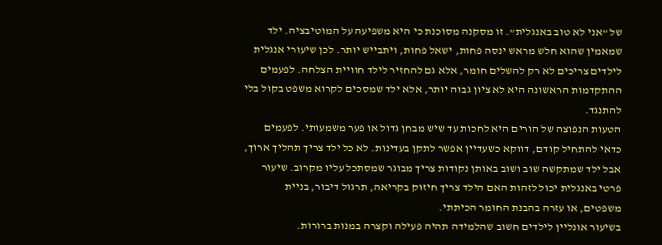של “אני לא טוב באנגלית”. זו מסקנה מסוכנת כי היא משפיעה על המוטיבציה. ילד שמאמין שהוא חלש מראש ינסה פחות, ישאל פחות, ויתבייש יותר. לכן שיעורי אנגלית לילדים צריכים לא רק להשלים חומר, אלא גם להחזיר לילד חוויית הצלחה. לפעמים ההתקדמות הראשונה היא לא ציון גבוה יותר, אלא ילד שמסכים לקרוא משפט בקול בלי להתנגד.
הטעות הנפוצה של הורים היא לחכות עד שיש מבחן גדול או פער משמעותי. לפעמים כדאי להתחיל קודם, דווקא כשעדיין אפשר לתקן בעדינות. לא כל ילד צריך תהליך ארוך, אבל ילד שמתקשה שוב ושוב באותן נקודות צריך מבוגר שמסתכל עליו מקרוב. שיעור פרטי באנגלית יכול לזהות האם הילד צריך חיזוק בקריאה, תרגול דיבור, בניית משפטים, או עזרה בהבנת החומר הכיתתי.
בשיעור אונליין לילדים חשוב שהלמידה תהיה פעילה וקצרה במנות ברורות.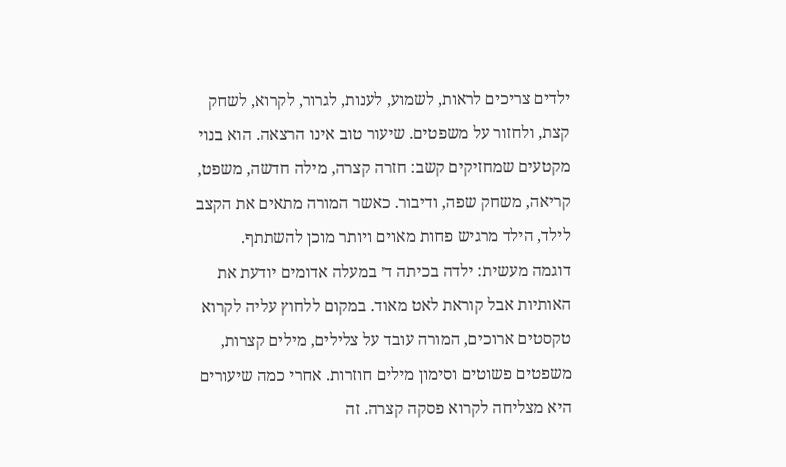ילדים צריכים לראות, לשמוע, לענות, לגרור, לקרוא, לשחק קצת, ולחזור על משפטים. שיעור טוב אינו הרצאה. הוא בנוי מקטעים שמחזיקים קשב: חזרה קצרה, מילה חדשה, משפט, קריאה, משחק שפה, ודיבור. כאשר המורה מתאים את הקצב לילד, הילד מרגיש פחות מאוים ויותר מוכן להשתתף.
דוגמה מעשית: ילדה בכיתה ד׳ במעלה אדומים יודעת את האותיות אבל קוראת לאט מאוד. במקום ללחוץ עליה לקרוא טקסטים ארוכים, המורה עובד על צלילים, מילים קצרות, משפטים פשוטים וסימון מילים חוזרות. אחרי כמה שיעורים היא מצליחה לקרוא פסקה קצרה. זה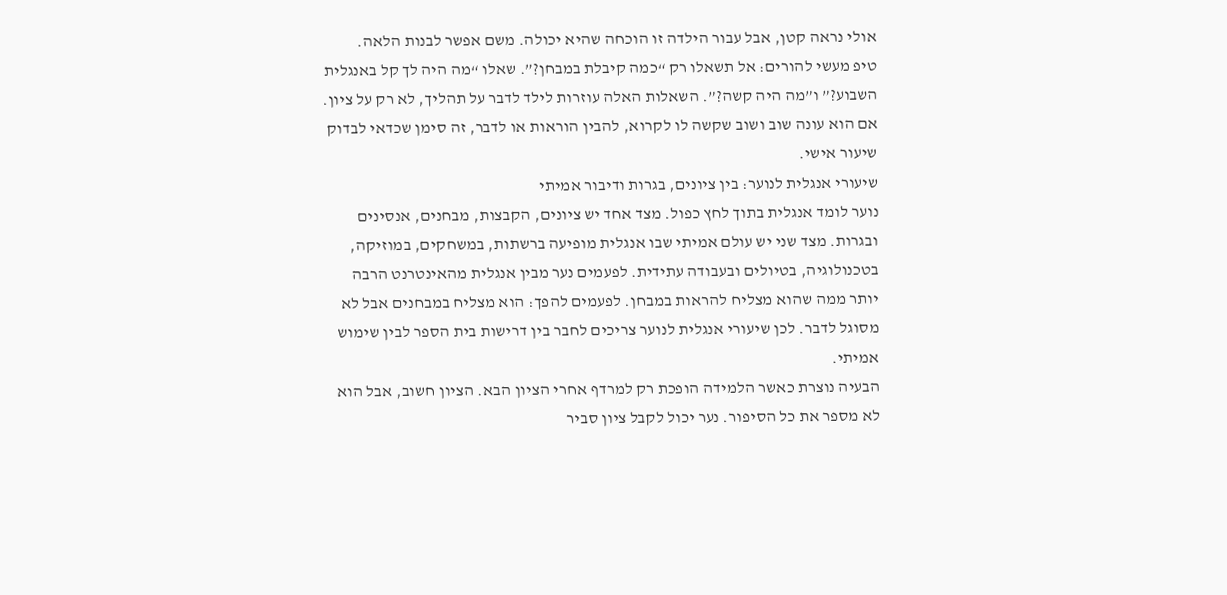אולי נראה קטן, אבל עבור הילדה זו הוכחה שהיא יכולה. משם אפשר לבנות הלאה.
טיפ מעשי להורים: אל תשאלו רק “כמה קיבלת במבחן?”. שאלו “מה היה לך קל באנגלית השבוע?” ו”מה היה קשה?”. השאלות האלה עוזרות לילד לדבר על תהליך, לא רק על ציון. אם הוא עונה שוב ושוב שקשה לו לקרוא, להבין הוראות או לדבר, זה סימן שכדאי לבדוק שיעור אישי.
שיעורי אנגלית לנוער: בין ציונים, בגרות ודיבור אמיתי
נוער לומד אנגלית בתוך לחץ כפול. מצד אחד יש ציונים, הקבצות, מבחנים, אנסינים ובגרות. מצד שני יש עולם אמיתי שבו אנגלית מופיעה ברשתות, במשחקים, במוזיקה, בטכנולוגיה, בטיולים ובעבודה עתידית. לפעמים נער מבין אנגלית מהאינטרנט הרבה יותר ממה שהוא מצליח להראות במבחן. לפעמים להפך: הוא מצליח במבחנים אבל לא מסוגל לדבר. לכן שיעורי אנגלית לנוער צריכים לחבר בין דרישות בית הספר לבין שימוש אמיתי.
הבעיה נוצרת כאשר הלמידה הופכת רק למרדף אחרי הציון הבא. הציון חשוב, אבל הוא לא מספר את כל הסיפור. נער יכול לקבל ציון סביר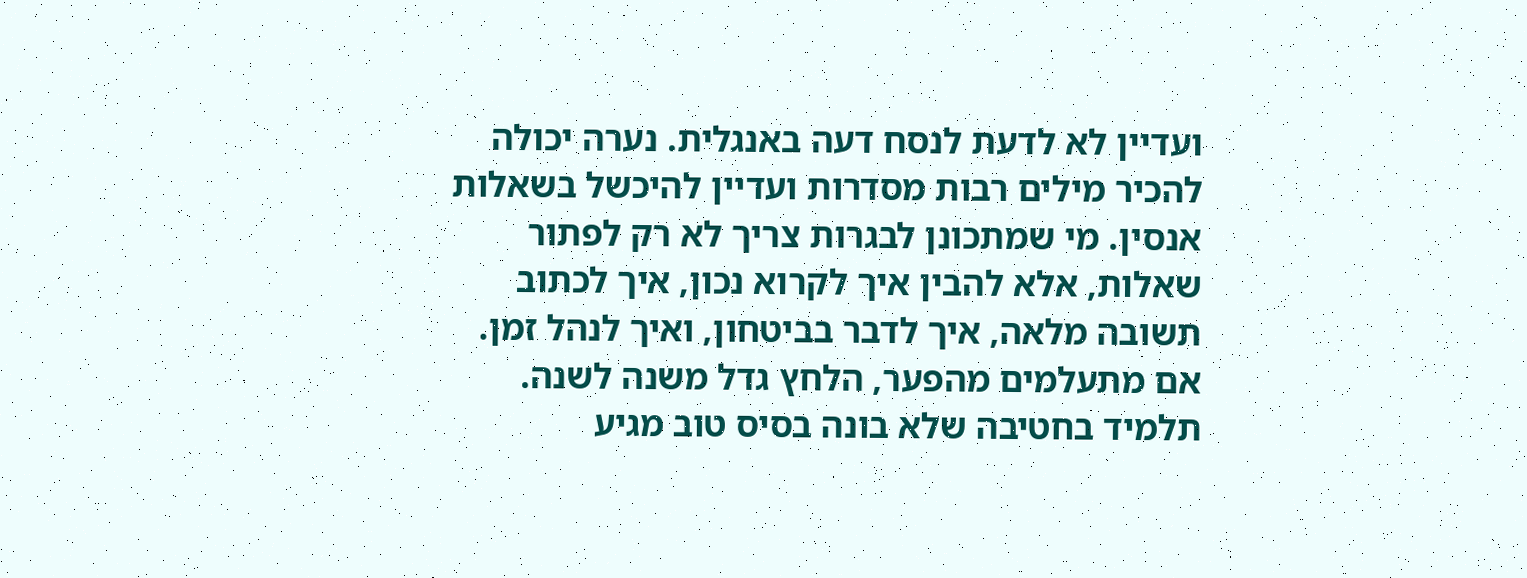ועדיין לא לדעת לנסח דעה באנגלית. נערה יכולה להכיר מילים רבות מסדרות ועדיין להיכשל בשאלות אנסין. מי שמתכונן לבגרות צריך לא רק לפתור שאלות, אלא להבין איך לקרוא נכון, איך לכתוב תשובה מלאה, איך לדבר בביטחון, ואיך לנהל זמן.
אם מתעלמים מהפער, הלחץ גדל משנה לשנה. תלמיד בחטיבה שלא בונה בסיס טוב מגיע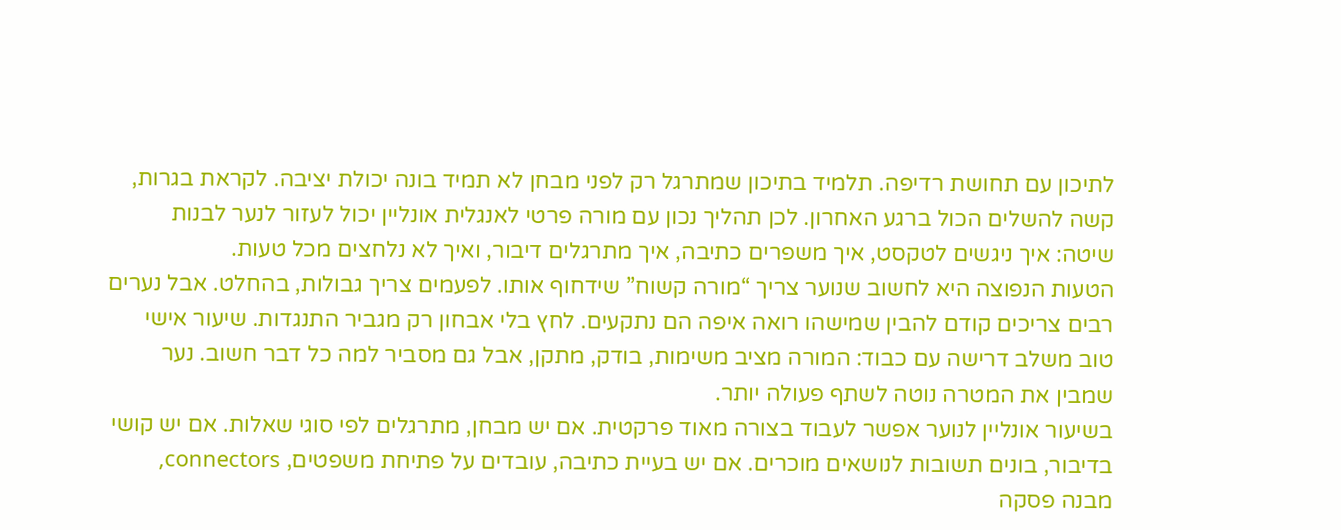לתיכון עם תחושת רדיפה. תלמיד בתיכון שמתרגל רק לפני מבחן לא תמיד בונה יכולת יציבה. לקראת בגרות, קשה להשלים הכול ברגע האחרון. לכן תהליך נכון עם מורה פרטי לאנגלית אונליין יכול לעזור לנער לבנות שיטה: איך ניגשים לטקסט, איך משפרים כתיבה, איך מתרגלים דיבור, ואיך לא נלחצים מכל טעות.
הטעות הנפוצה היא לחשוב שנוער צריך “מורה קשוח” שידחוף אותו. לפעמים צריך גבולות, בהחלט. אבל נערים רבים צריכים קודם להבין שמישהו רואה איפה הם נתקעים. לחץ בלי אבחון רק מגביר התנגדות. שיעור אישי טוב משלב דרישה עם כבוד: המורה מציב משימות, בודק, מתקן, אבל גם מסביר למה כל דבר חשוב. נער שמבין את המטרה נוטה לשתף פעולה יותר.
בשיעור אונליין לנוער אפשר לעבוד בצורה מאוד פרקטית. אם יש מבחן, מתרגלים לפי סוגי שאלות. אם יש קושי בדיבור, בונים תשובות לנושאים מוכרים. אם יש בעיית כתיבה, עובדים על פתיחת משפטים, connectors, מבנה פסקה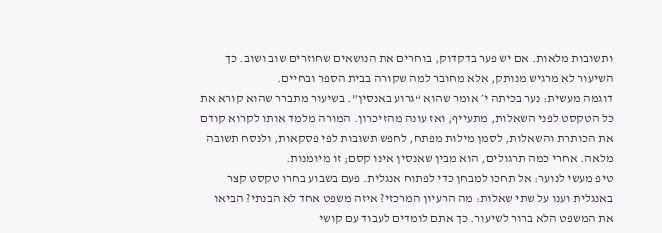ותשובות מלאות. אם יש פער בדקדוק, בוחרים את הנושאים שחוזרים שוב ושוב. כך השיעור לא מרגיש מנותק, אלא מחובר למה שקורה בבית הספר ובחיים.
דוגמה מעשית: נער בכיתה י׳ אומר שהוא “גרוע באנסין”. בשיעור מתברר שהוא קורא את כל הטקסט לפני השאלות, מתעייף, ואז עונה מהזיכרון. המורה מלמד אותו לקרוא קודם את הכותרת והשאלות, לסמן מילות מפתח, לחפש תשובות לפי פסקאות, ולנסח תשובה מלאה. אחרי כמה תרגולים, הוא מבין שאנסין אינו קסם; זו מיומנות.
טיפ מעשי לנוער: אל תחכו למבחן כדי לפתוח אנגלית. פעם בשבוע בחרו טקסט קצר באנגלית וענו על שתי שאלות: מה הרעיון המרכזי? איזה משפט אחד לא הבנתי? הביאו את המשפט הלא ברור לשיעור. כך אתם לומדים לעבוד עם קושי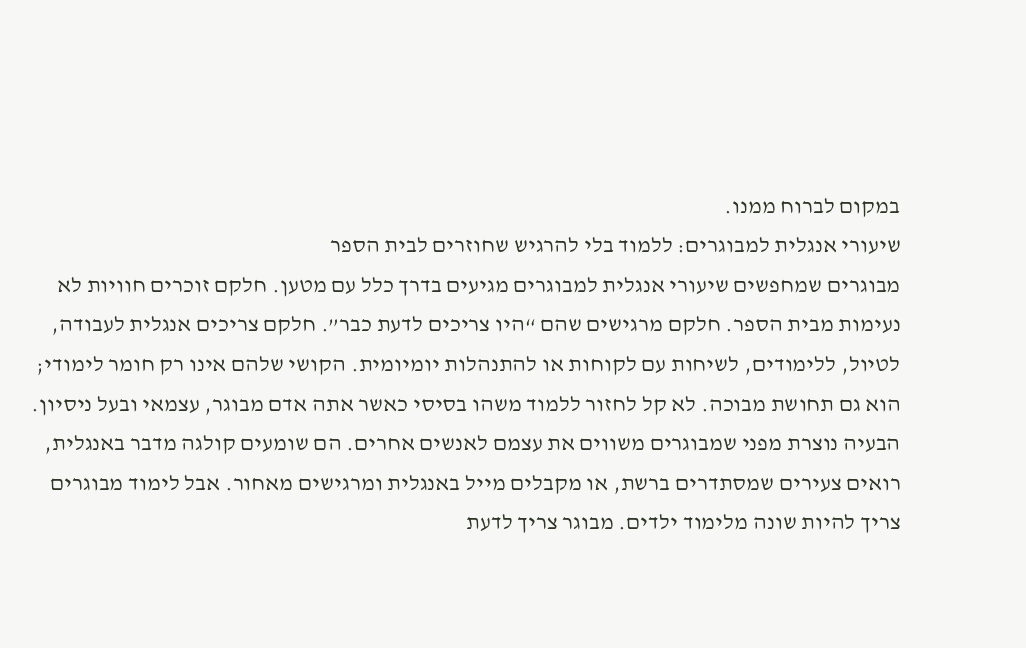במקום לברוח ממנו.
שיעורי אנגלית למבוגרים: ללמוד בלי להרגיש שחוזרים לבית הספר
מבוגרים שמחפשים שיעורי אנגלית למבוגרים מגיעים בדרך כלל עם מטען. חלקם זוכרים חוויות לא נעימות מבית הספר. חלקם מרגישים שהם “היו צריכים לדעת כבר”. חלקם צריכים אנגלית לעבודה, לטיול, ללימודים, לשיחות עם לקוחות או להתנהלות יומיומית. הקושי שלהם אינו רק חומר לימודי; הוא גם תחושת מבוכה. לא קל לחזור ללמוד משהו בסיסי כאשר אתה אדם מבוגר, עצמאי ובעל ניסיון.
הבעיה נוצרת מפני שמבוגרים משווים את עצמם לאנשים אחרים. הם שומעים קולגה מדבר באנגלית, רואים צעירים שמסתדרים ברשת, או מקבלים מייל באנגלית ומרגישים מאחור. אבל לימוד מבוגרים צריך להיות שונה מלימוד ילדים. מבוגר צריך לדעת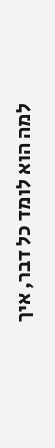למה הוא לומד כל דבר, איך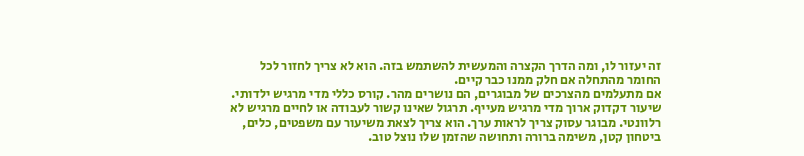זה יעזור לו, ומה הדרך הקצרה והמעשית להשתמש בזה. הוא לא צריך לחזור לכל החומר מהתחלה אם חלק ממנו כבר קיים.
אם מתעלמים מהצרכים של מבוגרים, הם נושרים מהר. קורס כללי מדי מרגיש ילדותי. שיעור דקדוק ארוך מדי מרגיש מעייף. תרגול שאינו קשור לעבודה או לחיים מרגיש לא רלוונטי. מבוגר עסוק צריך לראות ערך. הוא צריך לצאת משיעור עם משפטים, כלים, ביטחון קטן, משימה ברורה ותחושה שהזמן שלו נוצל טוב.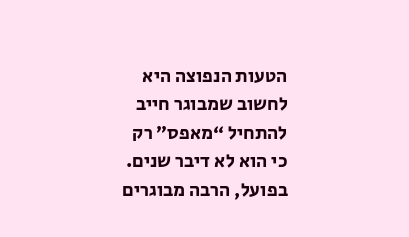הטעות הנפוצה היא לחשוב שמבוגר חייב להתחיל “מאפס” רק כי הוא לא דיבר שנים. בפועל, הרבה מבוגרים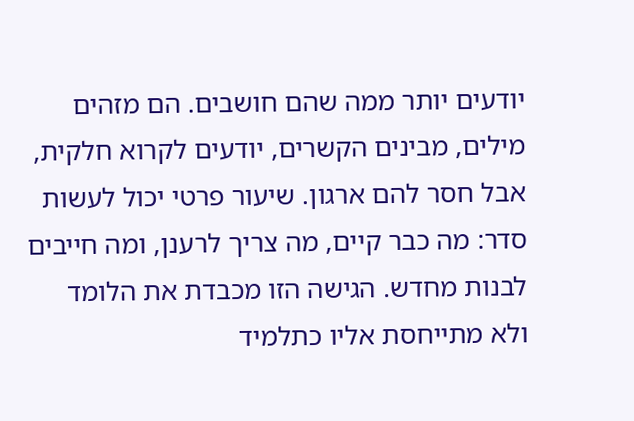יודעים יותר ממה שהם חושבים. הם מזהים מילים, מבינים הקשרים, יודעים לקרוא חלקית, אבל חסר להם ארגון. שיעור פרטי יכול לעשות סדר: מה כבר קיים, מה צריך לרענן, ומה חייבים לבנות מחדש. הגישה הזו מכבדת את הלומד ולא מתייחסת אליו כתלמיד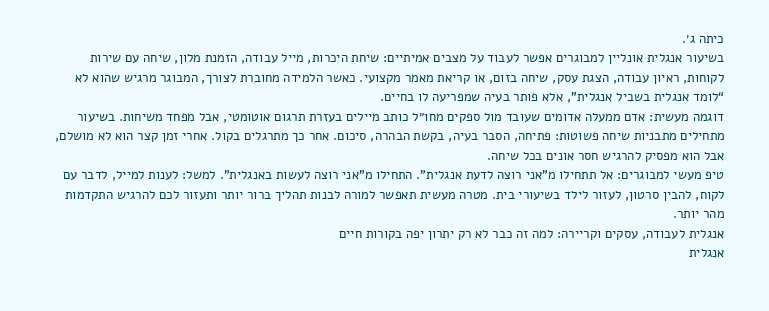כיתה ג׳.
בשיעור אנגלית אונליין למבוגרים אפשר לעבוד על מצבים אמיתיים: שיחת היכרות, מייל עבודה, הזמנת מלון, שיחה עם שירות לקוחות, ראיון עבודה, הצגת עסק, שיחה בזום, או קריאת מאמר מקצועי. כאשר הלמידה מחוברת לצורך, המבוגר מרגיש שהוא לא “לומד אנגלית בשביל אנגלית”, אלא פותר בעיה שמפריעה לו בחיים.
דוגמה מעשית: אדם ממעלה אדומים שעובד מול ספקים מחו״ל כותב מיילים בעזרת תרגום אוטומטי, אבל מפחד משיחות. בשיעור מתחילים מתבניות שיחה פשוטות: פתיחה, הסבר בעיה, בקשת הבהרה, סיכום. אחר כך מתרגלים בקול. אחרי זמן קצר הוא לא מושלם, אבל הוא מפסיק להרגיש חסר אונים בכל שיחה.
טיפ מעשי למבוגרים: אל תתחילו מ”אני רוצה לדעת אנגלית”. התחילו מ”אני רוצה לעשות באנגלית”. למשל: לענות למייל, לדבר עם לקוח, להבין סרטון, לעזור לילד בשיעורי בית. מטרה מעשית תאפשר למורה לבנות תהליך ברור יותר ותעזור לכם להרגיש התקדמות מהר יותר.
אנגלית לעבודה, עסקים וקריירה: למה זה כבר לא רק יתרון יפה בקורות חיים
אנגלית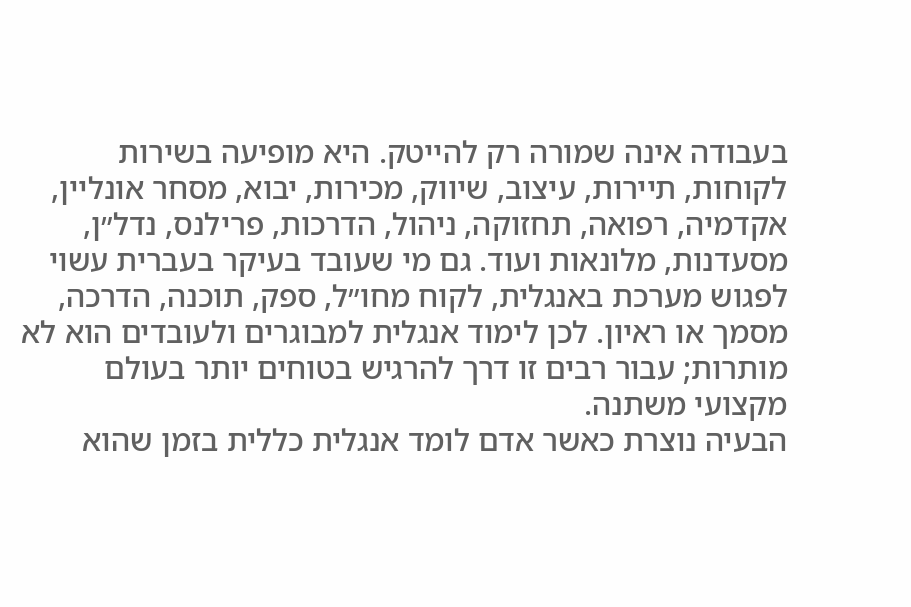בעבודה אינה שמורה רק להייטק. היא מופיעה בשירות לקוחות, תיירות, עיצוב, שיווק, מכירות, יבוא, מסחר אונליין, אקדמיה, רפואה, תחזוקה, ניהול, הדרכות, פרילנס, נדל״ן, מסעדנות, מלונאות ועוד. גם מי שעובד בעיקר בעברית עשוי לפגוש מערכת באנגלית, לקוח מחו״ל, ספק, תוכנה, הדרכה, מסמך או ראיון. לכן לימוד אנגלית למבוגרים ולעובדים הוא לא מותרות; עבור רבים זו דרך להרגיש בטוחים יותר בעולם מקצועי משתנה.
הבעיה נוצרת כאשר אדם לומד אנגלית כללית בזמן שהוא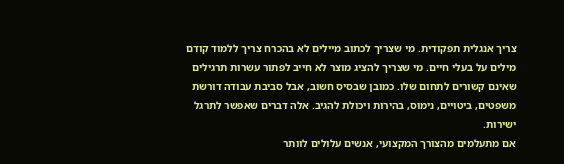צריך אנגלית תפקודית. מי שצריך לכתוב מיילים לא בהכרח צריך ללמוד קודם מילים על בעלי חיים. מי שצריך להציג מוצר לא חייב לפתור עשרות תרגילים שאינם קשורים לתחום שלו. כמובן שבסיס חשוב, אבל סביבת עבודה דורשת משפטים, ביטויים, נימוס, בהירות ויכולת להגיב. אלה דברים שאפשר לתרגל ישירות.
אם מתעלמים מהצורך המקצועי, אנשים עלולים לוותר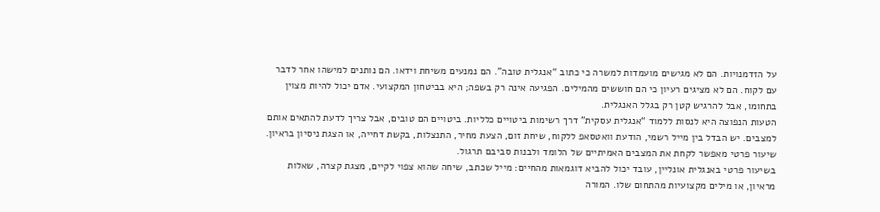על הזדמנויות. הם לא מגישים מועמדות למשרה כי כתוב “אנגלית טובה”. הם נמנעים משיחת וידאו. הם נותנים למישהו אחר לדבר עם לקוח. הם לא מציגים רעיון כי הם חוששים מהמילים. הפגיעה אינה רק בשפה; היא בביטחון המקצועי. אדם יכול להיות מצוין בתחומו, אבל להרגיש קטן רק בגלל האנגלית.
הטעות הנפוצה היא לנסות ללמוד “אנגלית עסקית” דרך רשימות ביטויים כלליות. ביטויים הם טובים, אבל צריך לדעת להתאים אותם למצבים. יש הבדל בין מייל רשמי, הודעת וואטסאפ ללקוח, שיחת זום, הצעת מחיר, התנצלות, בקשת דחייה, או הצגת ניסיון בראיון. שיעור פרטי מאפשר לקחת את המצבים האמיתיים של הלומד ולבנות סביבם תרגול.
בשיעור פרטי באנגלית אונליין, עובד יכול להביא דוגמאות מהחיים: מייל שכתב, שיחה שהוא צפוי לקיים, מצגת קצרה, שאלות מראיון, או מילים מקצועיות מהתחום שלו. המורה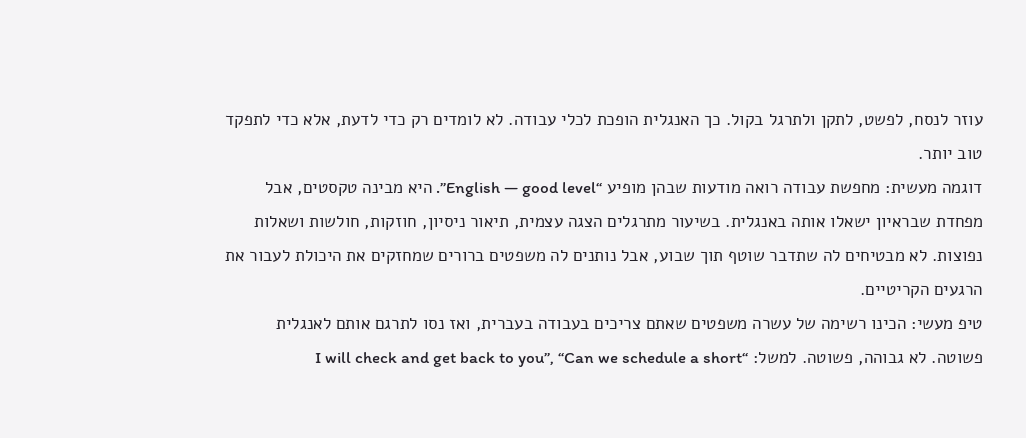עוזר לנסח, לפשט, לתקן ולתרגל בקול. כך האנגלית הופכת לכלי עבודה. לא לומדים רק כדי לדעת, אלא כדי לתפקד טוב יותר.
דוגמה מעשית: מחפשת עבודה רואה מודעות שבהן מופיע “English — good level”. היא מבינה טקסטים, אבל מפחדת שבראיון ישאלו אותה באנגלית. בשיעור מתרגלים הצגה עצמית, תיאור ניסיון, חוזקות, חולשות ושאלות נפוצות. לא מבטיחים לה שתדבר שוטף תוך שבוע, אבל נותנים לה משפטים ברורים שמחזקים את היכולת לעבור את הרגעים הקריטיים.
טיפ מעשי: הכינו רשימה של עשרה משפטים שאתם צריכים בעבודה בעברית, ואז נסו לתרגם אותם לאנגלית פשוטה. לא גבוהה, פשוטה. למשל: “I will check and get back to you”, “Can we schedule a short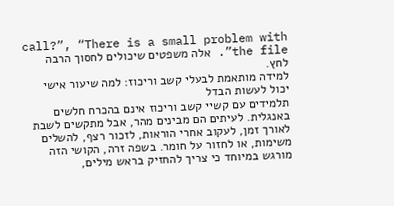call?”, “There is a small problem with the file”. אלה משפטים שיכולים לחסוך הרבה לחץ.
למידה מותאמת לבעלי קשב וריכוז: למה שיעור אישי יכול לעשות הבדל
תלמידים עם קשיי קשב וריכוז אינם בהכרח חלשים באנגלית. לעיתים הם מבינים מהר, אבל מתקשים לשבת לאורך זמן, לעקוב אחרי הוראות, לזכור רצף, להשלים משימות, או לחזור על חומר. בשפה זרה, הקושי הזה מורגש במיוחד כי צריך להחזיק בראש מילים,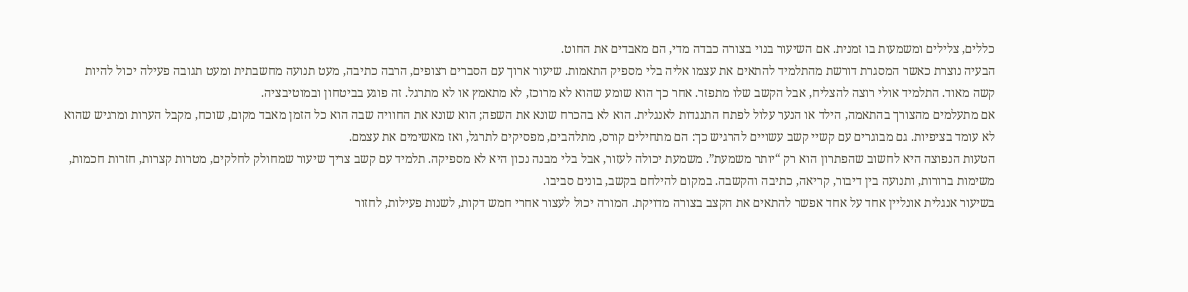כללים, צלילים ומשמעות בו זמנית. אם השיעור בנוי בצורה כבדה מדי, הם מאבדים את החוט.
הבעיה נוצרת כאשר המסגרת דורשת מהתלמיד להתאים את עצמו אליה בלי מספיק התאמות. שיעור ארוך עם הסברים רצופים, הרבה כתיבה, מעט תנועה מחשבתית ומעט תגובה פעילה יכול להיות קשה מאוד. התלמיד אולי רוצה להצליח, אבל הקשב שלו מתפזר. אחר כך הוא שומע שהוא לא מרוכז, לא מתאמץ או לא מתרגל. זה פוגע בביטחון ובמוטיבציה.
אם מתעלמים מהצורך בהתאמה, הילד או הנער עלול לפתח התנגדות לאנגלית. הוא לא בהכרח שונא את השפה; הוא שונא את החוויה שבה הוא כל הזמן מאבד מקום, שוכח, מקבל הערות ומרגיש שהוא לא עומד בציפיות. גם מבוגרים עם קשיי קשב עשויים להרגיש כך: הם מתחילים קורס, מתלהבים, מפסיקים לתרגל, ואז מאשימים את עצמם.
הטעות הנפוצה היא לחשוב שהפתרון הוא רק “יותר משמעת”. משמעת יכולה לעזור, אבל בלי מבנה נכון היא לא מספיקה. תלמיד עם קשב צריך שיעור שמחולק לחלקים, מטרות קצרות, חזרות חכמות, משימות ברורות, ותנועה בין דיבור, קריאה, כתיבה והקשבה. במקום להילחם בקשב, בונים סביבו.
בשיעור אנגלית אונליין אחד על אחד אפשר להתאים את הקצב בצורה מדויקת. המורה יכול לעצור אחרי חמש דקות, לשנות פעילות, לחזור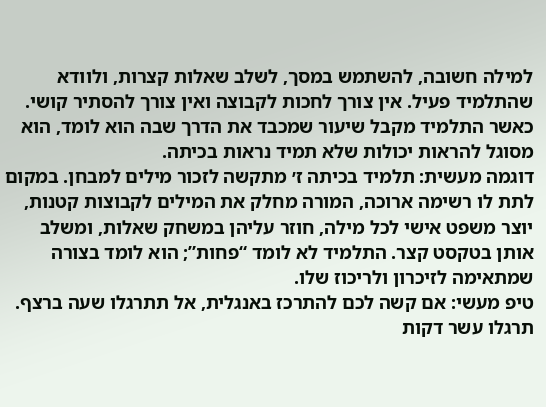למילה חשובה, להשתמש במסך, לשלב שאלות קצרות, ולוודא שהתלמיד פעיל. אין צורך לחכות לקבוצה ואין צורך להסתיר קושי. כאשר התלמיד מקבל שיעור שמכבד את הדרך שבה הוא לומד, הוא מסוגל להראות יכולות שלא תמיד נראות בכיתה.
דוגמה מעשית: תלמיד בכיתה ז׳ מתקשה לזכור מילים למבחן. במקום לתת לו רשימה ארוכה, המורה מחלק את המילים לקבוצות קטנות, יוצר משפט אישי לכל מילה, חוזר עליהן במשחק שאלות, ומשלב אותן בטקסט קצר. התלמיד לא לומד “פחות”; הוא לומד בצורה שמתאימה לזיכרון ולריכוז שלו.
טיפ מעשי: אם קשה לכם להתרכז באנגלית, אל תתרגלו שעה ברצף. תרגלו עשר דקות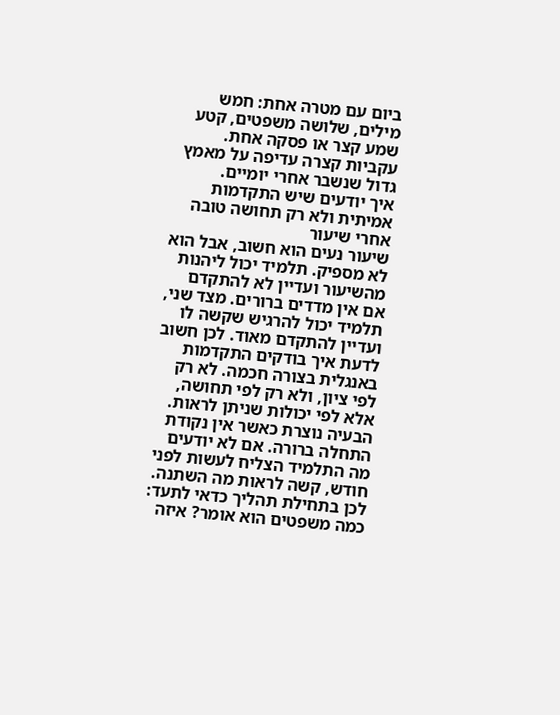ביום עם מטרה אחת: חמש מילים, שלושה משפטים, קטע שמע קצר או פסקה אחת. עקביות קצרה עדיפה על מאמץ גדול שנשבר אחרי יומיים.
איך יודעים שיש התקדמות אמיתית ולא רק תחושה טובה אחרי שיעור
שיעור נעים הוא חשוב, אבל הוא לא מספיק. תלמיד יכול ליהנות מהשיעור ועדיין לא להתקדם אם אין מדדים ברורים. מצד שני, תלמיד יכול להרגיש שקשה לו ועדיין להתקדם מאוד. לכן חשוב לדעת איך בודקים התקדמות באנגלית בצורה חכמה. לא רק לפי ציון, ולא רק לפי תחושה, אלא לפי יכולות שניתן לראות.
הבעיה נוצרת כאשר אין נקודת התחלה ברורה. אם לא יודעים מה התלמיד הצליח לעשות לפני חודש, קשה לראות מה השתנה. לכן בתחילת תהליך כדאי לתעד: כמה משפטים הוא אומר? איזה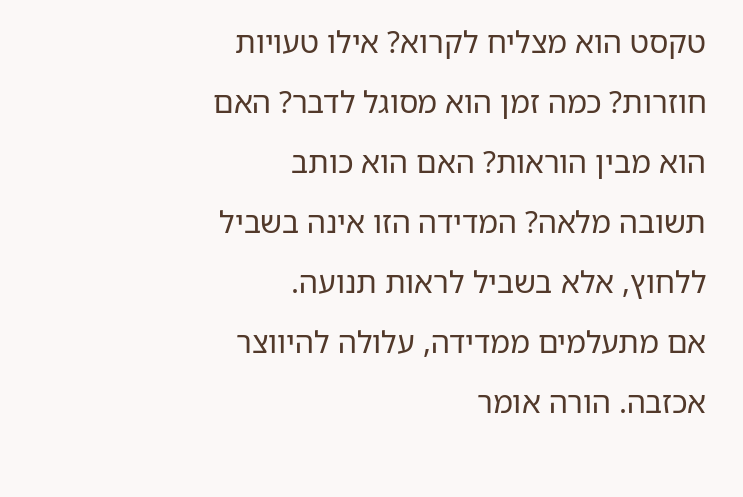טקסט הוא מצליח לקרוא? אילו טעויות חוזרות? כמה זמן הוא מסוגל לדבר? האם הוא מבין הוראות? האם הוא כותב תשובה מלאה? המדידה הזו אינה בשביל ללחוץ, אלא בשביל לראות תנועה.
אם מתעלמים ממדידה, עלולה להיווצר אכזבה. הורה אומר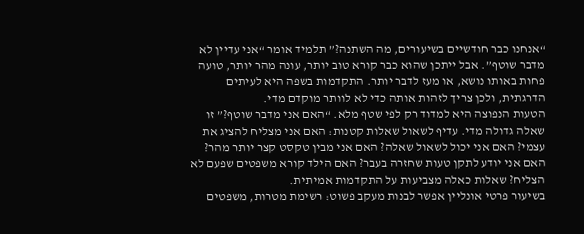“אנחנו כבר חודשיים בשיעורים, מה השתנה?” תלמיד אומר “אני עדיין לא מדבר שוטף”. אבל ייתכן שהוא כבר קורא טוב יותר, עונה מהר יותר, טועה פחות באותו נושא, או מעז לדבר יותר. התקדמות בשפה היא לעיתים הדרגתית, ולכן צריך לזהות אותה כדי לא לוותר מוקדם מדי.
הטעות הנפוצה היא למדוד רק לפי שטף מלא. “האם אני מדבר שוטף?” זו שאלה גדולה מדי. עדיף לשאול שאלות קטנות: האם אני מצליח להציג את עצמי? האם אני יכול לשאול שאלה? האם אני מבין טקסט קצר יותר מהר? האם אני יודע לתקן טעות שחזרה בעבר? האם הילד קורא משפטים שפעם לא הצליח? שאלות כאלה מצביעות על התקדמות אמיתית.
בשיעור פרטי אונליין אפשר לבנות מעקב פשוט: רשימת מטרות, משפטים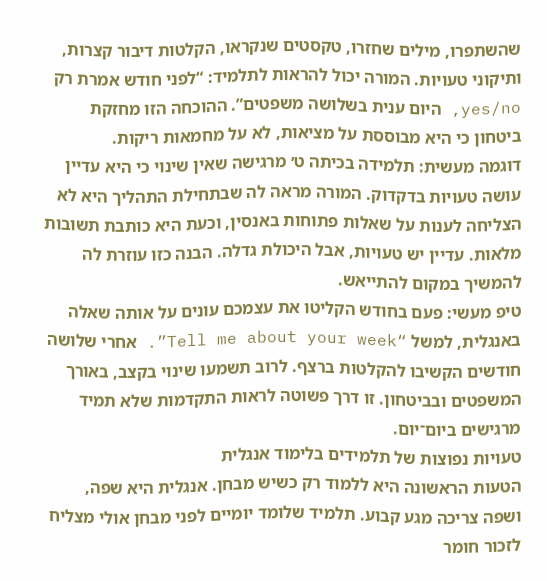שהשתפרו, מילים שחזרו, טקסטים שנקראו, הקלטות דיבור קצרות, ותיקוני טעויות. המורה יכול להראות לתלמיד: “לפני חודש אמרת רק yes/no, היום ענית בשלושה משפטים”. ההוכחה הזו מחזקת ביטחון כי היא מבוססת על מציאות, לא על מחמאות ריקות.
דוגמה מעשית: תלמידה בכיתה ט׳ מרגישה שאין שינוי כי היא עדיין עושה טעויות בדקדוק. המורה מראה לה שבתחילת התהליך היא לא הצליחה לענות על שאלות פתוחות באנסין, וכעת היא כותבת תשובות מלאות. עדיין יש טעויות, אבל היכולת גדלה. הבנה כזו עוזרת לה להמשיך במקום להתייאש.
טיפ מעשי: פעם בחודש הקליטו את עצמכם עונים על אותה שאלה באנגלית, למשל “Tell me about your week”. אחרי שלושה חודשים הקשיבו להקלטות ברצף. לרוב תשמעו שינוי בקצב, באורך המשפטים ובביטחון. זו דרך פשוטה לראות התקדמות שלא תמיד מרגישים ביום־יום.
טעויות נפוצות של תלמידים בלימוד אנגלית
הטעות הראשונה היא ללמוד רק כשיש מבחן. אנגלית היא שפה, ושפה צריכה מגע קבוע. תלמיד שלומד יומיים לפני מבחן אולי מצליח לזכור חומר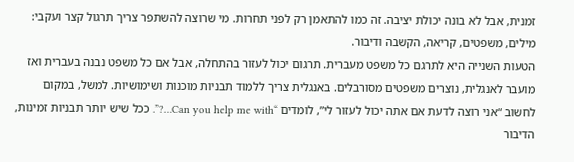זמנית, אבל לא בונה יכולת יציבה. זה כמו להתאמן רק לפני תחרות. מי שרוצה להשתפר צריך תרגול קצר ועקבי: מילים, משפטים, קריאה, הקשבה ודיבור.
הטעות השנייה היא לתרגם כל משפט מעברית. תרגום יכול לעזור בהתחלה, אבל אם כל משפט נבנה בעברית ואז מועבר לאנגלית, נוצרים משפטים מסורבלים. באנגלית צריך ללמוד תבניות מוכנות ושימושיות. למשל, במקום לחשוב “אני רוצה לדעת אם אתה יכול לעזור לי”, לומדים “Can you help me with…?”. ככל שיש יותר תבניות זמינות, הדיבור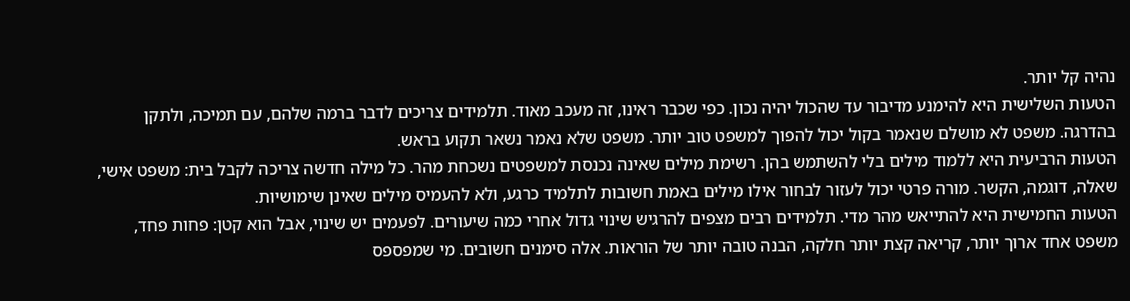נהיה קל יותר.
הטעות השלישית היא להימנע מדיבור עד שהכול יהיה נכון. כפי שכבר ראינו, זה מעכב מאוד. תלמידים צריכים לדבר ברמה שלהם, עם תמיכה, ולתקן בהדרגה. משפט לא מושלם שנאמר בקול יכול להפוך למשפט טוב יותר. משפט שלא נאמר נשאר תקוע בראש.
הטעות הרביעית היא ללמוד מילים בלי להשתמש בהן. רשימת מילים שאינה נכנסת למשפטים נשכחת מהר. כל מילה חדשה צריכה לקבל בית: משפט אישי, שאלה, דוגמה, הקשר. מורה פרטי יכול לעזור לבחור אילו מילים באמת חשובות לתלמיד כרגע, ולא להעמיס מילים שאינן שימושיות.
הטעות החמישית היא להתייאש מהר מדי. תלמידים רבים מצפים להרגיש שינוי גדול אחרי כמה שיעורים. לפעמים יש שינוי, אבל הוא קטן: פחות פחד, משפט אחד ארוך יותר, קריאה קצת יותר חלקה, הבנה טובה יותר של הוראות. אלה סימנים חשובים. מי שמפספס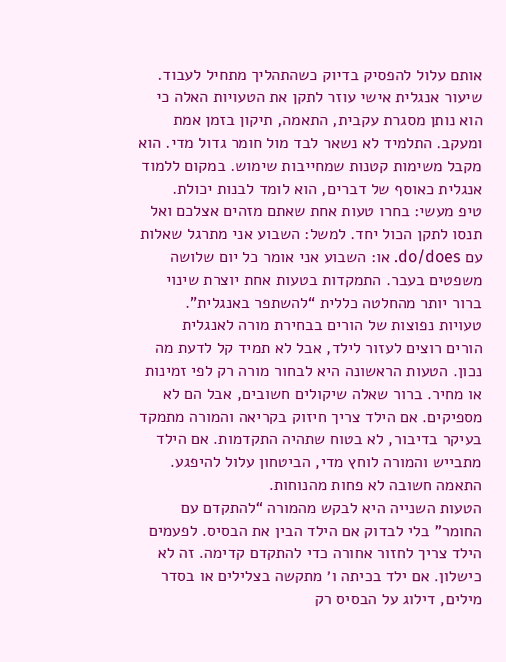אותם עלול להפסיק בדיוק כשהתהליך מתחיל לעבוד.
שיעור אנגלית אישי עוזר לתקן את הטעויות האלה כי הוא נותן מסגרת עקבית, התאמה, תיקון בזמן אמת ומעקב. התלמיד לא נשאר לבד מול חומר גדול מדי. הוא מקבל משימות קטנות שמחייבות שימוש. במקום ללמוד אנגלית כאוסף של דברים, הוא לומד לבנות יכולת.
טיפ מעשי: בחרו טעות אחת שאתם מזהים אצלכם ואל תנסו לתקן הכול יחד. למשל: השבוע אני מתרגל שאלות עם do/does. או: השבוע אני אומר כל יום שלושה משפטים בעבר. התמקדות בטעות אחת יוצרת שינוי ברור יותר מהחלטה כללית “להשתפר באנגלית”.
טעויות נפוצות של הורים בבחירת מורה לאנגלית
הורים רוצים לעזור לילד, אבל לא תמיד קל לדעת מה נכון. הטעות הראשונה היא לבחור מורה רק לפי זמינות או מחיר. ברור שאלה שיקולים חשובים, אבל הם לא מספיקים. אם הילד צריך חיזוק בקריאה והמורה מתמקד בעיקר בדיבור, לא בטוח שתהיה התקדמות. אם הילד מתבייש והמורה לוחץ מדי, הביטחון עלול להיפגע. התאמה חשובה לא פחות מהנוחות.
הטעות השנייה היא לבקש מהמורה “להתקדם עם החומר” בלי לבדוק אם הילד הבין את הבסיס. לפעמים הילד צריך לחזור אחורה כדי להתקדם קדימה. זה לא כישלון. אם ילד בכיתה ו׳ מתקשה בצלילים או בסדר מילים, דילוג על הבסיס רק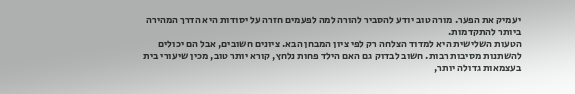יעמיק את הפער. מורה טוב יודע להסביר להורה למה לפעמים חזרה על יסודות היא הדרך המהירה ביותר להתקדמות.
הטעות השלישית היא למדוד הצלחה רק לפי ציון המבחן הבא. ציונים חשובים, אבל הם יכולים להשתנות מסיבות רבות. חשוב לבדוק גם האם הילד פחות נלחץ, קורא יותר טוב, מכין שיעורי בית בעצמאות גדולה יותר,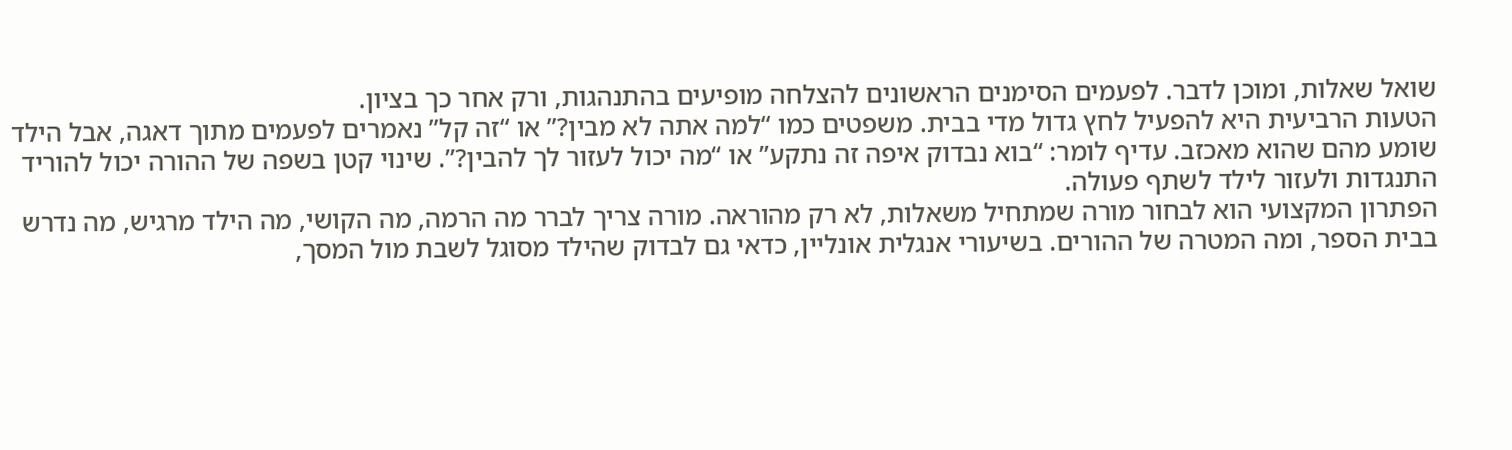שואל שאלות, ומוכן לדבר. לפעמים הסימנים הראשונים להצלחה מופיעים בהתנהגות, ורק אחר כך בציון.
הטעות הרביעית היא להפעיל לחץ גדול מדי בבית. משפטים כמו “למה אתה לא מבין?” או “זה קל” נאמרים לפעמים מתוך דאגה, אבל הילד שומע מהם שהוא מאכזב. עדיף לומר: “בוא נבדוק איפה זה נתקע” או “מה יכול לעזור לך להבין?”. שינוי קטן בשפה של ההורה יכול להוריד התנגדות ולעזור לילד לשתף פעולה.
הפתרון המקצועי הוא לבחור מורה שמתחיל משאלות, לא רק מהוראה. מורה צריך לברר מה הרמה, מה הקושי, מה הילד מרגיש, מה נדרש בבית הספר, ומה המטרה של ההורים. בשיעורי אנגלית אונליין, כדאי גם לבדוק שהילד מסוגל לשבת מול המסך,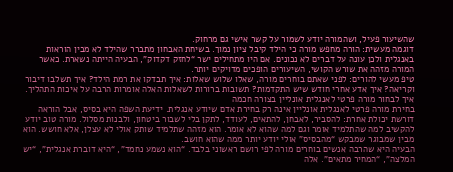שהשיעור פעיל, ושהמורה יודע לשמור על קשר אישי גם מרחוק.
דוגמה מעשית: הורה מחפש מורה כי הילד קיבל ציון נמוך. בשיחת האבחון מתברר שהילד לא מבין הוראות באנגלית ולכן עונה על דברים לא נכונים. אם היו מתחילים ישר “לחזק דקדוק”, הבעיה הייתה נשארת. כאשר המורה מזהה את שורש הקושי, השיעורים הופכים מדויקים יותר.
טיפ מעשי להורים: לפני שאתם בוחרים מורה, שאלו שלוש שאלות: איך תבדקו את רמת הילד? איך תשלבו דיבור וקריאה? איך אדע אחרי חודש שיש התקדמות? תשובות ברורות לשאלות האלה אומרות הרבה על איכות התהליך.
איך לבחור מורה פרטי לאנגלית אונליין בצורה חכמה
בחירת מורה פרטי לאנגלית אונליין אינה רק בחירת אדם שיודע אנגלית. ידיעת השפה היא בסיס, אבל הוראה דורשת יכולת אחרת: להסביר, לאבחן, להתאים, לעודד, לתקן בלי לשבור ביטחון, ולבנות מסלול. מורה טוב יודע להקשיב למה שהתלמיד אומר וגם למה שהוא לא אומר. הוא מזהה שתלמיד שותק אולי לא עצלן, אלא חושש. הוא מבין שמבוגר שמבקש “מהבסיס” אולי יודע יותר ממה שהוא חושב.
הבעיה היא שהרבה אנשים בוחרים מורה לפי רושם ראשוני בלבד. “הוא נשמע נחמד”, “היא דוברת אנגלית”, “יש המלצה”, “המחיר מתאים”. אלה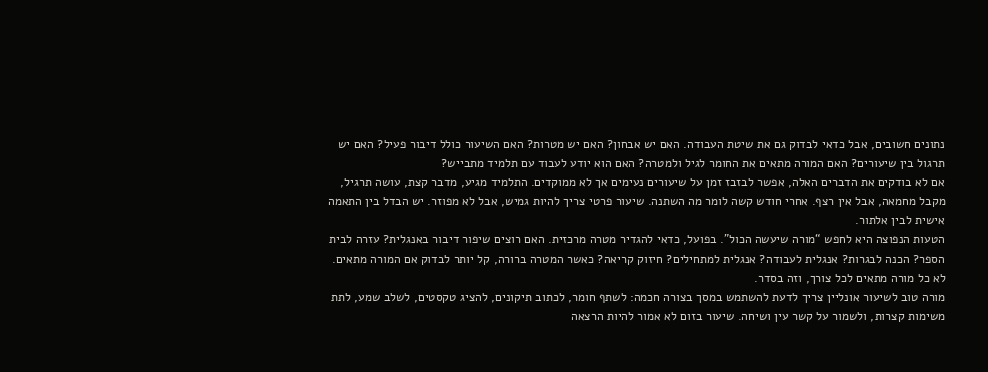נתונים חשובים, אבל כדאי לבדוק גם את שיטת העבודה. האם יש אבחון? האם יש מטרות? האם השיעור כולל דיבור פעיל? האם יש תרגול בין שיעורים? האם המורה מתאים את החומר לגיל ולמטרה? האם הוא יודע לעבוד עם תלמיד מתבייש?
אם לא בודקים את הדברים האלה, אפשר לבזבז זמן על שיעורים נעימים אך לא ממוקדים. התלמיד מגיע, מדבר קצת, עושה תרגיל, מקבל מחמאה, אבל אין רצף. אחרי חודש קשה לומר מה השתנה. שיעור פרטי צריך להיות גמיש, אבל לא מפוזר. יש הבדל בין התאמה אישית לבין אלתור.
הטעות הנפוצה היא לחפש “מורה שיעשה הכול”. בפועל, כדאי להגדיר מטרה מרכזית. האם רוצים שיפור דיבור באנגלית? עזרה לבית הספר? הכנה לבגרות? אנגלית לעבודה? אנגלית למתחילים? חיזוק קריאה? כאשר המטרה ברורה, קל יותר לבדוק אם המורה מתאים. לא כל מורה מתאים לכל צורך, וזה בסדר.
מורה טוב לשיעור אונליין צריך לדעת להשתמש במסך בצורה חכמה: לשתף חומר, לכתוב תיקונים, להציג טקסטים, לשלב שמע, לתת משימות קצרות, ולשמור על קשר עין ושיחה. שיעור בזום לא אמור להיות הרצאה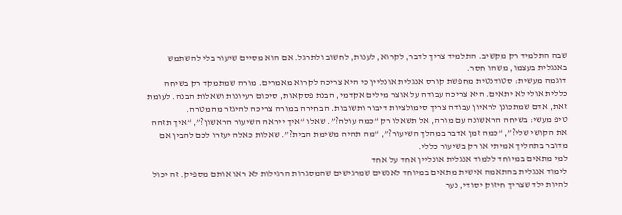שבה התלמיד רק מקשיב. התלמיד צריך לדבר, לקרוא, לענות, לחשוב ולתרגל. אם הוא מסיים שיעור בלי להשתמש באנגלית בעצמו, משהו חסר.
דוגמה מעשית: סטודנטית מחפשת קורס אנגלית אונליין כי היא צריכה לקרוא מאמרים. מורה שמתמקד רק בשיחה כללית אולי לא יתאים. היא צריכה עבודה על אוצר מילים אקדמי, הבנת פסקאות, סיכום רעיונות ושאלות הבנה. לעומת זאת, אדם שמתכונן לראיון עבודה צריך סימולציות דיבור ותשובות. הבחירה במורה צריכה להיגזר מהמטרה.
טיפ מעשי: בשיחה הראשונה עם מורה, אל תשאלו רק “כמה עולה?”. שאלו “איך ייראה השיעור הראשון?”, “איך תזהה את הקושי שלי?”, “כמה זמן אדבר במהלך השיעור?”, “מה תהיה משימת הבית?”. שאלות כאלה יעזרו לכם להבין אם מדובר בתהליך אמיתי או רק בשיעור כללי.
למי מתאים במיוחד ללמוד אנגלית אונליין אחד על אחד
לימוד אנגלית בהתאמה אישית מתאים במיוחד לאנשים שמרגישים שהמסגרות הרגילות לא ראו אותם מספיק. זה יכול להיות ילד שצריך חיזוק יסודי, נער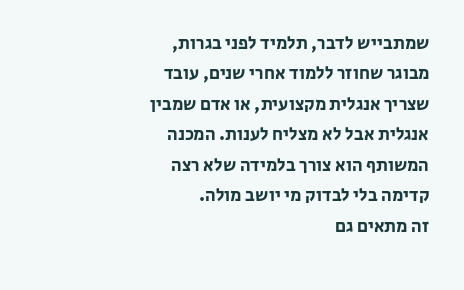שמתבייש לדבר, תלמיד לפני בגרות, מבוגר שחוזר ללמוד אחרי שנים, עובד שצריך אנגלית מקצועית, או אדם שמבין אנגלית אבל לא מצליח לענות. המכנה המשותף הוא צורך בלמידה שלא רצה קדימה בלי לבדוק מי יושב מולה.
זה מתאים גם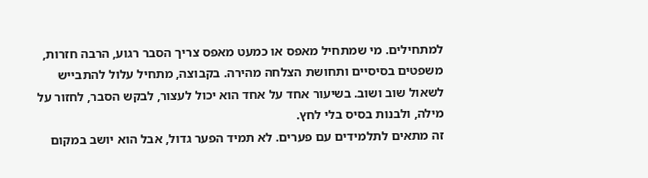למתחילים. מי שמתחיל מאפס או כמעט מאפס צריך הסבר רגוע, הרבה חזרות, משפטים בסיסיים ותחושת הצלחה מהירה. בקבוצה, מתחיל עלול להתבייש לשאול שוב ושוב. בשיעור אחד על אחד הוא יכול לעצור, לבקש הסבר, לחזור על מילה, ולבנות בסיס בלי לחץ.
זה מתאים לתלמידים עם פערים. לא תמיד הפער גדול, אבל הוא יושב במקום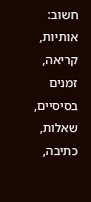חשוב: אותיות, קריאה, זמנים בסיסיים, שאלות, כתיבה,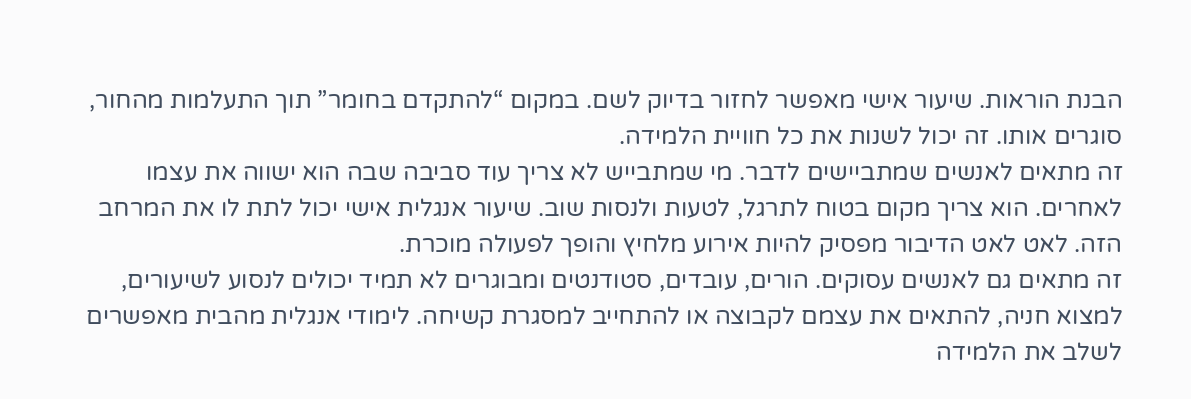הבנת הוראות. שיעור אישי מאפשר לחזור בדיוק לשם. במקום “להתקדם בחומר” תוך התעלמות מהחור, סוגרים אותו. זה יכול לשנות את כל חוויית הלמידה.
זה מתאים לאנשים שמתביישים לדבר. מי שמתבייש לא צריך עוד סביבה שבה הוא ישווה את עצמו לאחרים. הוא צריך מקום בטוח לתרגל, לטעות ולנסות שוב. שיעור אנגלית אישי יכול לתת לו את המרחב הזה. לאט לאט הדיבור מפסיק להיות אירוע מלחיץ והופך לפעולה מוכרת.
זה מתאים גם לאנשים עסוקים. הורים, עובדים, סטודנטים ומבוגרים לא תמיד יכולים לנסוע לשיעורים, למצוא חניה, להתאים את עצמם לקבוצה או להתחייב למסגרת קשיחה. לימודי אנגלית מהבית מאפשרים לשלב את הלמידה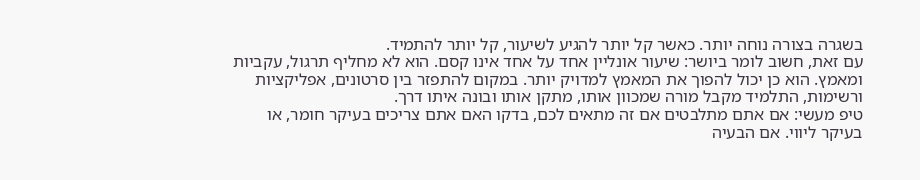בשגרה בצורה נוחה יותר. כאשר קל יותר להגיע לשיעור, קל יותר להתמיד.
עם זאת, חשוב לומר ביושר: שיעור אונליין אחד על אחד אינו קסם. הוא לא מחליף תרגול, עקביות ומאמץ. הוא כן יכול להפוך את המאמץ למדויק יותר. במקום להתפזר בין סרטונים, אפליקציות ורשימות, התלמיד מקבל מורה שמכוון אותו, מתקן אותו ובונה איתו דרך.
טיפ מעשי: אם אתם מתלבטים אם זה מתאים לכם, בדקו האם אתם צריכים בעיקר חומר, או בעיקר ליווי. אם הבעיה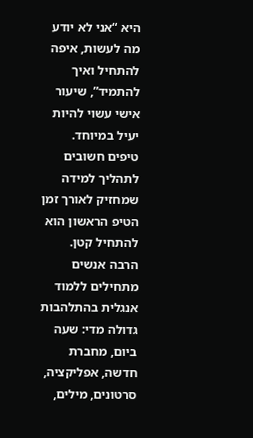היא “אני לא יודע מה לעשות, איפה להתחיל ואיך להתמיד”, שיעור אישי עשוי להיות יעיל במיוחד.
טיפים חשובים לתהליך למידה שמחזיק לאורך זמן
הטיפ הראשון הוא להתחיל קטן. הרבה אנשים מתחילים ללמוד אנגלית בהתלהבות גדולה מדי: שעה ביום, מחברת חדשה, אפליקציה, סרטונים, מילים,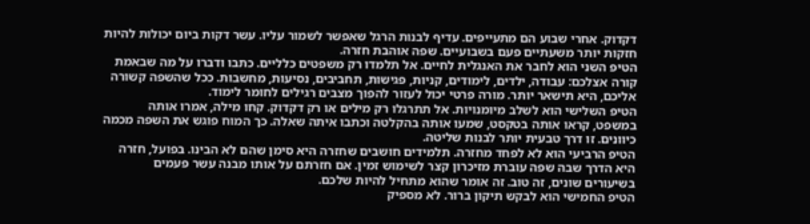דקדוק. אחרי שבוע הם מתעייפים. עדיף לבנות הרגל שאפשר לשמור עליו. עשר דקות ביום יכולות להיות חזקות יותר משעתיים פעם בשבועיים. שפה אוהבת חזרה.
הטיפ השני הוא לחבר את האנגלית לחיים. אל תלמדו רק משפטים כלליים. כתבו ודברו על מה שבאמת קורה אצלכם: עבודה, ילדים, לימודים, קניות, פגישות, תחביבים, נסיעות, מחשבות. ככל שהשפה קשורה אליכם, היא תישאר יותר. מורה פרטי יכול לעזור להפוך מצבים רגילים לחומר לימוד.
הטיפ השלישי הוא לשלב מיומנויות. אל תתרגלו רק מילים או רק דקדוק. קחו מילה, אמרו אותה במשפט, קראו אותה בטקסט, שמעו אותה בהקלטה וכתבו איתה שאלה. כך המוח פוגש את השפה מכמה כיוונים. זו דרך טבעית יותר לבנות שליטה.
הטיפ הרביעי הוא לא לפחד מחזרה. תלמידים חושבים שחזרה היא סימן שהם לא הבינו. בפועל, חזרה היא הדרך שבה שפה עוברת מזיכרון קצר לשימוש זמין. אם חזרתם על אותו מבנה עשר פעמים בשיעורים שונים, זה טוב. זה אומר שהוא מתחיל להיות שלכם.
הטיפ החמישי הוא לבקש תיקון ברור. לא מספיק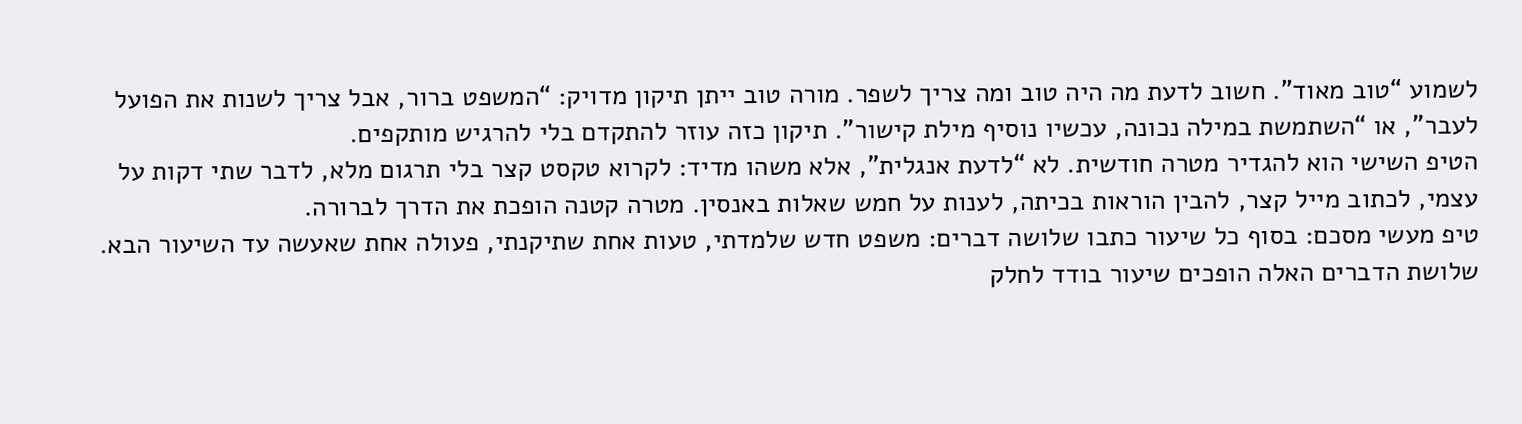לשמוע “טוב מאוד”. חשוב לדעת מה היה טוב ומה צריך לשפר. מורה טוב ייתן תיקון מדויק: “המשפט ברור, אבל צריך לשנות את הפועל לעבר”, או “השתמשת במילה נכונה, עכשיו נוסיף מילת קישור”. תיקון כזה עוזר להתקדם בלי להרגיש מותקפים.
הטיפ השישי הוא להגדיר מטרה חודשית. לא “לדעת אנגלית”, אלא משהו מדיד: לקרוא טקסט קצר בלי תרגום מלא, לדבר שתי דקות על עצמי, לכתוב מייל קצר, להבין הוראות בכיתה, לענות על חמש שאלות באנסין. מטרה קטנה הופכת את הדרך לברורה.
טיפ מעשי מסכם: בסוף כל שיעור כתבו שלושה דברים: משפט חדש שלמדתי, טעות אחת שתיקנתי, פעולה אחת שאעשה עד השיעור הבא. שלושת הדברים האלה הופכים שיעור בודד לחלק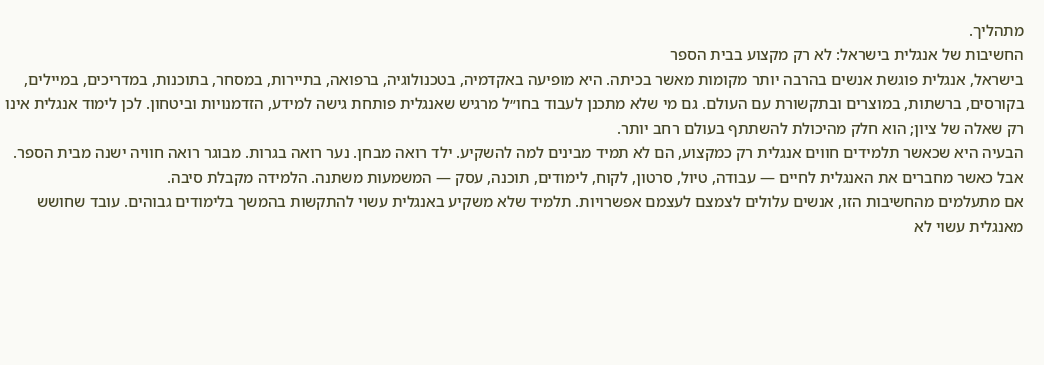מתהליך.
החשיבות של אנגלית בישראל: לא רק מקצוע בבית הספר
בישראל, אנגלית פוגשת אנשים בהרבה יותר מקומות מאשר בכיתה. היא מופיעה באקדמיה, בטכנולוגיה, ברפואה, בתיירות, במסחר, בתוכנות, במדריכים, במיילים, בקורסים, ברשתות, במוצרים ובתקשורת עם העולם. גם מי שלא מתכנן לעבוד בחו״ל מרגיש שאנגלית פותחת גישה למידע, הזדמנויות וביטחון. לכן לימוד אנגלית אינו רק שאלה של ציון; הוא חלק מהיכולת להשתתף בעולם רחב יותר.
הבעיה היא שכאשר תלמידים חווים אנגלית רק כמקצוע, הם לא תמיד מבינים למה להשקיע. ילד רואה מבחן. נער רואה בגרות. מבוגר רואה חוויה ישנה מבית הספר. אבל כאשר מחברים את האנגלית לחיים — עבודה, טיול, סרטון, לקוח, לימודים, תוכנה, עסק — המשמעות משתנה. הלמידה מקבלת סיבה.
אם מתעלמים מהחשיבות הזו, אנשים עלולים לצמצם לעצמם אפשרויות. תלמיד שלא משקיע באנגלית עשוי להתקשות בהמשך בלימודים גבוהים. עובד שחושש מאנגלית עשוי לא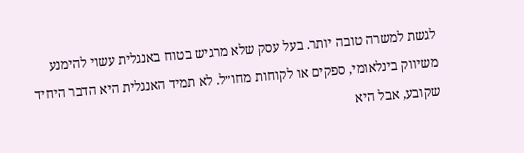לגשת למשרה טובה יותר. בעל עסק שלא מרגיש בטוח באנגלית עשוי להימנע משיווק בינלאומי, ספקים או לקוחות מחו״ל. לא תמיד האנגלית היא הדבר היחיד שקובע, אבל היא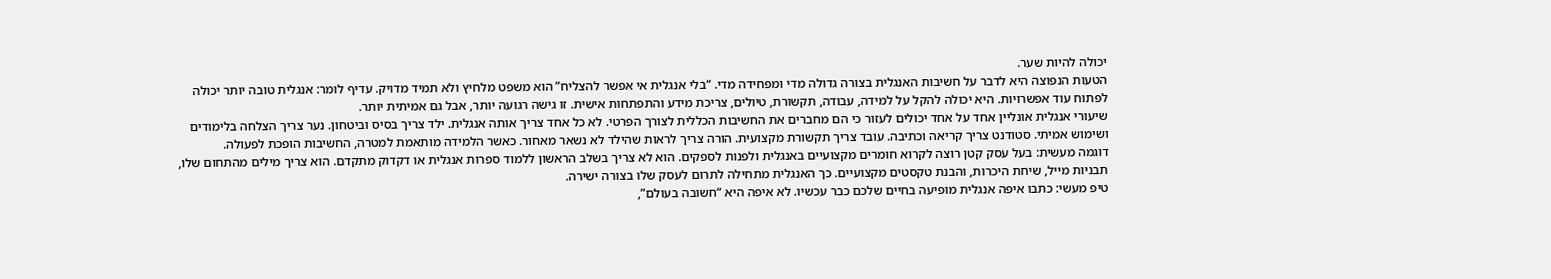יכולה להיות שער.
הטעות הנפוצה היא לדבר על חשיבות האנגלית בצורה גדולה מדי ומפחידה מדי. “בלי אנגלית אי אפשר להצליח” הוא משפט מלחיץ ולא תמיד מדויק. עדיף לומר: אנגלית טובה יותר יכולה לפתוח עוד אפשרויות. היא יכולה להקל על למידה, עבודה, תקשורת, טיולים, צריכת מידע והתפתחות אישית. זו גישה רגועה יותר, אבל גם אמיתית יותר.
שיעורי אנגלית אונליין אחד על אחד יכולים לעזור כי הם מחברים את החשיבות הכללית לצורך הפרטי. לא כל אחד צריך אותה אנגלית. ילד צריך בסיס וביטחון. נער צריך הצלחה בלימודים ושימוש אמיתי. סטודנט צריך קריאה וכתיבה. עובד צריך תקשורת מקצועית. הורה צריך לראות שהילד לא נשאר מאחור. כאשר הלמידה מותאמת למטרה, החשיבות הופכת לפעולה.
דוגמה מעשית: בעל עסק קטן רוצה לקרוא חומרים מקצועיים באנגלית ולפנות לספקים. הוא לא צריך בשלב הראשון ללמוד ספרות אנגלית או דקדוק מתקדם. הוא צריך מילים מהתחום שלו, תבניות מייל, שיחת היכרות, והבנת טקסטים מקצועיים. כך האנגלית מתחילה לתרום לעסק שלו בצורה ישירה.
טיפ מעשי: כתבו איפה אנגלית מופיעה בחיים שלכם כבר עכשיו. לא איפה היא “חשובה בעולם”,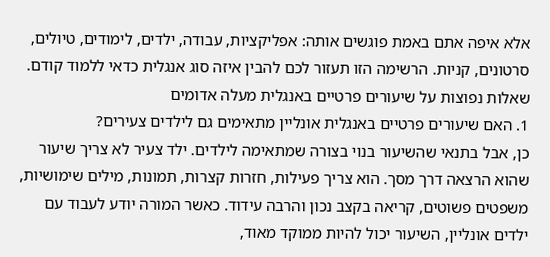אלא איפה אתם באמת פוגשים אותה: אפליקציות, עבודה, ילדים, לימודים, טיולים, סרטונים, קניות. הרשימה הזו תעזור לכם להבין איזה סוג אנגלית כדאי ללמוד קודם.
שאלות נפוצות על שיעורים פרטיים באנגלית מעלה אדומים
1. האם שיעורים פרטיים באנגלית אונליין מתאימים גם לילדים צעירים?
כן, אבל בתנאי שהשיעור בנוי בצורה שמתאימה לילדים. ילד צעיר לא צריך שיעור שהוא הרצאה דרך מסך. הוא צריך פעילות, חזרות קצרות, תמונות, מילים שימושיות, משפטים פשוטים, קריאה בקצב נכון והרבה עידוד. כאשר המורה יודע לעבוד עם ילדים אונליין, השיעור יכול להיות ממוקד מאוד,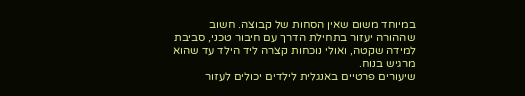במיוחד משום שאין הסחות של קבוצה. חשוב שההורה יעזור בתחילת הדרך עם חיבור טכני, סביבת למידה שקטה, ואולי נוכחות קצרה ליד הילד עד שהוא מרגיש בנוח.
שיעורים פרטיים באנגלית לילדים יכולים לעזור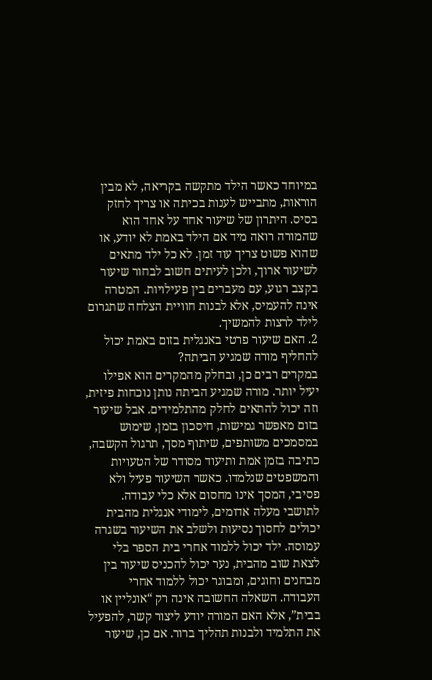במיוחד כאשר הילד מתקשה בקריאה, לא מבין הוראות, מתבייש לענות בכיתה או צריך לחזק בסיס. היתרון של שיעור אחד על אחד הוא שהמורה רואה מיד אם הילד באמת לא יודע, או שהוא פשוט צריך עוד זמן. לא כל ילד מתאים לשיעור ארוך, ולכן לעיתים חשוב לבחור שיעור בקצב רגוע, עם מעברים בין פעילויות. המטרה אינה להעמיס, אלא לבנות חוויית הצלחה שתגרום לילד לרצות להמשיך.
2. האם שיעור פרטי באנגלית בזום באמת יכול להחליף מורה שמגיע הביתה?
במקרים רבים כן, ובחלק מהמקרים הוא אפילו יעיל יותר. מורה שמגיע הביתה נותן נוכחות פיזית, וזה יכול להתאים לחלק מהתלמידים. אבל שיעור בזום מאפשר גמישות, חיסכון בזמן, שימוש במסמכים משותפים, שיתוף מסך, תרגול הקשבה, כתיבה בזמן אמת ותיעוד מסודר של הטעויות והמשפטים שנלמדו. כאשר השיעור פעיל ולא פסיבי, המסך אינו מחסום אלא כלי עבודה.
לתושבי מעלה אדומים, לימודי אנגלית מהבית יכולים לחסוך נסיעות ולשלב את השיעור בשגרה עמוסה. ילד יכול ללמוד אחרי בית הספר בלי לצאת שוב מהבית, נער יכול להכניס שיעור בין מבחנים וחוגים, ומבוגר יכול ללמוד אחרי העבודה. השאלה החשובה אינה רק “אונליין או בבית”, אלא האם המורה יודע ליצור קשר, להפעיל את התלמיד ולבנות תהליך ברור. אם כן, שיעור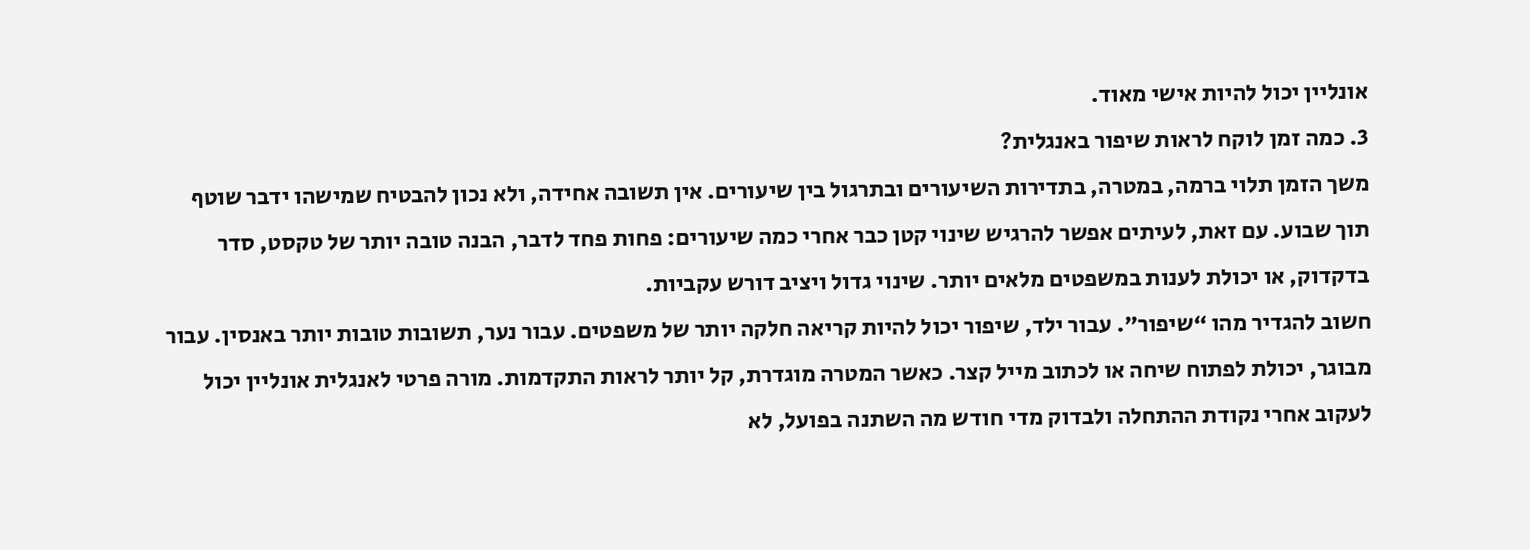אונליין יכול להיות אישי מאוד.
3. כמה זמן לוקח לראות שיפור באנגלית?
משך הזמן תלוי ברמה, במטרה, בתדירות השיעורים ובתרגול בין שיעורים. אין תשובה אחידה, ולא נכון להבטיח שמישהו ידבר שוטף תוך שבוע. עם זאת, לעיתים אפשר להרגיש שינוי קטן כבר אחרי כמה שיעורים: פחות פחד לדבר, הבנה טובה יותר של טקסט, סדר בדקדוק, או יכולת לענות במשפטים מלאים יותר. שינוי גדול ויציב דורש עקביות.
חשוב להגדיר מהו “שיפור”. עבור ילד, שיפור יכול להיות קריאה חלקה יותר של משפטים. עבור נער, תשובות טובות יותר באנסין. עבור מבוגר, יכולת לפתוח שיחה או לכתוב מייל קצר. כאשר המטרה מוגדרת, קל יותר לראות התקדמות. מורה פרטי לאנגלית אונליין יכול לעקוב אחרי נקודת ההתחלה ולבדוק מדי חודש מה השתנה בפועל, לא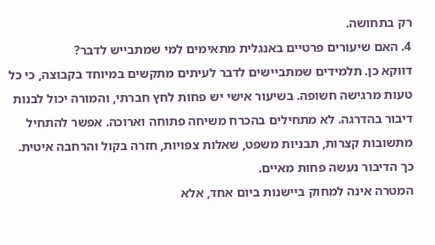רק בתחושה.
4. האם שיעורים פרטיים באנגלית מתאימים למי שמתבייש לדבר?
דווקא כן. תלמידים שמתביישים לדבר לעיתים מתקשים במיוחד בקבוצה, כי כל טעות מרגישה חשופה. בשיעור אישי יש פחות לחץ חברתי, והמורה יכול לבנות דיבור בהדרגה. לא מתחילים בהכרח משיחה פתוחה וארוכה. אפשר להתחיל מתשובות קצרות, תבניות משפט, שאלות צפויות, חזרה בקול והרחבה איטית. כך הדיבור נעשה פחות מאיים.
המטרה אינה למחוק ביישנות ביום אחד, אלא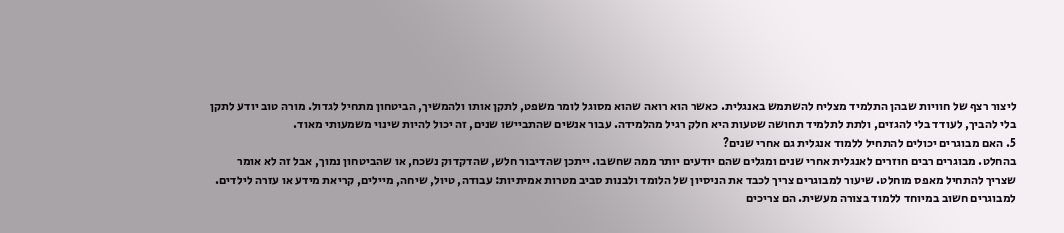ליצור רצף של חוויות שבהן התלמיד מצליח להשתמש באנגלית. כאשר הוא רואה שהוא מסוגל לומר משפט, לתקן אותו ולהמשיך, הביטחון מתחיל לגדול. מורה טוב יודע לתקן בלי להביך, לעודד בלי להגזים, ולתת לתלמיד תחושה שטעות היא חלק רגיל מהלמידה. עבור אנשים שהתביישו שנים, זה יכול להיות שינוי משמעותי מאוד.
5. האם מבוגרים יכולים להתחיל ללמוד אנגלית גם אחרי שנים?
בהחלט. מבוגרים רבים חוזרים לאנגלית אחרי שנים ומגלים שהם יודעים יותר ממה שחשבו. ייתכן שהדיבור חלש, שהדקדוק נשכח, או שהביטחון נמוך, אבל זה לא אומר שצריך להתחיל מאפס מוחלט. שיעור למבוגרים צריך לכבד את הניסיון של הלומד ולבנות סביב מטרות אמיתיות: עבודה, טיול, שיחה, מיילים, קריאת מידע או עזרה לילדים.
למבוגרים חשוב במיוחד ללמוד בצורה מעשית. הם צריכים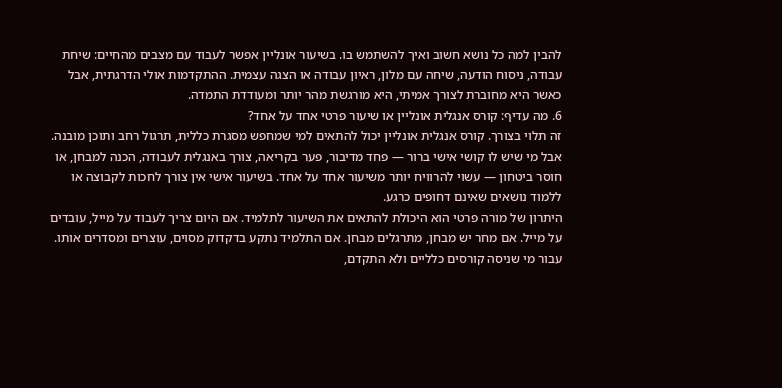להבין למה כל נושא חשוב ואיך להשתמש בו. בשיעור אונליין אפשר לעבוד עם מצבים מהחיים: שיחת עבודה, ניסוח הודעה, שיחה עם מלון, ראיון עבודה או הצגה עצמית. ההתקדמות אולי הדרגתית, אבל כאשר היא מחוברת לצורך אמיתי, היא מורגשת מהר יותר ומעודדת התמדה.
6. מה עדיף: קורס אנגלית אונליין או שיעור פרטי אחד על אחד?
זה תלוי בצורך. קורס אנגלית אונליין יכול להתאים למי שמחפש מסגרת כללית, תרגול רחב ותוכן מובנה. אבל מי שיש לו קושי אישי ברור — פחד מדיבור, פער בקריאה, צורך באנגלית לעבודה, הכנה למבחן, או חוסר ביטחון — עשוי להרוויח יותר משיעור אחד על אחד. בשיעור אישי אין צורך לחכות לקבוצה או ללמוד נושאים שאינם דחופים כרגע.
היתרון של מורה פרטי הוא היכולת להתאים את השיעור לתלמיד. אם היום צריך לעבוד על מייל, עובדים על מייל. אם מחר יש מבחן, מתרגלים מבחן. אם התלמיד נתקע בדקדוק מסוים, עוצרים ומסדרים אותו. עבור מי שניסה קורסים כלליים ולא התקדם,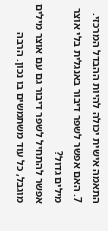התאמה אישית יכולה להיות ההבדל המרכזי.
7. האם אפשר לשפר דיבור באנגלית בלי אוצר מילים גדול?
אפשר להתחיל לשפר דיבור גם עם אוצר מילים מוגבל, כל עוד משתמשים בו נכון. הרבה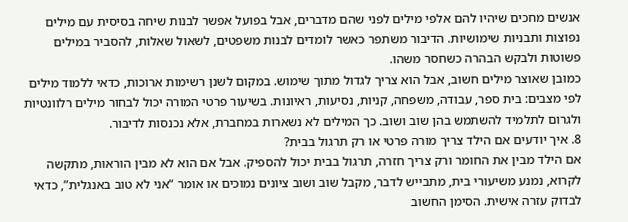אנשים מחכים שיהיו להם אלפי מילים לפני שהם מדברים, אבל בפועל אפשר לבנות שיחה בסיסית עם מילים נפוצות ותבניות שימושיות. הדיבור משתפר כאשר לומדים לבנות משפטים, לשאול שאלות, להסביר במילים פשוטות ולבקש הבהרה כשחסר משהו.
כמובן שאוצר מילים חשוב, אבל הוא צריך לגדול מתוך שימוש. במקום לשנן רשימות ארוכות, כדאי ללמוד מילים לפי מצבים: בית ספר, עבודה, משפחה, קניות, נסיעות, ראיונות. בשיעור פרטי המורה יכול לבחור מילים רלוונטיות ולגרום לתלמיד להשתמש בהן שוב ושוב. כך המילים לא נשארות במחברת, אלא נכנסות לדיבור.
8. איך יודעים אם הילד צריך מורה פרטי או רק תרגול בבית?
אם הילד מבין את החומר ורק צריך חזרה, תרגול בבית יכול להספיק. אבל אם הוא לא מבין הוראות, מתקשה לקרוא, נמנע משיעורי בית, מתבייש לדבר, מקבל שוב ושוב ציונים נמוכים או אומר “אני לא טוב באנגלית”, כדאי לבדוק עזרה אישית. הסימן החשוב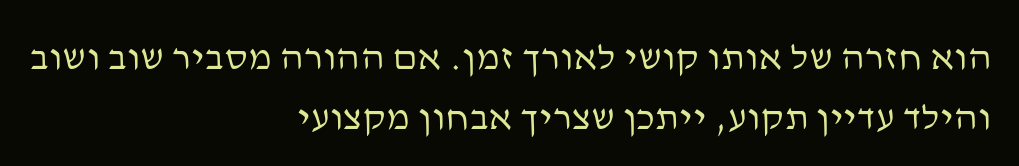הוא חזרה של אותו קושי לאורך זמן. אם ההורה מסביר שוב ושוב והילד עדיין תקוע, ייתכן שצריך אבחון מקצועי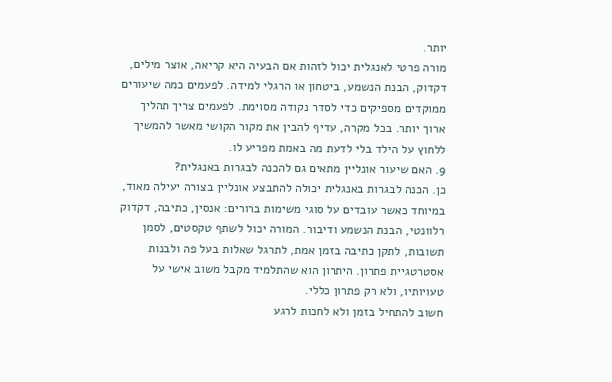יותר.
מורה פרטי לאנגלית יכול לזהות אם הבעיה היא קריאה, אוצר מילים, דקדוק, הבנת הנשמע, ביטחון או הרגלי למידה. לפעמים כמה שיעורים ממוקדים מספיקים כדי לסדר נקודה מסוימת. לפעמים צריך תהליך ארוך יותר. בכל מקרה, עדיף להבין את מקור הקושי מאשר להמשיך ללחוץ על הילד בלי לדעת מה באמת מפריע לו.
9. האם שיעור אונליין מתאים גם להכנה לבגרות באנגלית?
כן. הכנה לבגרות באנגלית יכולה להתבצע אונליין בצורה יעילה מאוד, במיוחד כאשר עובדים על סוגי משימות ברורים: אנסין, כתיבה, דקדוק רלוונטי, הבנת הנשמע ודיבור. המורה יכול לשתף טקסטים, לסמן תשובות, לתקן כתיבה בזמן אמת, לתרגל שאלות בעל פה ולבנות אסטרטגיית פתרון. היתרון הוא שהתלמיד מקבל משוב אישי על טעויותיו, ולא רק פתרון כללי.
חשוב להתחיל בזמן ולא לחכות לרגע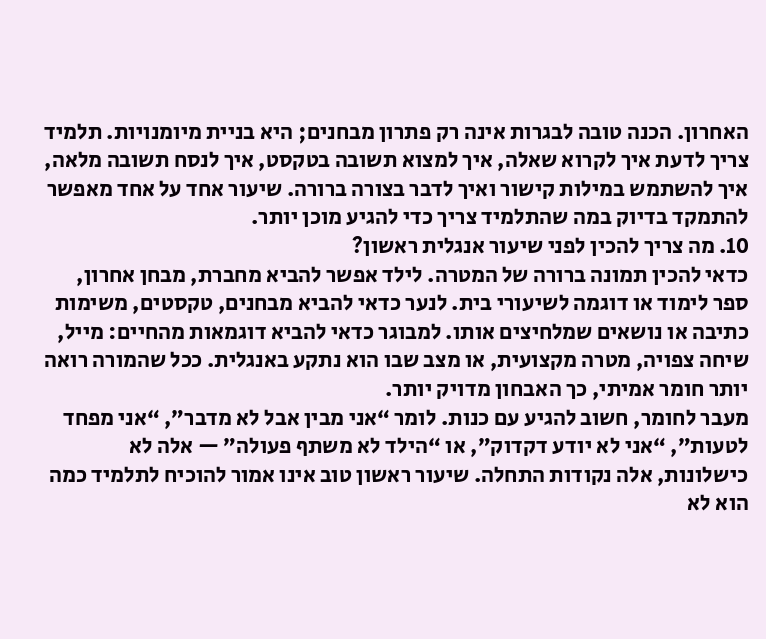האחרון. הכנה טובה לבגרות אינה רק פתרון מבחנים; היא בניית מיומנויות. תלמיד צריך לדעת איך לקרוא שאלה, איך למצוא תשובה בטקסט, איך לנסח תשובה מלאה, איך להשתמש במילות קישור ואיך לדבר בצורה ברורה. שיעור אחד על אחד מאפשר להתמקד בדיוק במה שהתלמיד צריך כדי להגיע מוכן יותר.
10. מה צריך להכין לפני שיעור אנגלית ראשון?
כדאי להכין תמונה ברורה של המטרה. לילד אפשר להביא מחברת, מבחן אחרון, ספר לימוד או דוגמה לשיעורי בית. לנער כדאי להביא מבחנים, טקסטים, משימות כתיבה או נושאים שמלחיצים אותו. למבוגר כדאי להביא דוגמאות מהחיים: מייל, שיחה צפויה, מטרה מקצועית, או מצב שבו הוא נתקע באנגלית. ככל שהמורה רואה יותר חומר אמיתי, כך האבחון מדויק יותר.
מעבר לחומר, חשוב להגיע עם כנות. לומר “אני מבין אבל לא מדבר”, “אני מפחד לטעות”, “אני לא יודע דקדוק”, או “הילד לא משתף פעולה” — אלה לא כישלונות, אלה נקודות התחלה. שיעור ראשון טוב אינו אמור להוכיח לתלמיד כמה הוא לא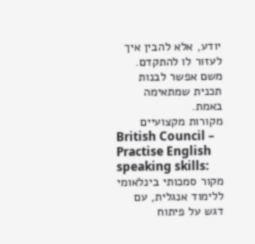יודע, אלא להבין איך לעזור לו להתקדם. משם אפשר לבנות תכנית שמתאימה באמת.
מקורות מקצועיים
British Council – Practise English speaking skills:
מקור סמכותי בינלאומי ללימוד אנגלית, עם דגש על פיתוח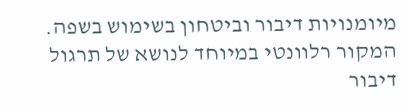מיומנויות דיבור וביטחון בשימוש בשפה. המקור רלוונטי במיוחד לנושא של תרגול דיבור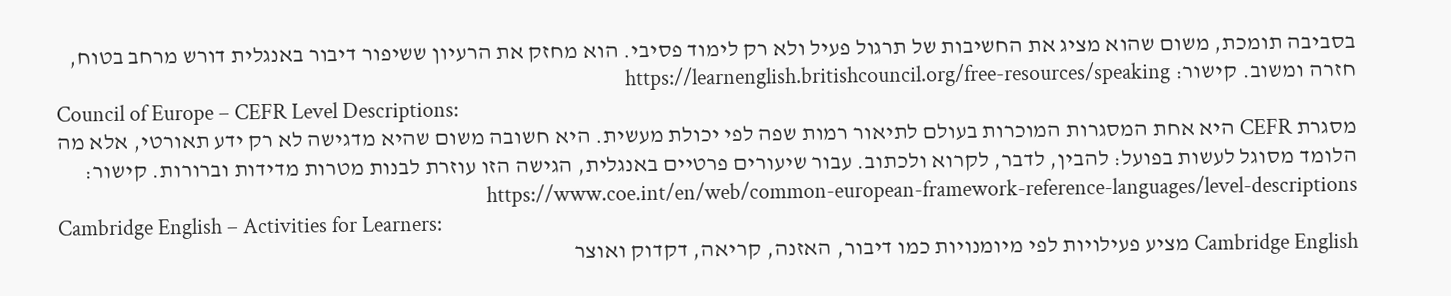בסביבה תומכת, משום שהוא מציג את החשיבות של תרגול פעיל ולא רק לימוד פסיבי. הוא מחזק את הרעיון ששיפור דיבור באנגלית דורש מרחב בטוח, חזרה ומשוב. קישור: https://learnenglish.britishcouncil.org/free-resources/speaking
Council of Europe – CEFR Level Descriptions:
מסגרת CEFR היא אחת המסגרות המוכרות בעולם לתיאור רמות שפה לפי יכולת מעשית. היא חשובה משום שהיא מדגישה לא רק ידע תאורטי, אלא מה הלומד מסוגל לעשות בפועל: להבין, לדבר, לקרוא ולכתוב. עבור שיעורים פרטיים באנגלית, הגישה הזו עוזרת לבנות מטרות מדידות וברורות. קישור: https://www.coe.int/en/web/common-european-framework-reference-languages/level-descriptions
Cambridge English – Activities for Learners:
Cambridge English מציע פעילויות לפי מיומנויות כמו דיבור, האזנה, קריאה, דקדוק ואוצר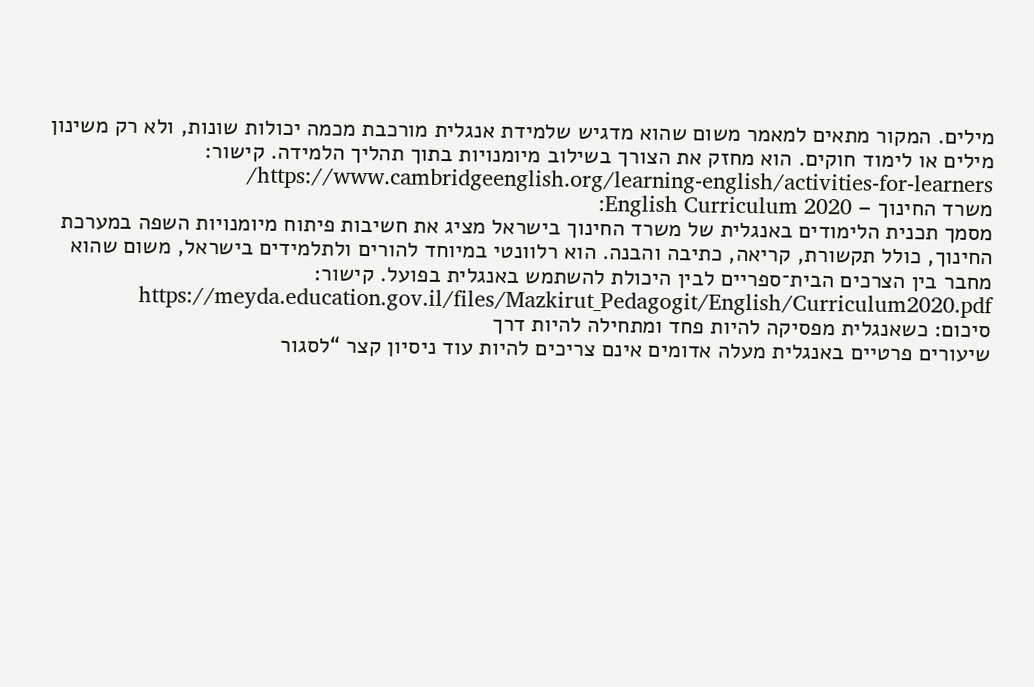מילים. המקור מתאים למאמר משום שהוא מדגיש שלמידת אנגלית מורכבת מכמה יכולות שונות, ולא רק משינון מילים או לימוד חוקים. הוא מחזק את הצורך בשילוב מיומנויות בתוך תהליך הלמידה. קישור: https://www.cambridgeenglish.org/learning-english/activities-for-learners/
משרד החינוך – English Curriculum 2020:
מסמך תכנית הלימודים באנגלית של משרד החינוך בישראל מציג את חשיבות פיתוח מיומנויות השפה במערכת החינוך, כולל תקשורת, קריאה, כתיבה והבנה. הוא רלוונטי במיוחד להורים ולתלמידים בישראל, משום שהוא מחבר בין הצרכים הבית־ספריים לבין היכולת להשתמש באנגלית בפועל. קישור: https://meyda.education.gov.il/files/Mazkirut_Pedagogit/English/Curriculum2020.pdf
סיכום: כשאנגלית מפסיקה להיות פחד ומתחילה להיות דרך
שיעורים פרטיים באנגלית מעלה אדומים אינם צריכים להיות עוד ניסיון קצר “לסגור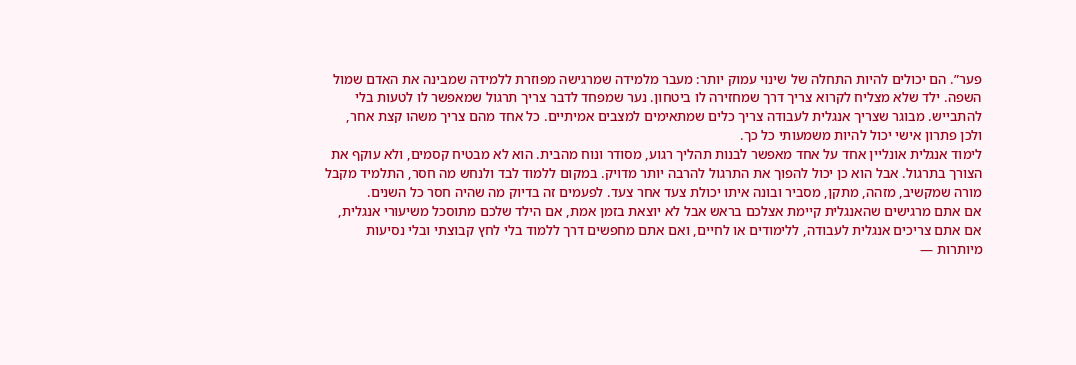פער”. הם יכולים להיות התחלה של שינוי עמוק יותר: מעבר מלמידה שמרגישה מפוזרת ללמידה שמבינה את האדם שמול השפה. ילד שלא מצליח לקרוא צריך דרך שמחזירה לו ביטחון. נער שמפחד לדבר צריך תרגול שמאפשר לו לטעות בלי להתבייש. מבוגר שצריך אנגלית לעבודה צריך כלים שמתאימים למצבים אמיתיים. כל אחד מהם צריך משהו קצת אחר, ולכן פתרון אישי יכול להיות משמעותי כל כך.
לימוד אנגלית אונליין אחד על אחד מאפשר לבנות תהליך רגוע, מסודר ונוח מהבית. הוא לא מבטיח קסמים, ולא עוקף את הצורך בתרגול. אבל הוא כן יכול להפוך את התרגול להרבה יותר מדויק. במקום ללמוד לבד ולנחש מה חסר, התלמיד מקבל מורה שמקשיב, מזהה, מתקן, מסביר ובונה איתו יכולת צעד אחר צעד. לפעמים זה בדיוק מה שהיה חסר כל השנים.
אם אתם מרגישים שהאנגלית קיימת אצלכם בראש אבל לא יוצאת בזמן אמת, אם הילד שלכם מתוסכל משיעורי אנגלית, אם אתם צריכים אנגלית לעבודה, ללימודים או לחיים, ואם אתם מחפשים דרך ללמוד בלי לחץ קבוצתי ובלי נסיעות מיותרות —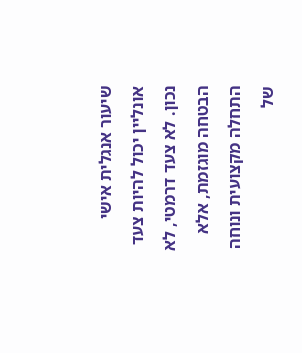שיעור אנגלית אישי אונליין יכול להיות צעד נכון. לא צעד דרמטי, לא הבטחה מוגזמת, אלא התחלה מקצועית ונוחה של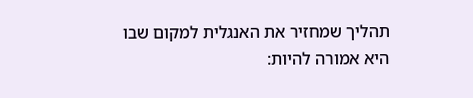תהליך שמחזיר את האנגלית למקום שבו היא אמורה להיות: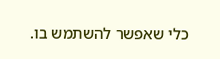כלי שאפשר להשתמש בו.